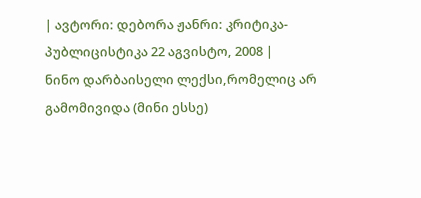| ავტორი: დებორა ჟანრი: კრიტიკა-პუბლიცისტიკა 22 აგვისტო, 2008 |
ნინო დარბაისელი ლექსი,რომელიც არ გამომივიდა (მინი ესსე)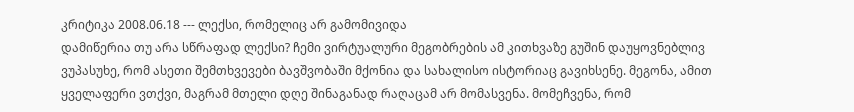კრიტიკა 2008.06.18 --- ლექსი, რომელიც არ გამომივიდა
დამიწერია თუ არა სწრაფად ლექსი? ჩემი ვირტუალური მეგობრების ამ კითხვაზე გუშინ დაუყოვნებლივ ვუპასუხე, რომ ასეთი შემთხვევები ბავშვობაში მქონია და სახალისო ისტორიაც გავიხსენე. მეგონა, ამით ყველაფერი ვთქვი, მაგრამ მთელი დღე შინაგანად რაღაცამ არ მომასვენა. მომეჩვენა, რომ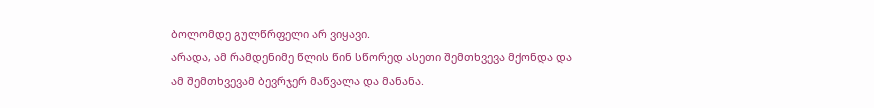ბოლომდე გულწრფელი არ ვიყავი.
არადა, ამ რამდენიმე წლის წინ სწორედ ასეთი შემთხვევა მქონდა და ამ შემთხვევამ ბევრჯერ მაწვალა და მანანა.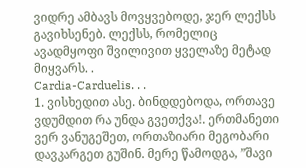ვიდრე ამბავს მოვყვებოდე, ჯერ ლექსს გავიხსენებ. ლექსს, რომელიც ავადმყოფი შვილივით ყველაზე მეტად მიყვარს. .
Cardia-Carduelis. . .
1. ვისხედით ასე. ბინდდებოდა, ორთავე ვდუმდით რა უნდა გვეთქვა!. ერთმანეთი ვერ ვანუგეშეთ, ორთაზიარი მეგობარი დავკარგეთ გუშინ. მერე წამოდგა, ”შავი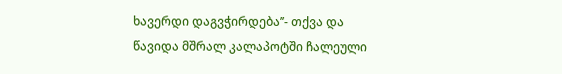ხავერდი დაგვჭირდება’’- თქვა და წავიდა მშრალ კალაპოტში ჩალეული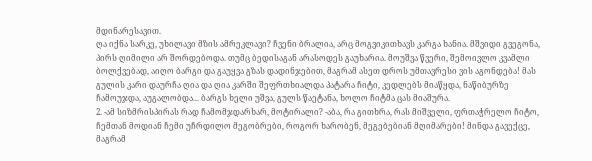მდინარესავით.
ღა იქნა სარკე, უხილავი მზის ამრეკლავი? ჩვენი ბრალია, არც მოგვიკითხავს კარგა ხანია. მშვიდი გვეგონა, პირს ღიმილი არ შორდებოდა. თუმც ბედისაგან არასოდეს გაუხარია. მოუშვა წვერი, შემოივლო კვამლი ბოლქვებად, აიღო ბარგი და გაუყვა გზას დადინჯებით, მაგრამ ასეთ დროს უმთავრესი ვის აგონდება! მას გულის კარი დაურჩა ღია და ღია კარში შეფრთხიალდა პატარა ჩიტი, კედლებს მიაწყდა, ნაწიბურზე ჩამოუჯდა, აუგალობდა... ბარგს ხელი უშვა, გულს წაეტანა, ხოლო ჩიტმა ცას მიაშურა.
2. -ამ სიზმრისპირას რად ჩამომჯდარხარ, მოტირალი? -აბა, რა გითხრა, რას მიშველი, ფრთაჭრელო ჩიტო, ჩემთან მოდიან ჩემი უჩრდილო მეგობრები, როგორ ხარობენ, მეგებებიან მღიმარები! მინდა გავექცე, მაგრამ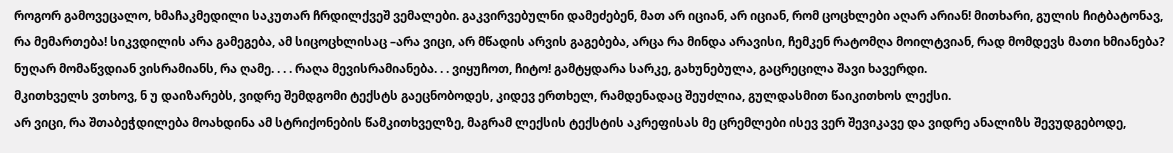როგორ გამოვეცალო, ხმაჩაკმედილი საკუთარ ჩრდილქვეშ ვემალები. გაკვირვებულნი დამეძებენ, მათ არ იციან, არ იციან, რომ ცოცხლები აღარ არიან! მითხარი, გულის ჩიტბატონავ, რა მემართება! სიკვდილის არა გამეგება, ამ სიცოცხლისაც –არა ვიცი, არ მწადის არვის გაგებება, არცა რა მინდა არავისი, ჩემკენ რატომღა მოილტვიან, რად მომდევს მათი ხმიანება? ნუღარ მომაწვდიან ვისრამიანს, რა ღამე. . . . რაღა მევისრამიანება. . . ვიყუჩოთ, ჩიტო! გამტყდარა სარკე, გახუნებულა, გაცრეცილა შავი ხავერდი.
მკითხველს ვთხოვ, ნ უ დაიზარებს, ვიდრე შემდგომი ტექსტს გაეცნობოდეს, კიდევ ერთხელ, რამდენადაც შეუძლია, გულდასმით წაიკითხოს ლექსი.
არ ვიცი, რა შთაბეჭდილება მოახდინა ამ სტრიქონების წამკითხველზე, მაგრამ ლექსის ტექსტის აკრეფისას მე ცრემლები ისევ ვერ შევიკავე და ვიდრე ანალიზს შევუდგებოდე,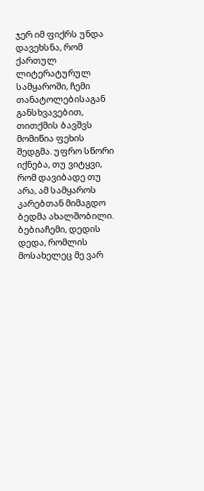ჯერ იმ ფიქრს უნდა დავეხსნა, რომ ქართულ ლიტერატურულ სამყაროში, ჩემი თანატოლებისაგან განსხვავებით, თითქმის ბავშვს მომიწია ფეხის შედგმა. უფრო სწორი იქნება, თუ ვიტყვი, რომ დავიბადე თუ არა, ამ სამყაროს კარებთან მიმაგდო ბედმა ახალშობილი. ბებიაჩემი, დედის დედა, რომლის მოსახელეც მე ვარ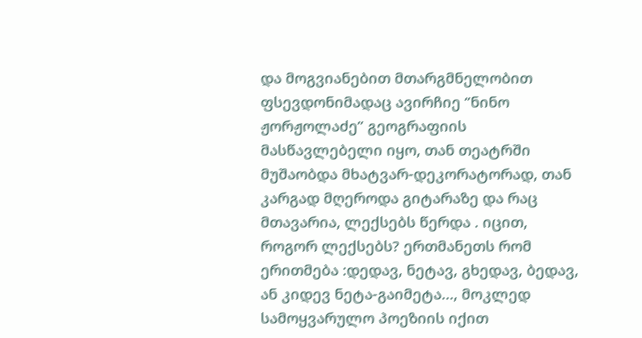და მოგვიანებით მთარგმნელობით ფსევდონიმადაც ავირჩიე ‘’ნინო ჟორჟოლაძე’’ გეოგრაფიის მასწავლებელი იყო, თან თეატრში მუშაობდა მხატვარ-დეკორატორად, თან კარგად მღეროდა გიტარაზე და რაც მთავარია, ლექსებს წერდა . იცით, როგორ ლექსებს? ერთმანეთს რომ ერითმება :დედავ, ნეტავ, გხედავ, ბედავ, ან კიდევ ნეტა-გაიმეტა…, მოკლედ სამოყვარულო პოეზიის იქით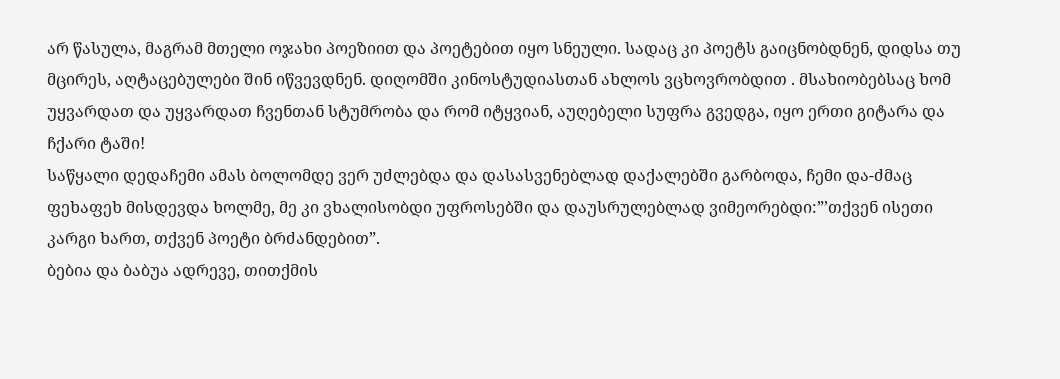არ წასულა, მაგრამ მთელი ოჯახი პოეზიით და პოეტებით იყო სნეული. სადაც კი პოეტს გაიცნობდნენ, დიდსა თუ მცირეს, აღტაცებულები შინ იწვევდნენ. დიღომში კინოსტუდიასთან ახლოს ვცხოვრობდით . მსახიობებსაც ხომ უყვარდათ და უყვარდათ ჩვენთან სტუმრობა და რომ იტყვიან, აუღებელი სუფრა გვედგა, იყო ერთი გიტარა და ჩქარი ტაში!
საწყალი დედაჩემი ამას ბოლომდე ვერ უძლებდა და დასასვენებლად დაქალებში გარბოდა, ჩემი და-ძმაც ფეხაფეხ მისდევდა ხოლმე, მე კი ვხალისობდი უფროსებში და დაუსრულებლად ვიმეორებდი:”’თქვენ ისეთი კარგი ხართ, თქვენ პოეტი ბრძანდებით”.
ბებია და ბაბუა ადრევე, თითქმის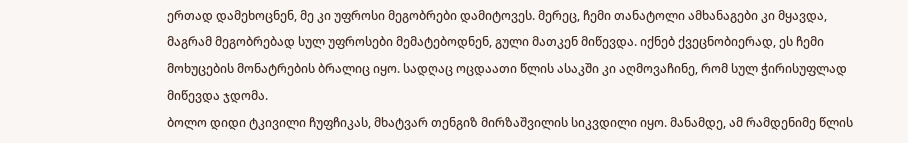ერთად დამეხოცნენ, მე კი უფროსი მეგობრები დამიტოვეს. მერეც, ჩემი თანატოლი ამხანაგები კი მყავდა, მაგრამ მეგობრებად სულ უფროსები მემატებოდნენ, გული მათკენ მიწევდა. იქნებ ქვეცნობიერად, ეს ჩემი მოხუცების მონატრების ბრალიც იყო. სადღაც ოცდაათი წლის ასაკში კი აღმოვაჩინე, რომ სულ ჭირისუფლად მიწევდა ჯდომა.
ბოლო დიდი ტკივილი ჩუფჩიკას, მხატვარ თენგიზ მირზაშვილის სიკვდილი იყო. მანამდე, ამ რამდენიმე წლის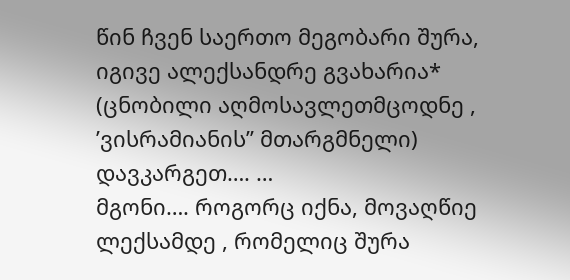წინ ჩვენ საერთო მეგობარი შურა, იგივე ალექსანდრე გვახარია* (ცნობილი აღმოსავლეთმცოდნე , ’ვისრამიანის’’ მთარგმნელი) დავკარგეთ…. …
მგონი…. როგორც იქნა, მოვაღწიე ლექსამდე , რომელიც შურა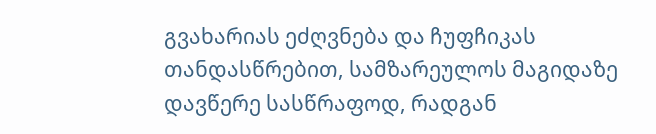გვახარიას ეძღვნება და ჩუფჩიკას თანდასწრებით, სამზარეულოს მაგიდაზე დავწერე სასწრაფოდ, რადგან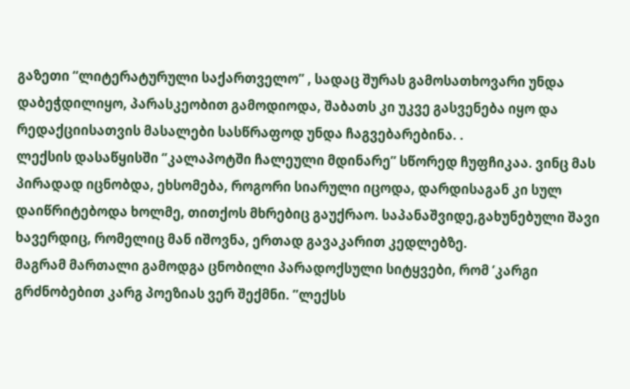გაზეთი “ლიტერატურული საქართველო” , სადაც შურას გამოსათხოვარი უნდა დაბეჭდილიყო, პარასკეობით გამოდიოდა, შაბათს კი უკვე გასვენება იყო და რედაქციისათვის მასალები სასწრაფოდ უნდა ჩაგვებარებინა. .
ლექსის დასაწყისში ‘’კალაპოტში ჩალეული მდინარე” სწორედ ჩუფჩიკაა. ვინც მას პირადად იცნობდა, ეხსომება, როგორი სიარული იცოდა, დარდისაგან კი სულ დაიწრიტებოდა ხოლმე, თითქოს მხრებიც გაუქრაო. საპანაშვიდე,გახუნებული შავი ხავერდიც, რომელიც მან იშოვნა, ერთად გავაკარით კედლებზე.
მაგრამ მართალი გამოდგა ცნობილი პარადოქსული სიტყვები, რომ ’კარგი გრძნობებით კარგ პოეზიას ვერ შექმნი. ”ლექსს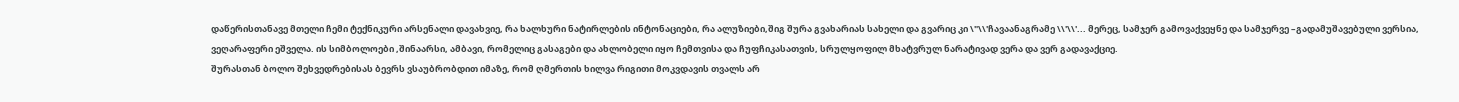დაწერისთანავე მთელი ჩემი ტექნიკური არსენალი დავახვიე, რა ხალხური ნატირლების ინტონაციები, რა ალუზიები,შიგ შურა გვახარიას სახელი და გვარიც კი \"\\'ჩავაანაგრამე \\'\\'... მერეც, სამჯერ გამოვაქვეყნე და სამჯერვე –გადამუშავებული ვერსია, ვეღარაფერი ეშველა. ის სიმბოლოები ,შინაარსი, ამბავი, რომელიც გასაგები და ახლობელი იყო ჩემთვისა და ჩუფჩიკასათვის, სრულყოფილ მხატვრულ ნარატივად ვერა და ვერ გადავაქციე.
შურასთან ბოლო შეხვედრებისას ბევრს ვსაუბრობდით იმაზე, რომ ღმერთის ხილვა რიგითი მოკვდავის თვალს არ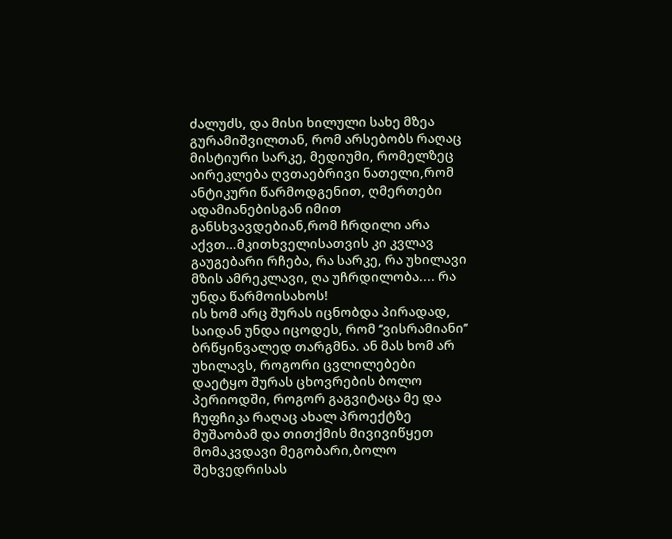ძალუძს, და მისი ხილული სახე მზეა გურამიშვილთან, რომ არსებობს რაღაც მისტიური სარკე, მედიუმი, რომელზეც აირეკლება ღვთაებრივი ნათელი,რომ ანტიკური წარმოდგენით, ღმერთები ადამიანებისგან იმით განსხვავდებიან,რომ ჩრდილი არა აქვთ…მკითხველისათვის კი კვლავ გაუგებარი რჩება, რა სარკე, რა უხილავი მზის ამრეკლავი, ღა უჩრდილობა.... რა უნდა წარმოისახოს!
ის ხომ არც შურას იცნობდა პირადად, საიდან უნდა იცოდეს, რომ ‘’ვისრამიანი’’ ბრწყინვალედ თარგმნა. ან მას ხომ არ უხილავს, როგორი ცვლილებები დაეტყო შურას ცხოვრების ბოლო პერიოდში, როგორ გაგვიტაცა მე და ჩუფჩიკა რაღაც ახალ პროექტზე მუშაობამ და თითქმის მივივიწყეთ მომაკვდავი მეგობარი,ბოლო შეხვედრისას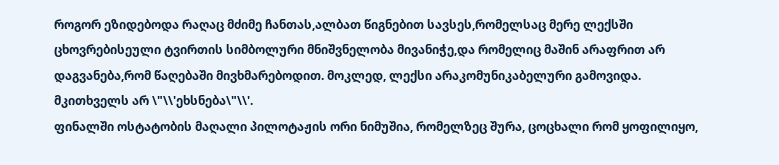როგორ ეზიდებოდა რაღაც მძიმე ჩანთას,ალბათ წიგნებით სავსეს,რომელსაც მერე ლექსში ცხოვრებისეული ტვირთის სიმბოლური მნიშვნელობა მივანიჭე,და რომელიც მაშინ არაფრით არ დაგვანება,რომ წაღებაში მივხმარებოდით. მოკლედ, ლექსი არაკომუნიკაბელური გამოვიდა. მკითხველს არ \"\\'ეხსნება\"\\'.
ფინალში ოსტატობის მაღალი პილოტაჟის ორი ნიმუშია, რომელზეც შურა, ცოცხალი რომ ყოფილიყო,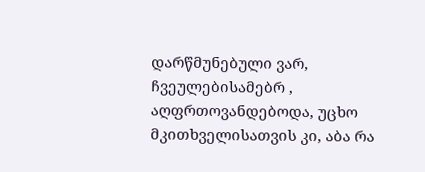დარწმუნებული ვარ, ჩვეულებისამებრ , აღფრთოვანდებოდა, უცხო მკითხველისათვის კი, აბა რა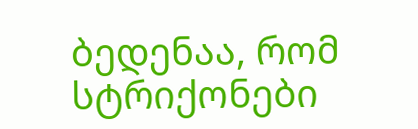ბედენაა, რომ სტრიქონები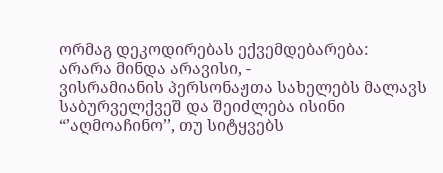ორმაგ დეკოდირებას ექვემდებარება:
არარა მინდა არავისი, -
ვისრამიანის პერსონაჟთა სახელებს მალავს საბურველქვეშ და შეიძლება ისინი “’აღმოაჩინო’’, თუ სიტყვებს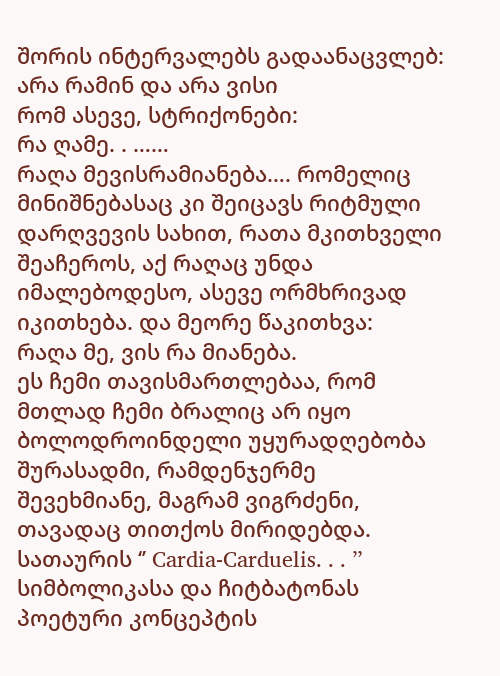შორის ინტერვალებს გადაანაცვლებ:
არა რამინ და არა ვისი
რომ ასევე, სტრიქონები:
რა ღამე. . ……
რაღა მევისრამიანება…. რომელიც მინიშნებასაც კი შეიცავს რიტმული დარღვევის სახით, რათა მკითხველი შეაჩეროს, აქ რაღაც უნდა იმალებოდესო, ასევე ორმხრივად იკითხება. და მეორე წაკითხვა:
რაღა მე, ვის რა მიანება.
ეს ჩემი თავისმართლებაა, რომ მთლად ჩემი ბრალიც არ იყო ბოლოდროინდელი უყურადღებობა შურასადმი, რამდენჯერმე შევეხმიანე, მაგრამ ვიგრძენი, თავადაც თითქოს მირიდებდა.
სათაურის ‘’ Cardia-Carduelis. . . ’’ სიმბოლიკასა და ჩიტბატონას პოეტური კონცეპტის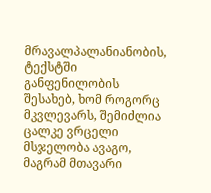მრავალპალანიანობის, ტექსტში განფენილობის შესახებ, ხომ როგორც მკვლევარს, შემიძლია ცალკე ვრცელი მსჯელობა ავაგო, მაგრამ მთავარი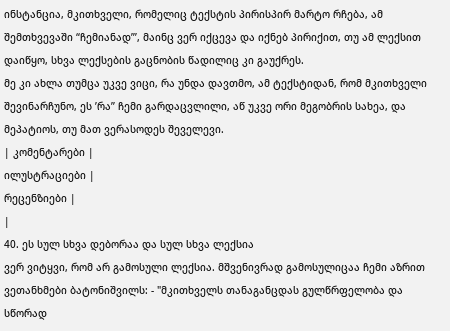ინსტანცია, მკითხველი, რომელიც ტექსტის პირისპირ მარტო რჩება, ამ შემთხვევაში “ჩემიანად”’, მაინც ვერ იქცევა და იქნებ პირიქით, თუ ამ ლექსით დაიწყო, სხვა ლექსების გაცნობის წადილიც კი გაუქრეს.
მე კი ახლა თუმცა უკვე ვიცი, რა უნდა დავთმო, ამ ტექსტიდან, რომ მკითხველი შევინარჩუნო, ეს ’რა’’ ჩემი გარდაცვლილი, აწ უკვე ორი მეგობრის სახეა, და მეპატიოს, თუ მათ ვერასოდეს შეველევი.
| კომენტარები |
ილუსტრაციები |
რეცენზიები |
|
40. ეს სულ სხვა დებორაა და სულ სხვა ლექსია
ვერ ვიტყვი, რომ არ გამოსული ლექსია. მშვენივრად გამოსულიცაა ჩემი აზრით
ვეთანხმები ბატონიშვილს: - "მკითხველს თანაგანცდას გულწრფელობა და სწორად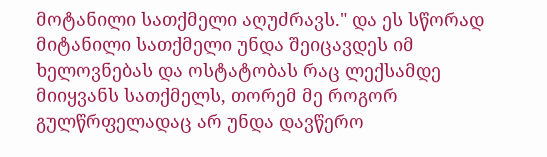მოტანილი სათქმელი აღუძრავს." და ეს სწორად მიტანილი სათქმელი უნდა შეიცავდეს იმ ხელოვნებას და ოსტატობას რაც ლექსამდე მიიყვანს სათქმელს, თორემ მე როგორ გულწრფელადაც არ უნდა დავწერო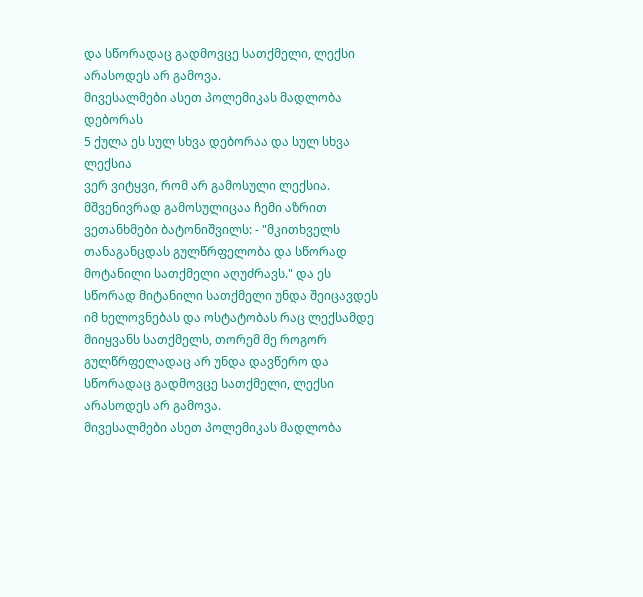და სწორადაც გადმოვცე სათქმელი, ლექსი არასოდეს არ გამოვა.
მივესალმები ასეთ პოლემიკას მადლობა დებორას
5 ქულა ეს სულ სხვა დებორაა და სულ სხვა ლექსია
ვერ ვიტყვი, რომ არ გამოსული ლექსია. მშვენივრად გამოსულიცაა ჩემი აზრით
ვეთანხმები ბატონიშვილს: - "მკითხველს თანაგანცდას გულწრფელობა და სწორად მოტანილი სათქმელი აღუძრავს." და ეს სწორად მიტანილი სათქმელი უნდა შეიცავდეს იმ ხელოვნებას და ოსტატობას რაც ლექსამდე მიიყვანს სათქმელს, თორემ მე როგორ გულწრფელადაც არ უნდა დავწერო და სწორადაც გადმოვცე სათქმელი, ლექსი არასოდეს არ გამოვა.
მივესალმები ასეთ პოლემიკას მადლობა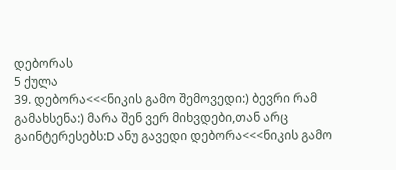დებორას
5 ქულა
39. დებორა<<<ნიკის გამო შემოვედი:) ბევრი რამ გამახსენა:) მარა შენ ვერ მიხვდები,თან არც გაინტერესებს:D ანუ გავედი დებორა<<<ნიკის გამო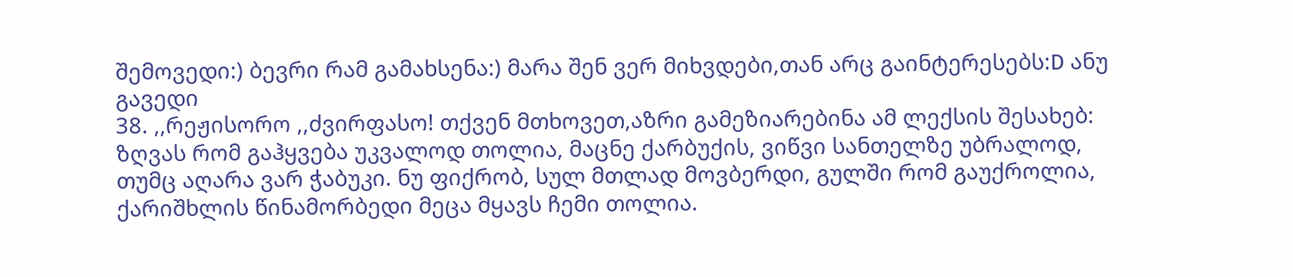შემოვედი:) ბევრი რამ გამახსენა:) მარა შენ ვერ მიხვდები,თან არც გაინტერესებს:D ანუ გავედი
38. ,,რეჟისორო ,,ძვირფასო! თქვენ მთხოვეთ,აზრი გამეზიარებინა ამ ლექსის შესახებ:
ზღვას რომ გაჰყვება უკვალოდ თოლია, მაცნე ქარბუქის, ვიწვი სანთელზე უბრალოდ, თუმც აღარა ვარ ჭაბუკი. ნუ ფიქრობ, სულ მთლად მოვბერდი, გულში რომ გაუქროლია, ქარიშხლის წინამორბედი მეცა მყავს ჩემი თოლია.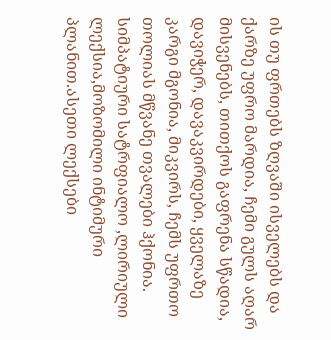ის თუ ფრთებს ზღვაში ისველებს და ქარზე უფრო მარდია, ჩემი გულს აღარ მისვენებს, თითქოს გაფრენა სწადია, დავიჭერ, დავაკვირდები, ყველაზე კარგი მგონია, მიკვირს, ჩემს უფრთო თოლიას მწვანე თვალები ჰქონია.
სიმპატიური სატრფიალო ,ლირიული ლექსია,მოზომილი ინტიმური პლანით.ასეთი ლექსები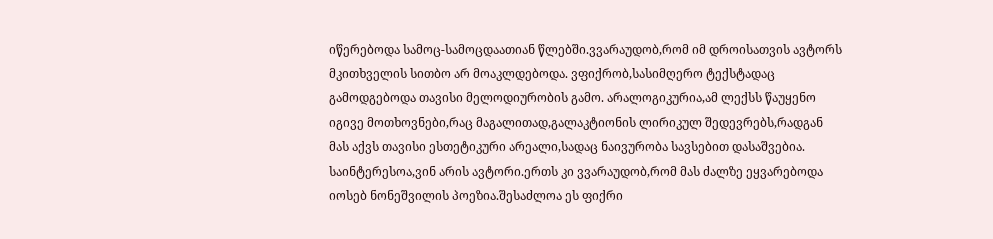იწერებოდა სამოც-სამოცდაათიან წლებში.ვვარაუდობ,რომ იმ დროისათვის ავტორს მკითხველის სითბო არ მოაკლდებოდა. ვფიქრობ,სასიმღერო ტექსტადაც გამოდგებოდა თავისი მელოდიურობის გამო. არალოგიკურია,ამ ლექსს წაუყენო იგივე მოთხოვნები,რაც მაგალითად,გალაკტიონის ლირიკულ შედევრებს,რადგან მას აქვს თავისი ესთეტიკური არეალი,სადაც ნაივურობა სავსებით დასაშვებია. საინტერესოა,ვინ არის ავტორი.ერთს კი ვვარაუდობ,რომ მას ძალზე ეყვარებოდა იოსებ ნონეშვილის პოეზია.შესაძლოა ეს ფიქრი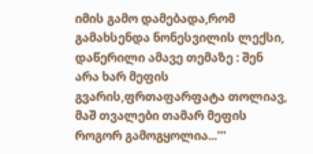იმის გამო დამებადა,რომ გამახსენდა ნონესვილის ლექსი, დაწერილი ამავე თემაზე : შენ არა ხარ მეფის გვარის,ფრთაფარფატა თოლიავ, მაშ თვალები თამარ მეფის როგორ გამოგყოლია...'''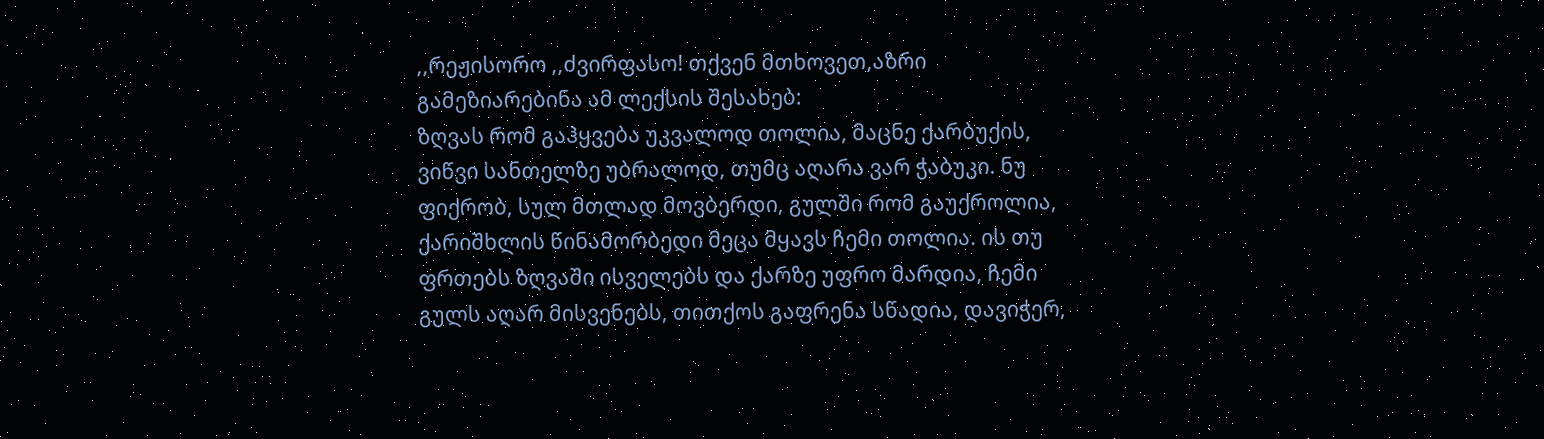,,რეჟისორო ,,ძვირფასო! თქვენ მთხოვეთ,აზრი გამეზიარებინა ამ ლექსის შესახებ:
ზღვას რომ გაჰყვება უკვალოდ თოლია, მაცნე ქარბუქის, ვიწვი სანთელზე უბრალოდ, თუმც აღარა ვარ ჭაბუკი. ნუ ფიქრობ, სულ მთლად მოვბერდი, გულში რომ გაუქროლია, ქარიშხლის წინამორბედი მეცა მყავს ჩემი თოლია. ის თუ ფრთებს ზღვაში ისველებს და ქარზე უფრო მარდია, ჩემი გულს აღარ მისვენებს, თითქოს გაფრენა სწადია, დავიჭერ,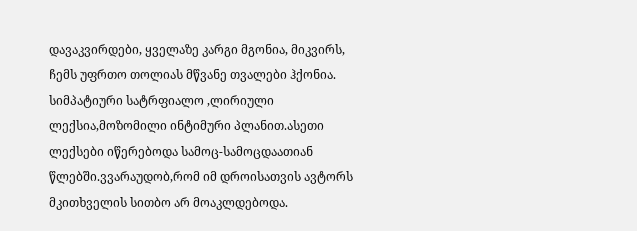დავაკვირდები, ყველაზე კარგი მგონია, მიკვირს, ჩემს უფრთო თოლიას მწვანე თვალები ჰქონია.
სიმპატიური სატრფიალო ,ლირიული ლექსია,მოზომილი ინტიმური პლანით.ასეთი ლექსები იწერებოდა სამოც-სამოცდაათიან წლებში.ვვარაუდობ,რომ იმ დროისათვის ავტორს მკითხველის სითბო არ მოაკლდებოდა.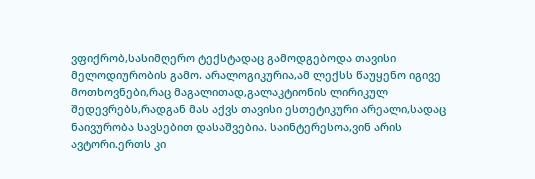ვფიქრობ,სასიმღერო ტექსტადაც გამოდგებოდა თავისი მელოდიურობის გამო. არალოგიკურია,ამ ლექსს წაუყენო იგივე მოთხოვნები,რაც მაგალითად,გალაკტიონის ლირიკულ შედევრებს,რადგან მას აქვს თავისი ესთეტიკური არეალი,სადაც ნაივურობა სავსებით დასაშვებია. საინტერესოა,ვინ არის ავტორი.ერთს კი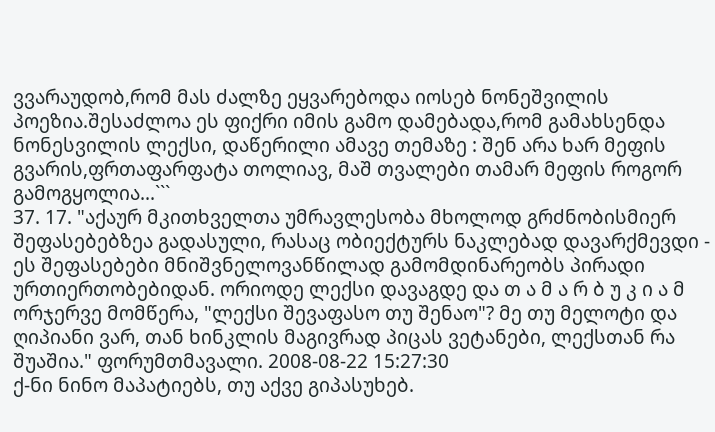ვვარაუდობ,რომ მას ძალზე ეყვარებოდა იოსებ ნონეშვილის პოეზია.შესაძლოა ეს ფიქრი იმის გამო დამებადა,რომ გამახსენდა ნონესვილის ლექსი, დაწერილი ამავე თემაზე : შენ არა ხარ მეფის გვარის,ფრთაფარფატა თოლიავ, მაშ თვალები თამარ მეფის როგორ გამოგყოლია...```
37. 17. "აქაურ მკითხველთა უმრავლესობა მხოლოდ გრძნობისმიერ შეფასებებზეა გადასული, რასაც ობიექტურს ნაკლებად დავარქმევდი - ეს შეფასებები მნიშვნელოვანწილად გამომდინარეობს პირადი ურთიერთობებიდან. ორიოდე ლექსი დავაგდე და თ ა მ ა რ ბ უ კ ი ა მ ორჯერვე მომწერა, "ლექსი შევაფასო თუ შენაო"? მე თუ მელოტი და ღიპიანი ვარ, თან ხინკლის მაგივრად პიცას ვეტანები, ლექსთან რა შუაშია." ფორუმთმავალი. 2008-08-22 15:27:30
ქ-ნი ნინო მაპატიებს, თუ აქვე გიპასუხებ.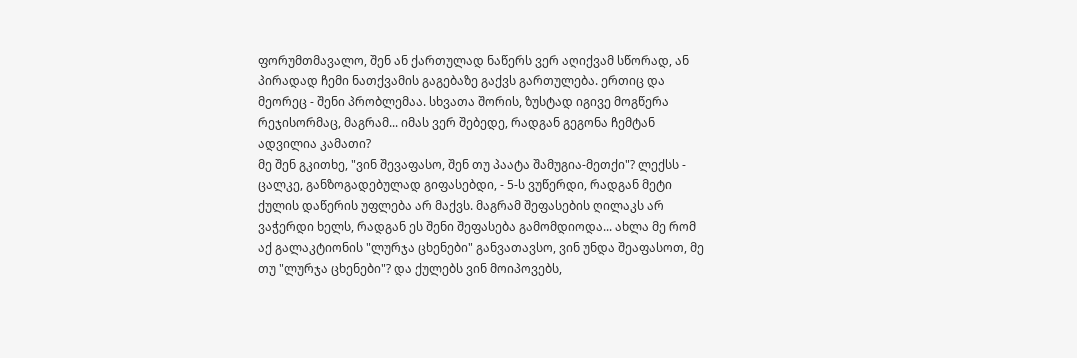ფორუმთმავალო, შენ ან ქართულად ნაწერს ვერ აღიქვამ სწორად, ან პირადად ჩემი ნათქვამის გაგებაზე გაქვს გართულება. ერთიც და მეორეც - შენი პრობლემაა. სხვათა შორის, ზუსტად იგივე მოგწერა რეჯისორმაც, მაგრამ... იმას ვერ შებედე, რადგან გეგონა ჩემტან ადვილია კამათი?
მე შენ გკითხე, "ვინ შევაფასო, შენ თუ პაატა შამუგია-მეთქი"? ლექსს - ცალკე, განზოგადებულად გიფასებდი, - 5-ს ვუწერდი, რადგან მეტი ქულის დაწერის უფლება არ მაქვს. მაგრამ შეფასების ღილაკს არ ვაჭერდი ხელს, რადგან ეს შენი შეფასება გამომდიოდა... ახლა მე რომ აქ გალაკტიონის "ლურჯა ცხენები" განვათავსო, ვინ უნდა შეაფასოთ, მე თუ "ლურჯა ცხენები"? და ქულებს ვინ მოიპოვებს,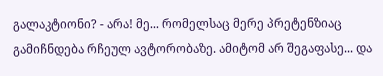გალაკტიონი? - არა! მე... რომელსაც მერე პრეტენზიაც გამიჩნდება რჩეულ ავტორობაზე. ამიტომ არ შეგაფასე... და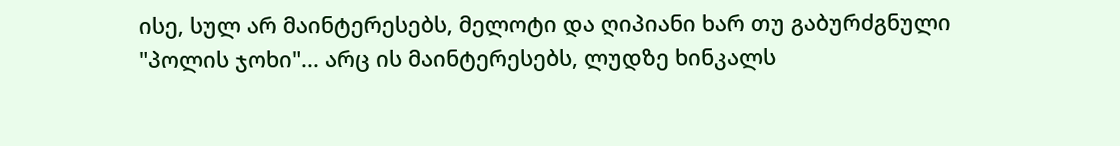ისე, სულ არ მაინტერესებს, მელოტი და ღიპიანი ხარ თუ გაბურძგნული "პოლის ჯოხი"... არც ის მაინტერესებს, ლუდზე ხინკალს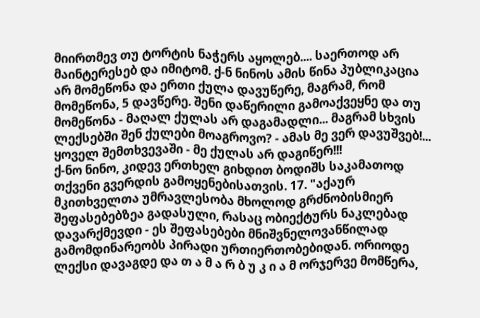მიირთმევ თუ ტორტის ნაჭერს აყოლებ.... საერთოდ არ მაინტერესებ და იმიტომ. ქ-ნ ნინოს ამის წინა პუბლიკაცია არ მომეწონა და ერთი ქულა დავუწერე, მაგრამ, რომ მომეწონა, 5 დავწერე. შენი დაწერილი გამოაქვეყნე და თუ მომეწონა - მაღალ ქულას არ დაგამადლი... მაგრამ სხვის ლექსებში შენ ქულები მოაგროვო? - ამას მე ვერ დავუშვებ!... ყოველ შემთხვევაში - მე ქულას არ დაგიწერ!!!
ქ-ნო ნინო, კიდევ ერთხელ გიხდით ბოდიშს საკამათოდ თქვენი გვერდის გამოყენებისათვის. 17. "აქაურ მკითხველთა უმრავლესობა მხოლოდ გრძნობისმიერ შეფასებებზეა გადასული, რასაც ობიექტურს ნაკლებად დავარქმევდი - ეს შეფასებები მნიშვნელოვანწილად გამომდინარეობს პირადი ურთიერთობებიდან. ორიოდე ლექსი დავაგდე და თ ა მ ა რ ბ უ კ ი ა მ ორჯერვე მომწერა,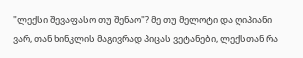"ლექსი შევაფასო თუ შენაო"? მე თუ მელოტი და ღიპიანი ვარ, თან ხინკლის მაგივრად პიცას ვეტანები, ლექსთან რა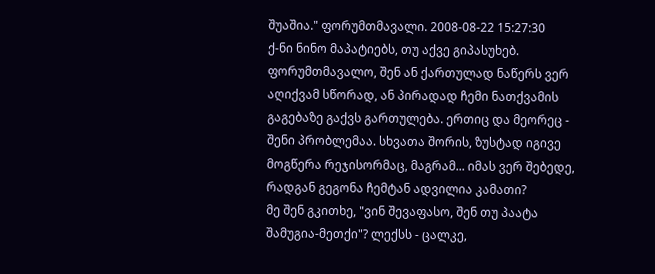შუაშია." ფორუმთმავალი. 2008-08-22 15:27:30
ქ-ნი ნინო მაპატიებს, თუ აქვე გიპასუხებ. ფორუმთმავალო, შენ ან ქართულად ნაწერს ვერ აღიქვამ სწორად, ან პირადად ჩემი ნათქვამის გაგებაზე გაქვს გართულება. ერთიც და მეორეც - შენი პრობლემაა. სხვათა შორის, ზუსტად იგივე მოგწერა რეჯისორმაც, მაგრამ... იმას ვერ შებედე, რადგან გეგონა ჩემტან ადვილია კამათი?
მე შენ გკითხე, "ვინ შევაფასო, შენ თუ პაატა შამუგია-მეთქი"? ლექსს - ცალკე,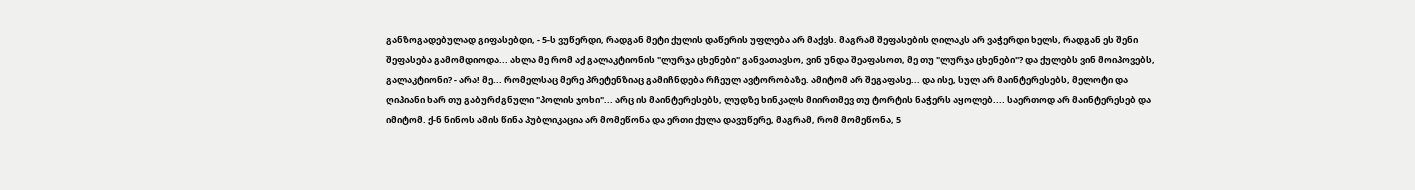განზოგადებულად გიფასებდი, - 5-ს ვუწერდი, რადგან მეტი ქულის დაწერის უფლება არ მაქვს. მაგრამ შეფასების ღილაკს არ ვაჭერდი ხელს, რადგან ეს შენი შეფასება გამომდიოდა... ახლა მე რომ აქ გალაკტიონის "ლურჯა ცხენები" განვათავსო, ვინ უნდა შეაფასოთ, მე თუ "ლურჯა ცხენები"? და ქულებს ვინ მოიპოვებს, გალაკტიონი? - არა! მე... რომელსაც მერე პრეტენზიაც გამიჩნდება რჩეულ ავტორობაზე. ამიტომ არ შეგაფასე... და ისე, სულ არ მაინტერესებს, მელოტი და ღიპიანი ხარ თუ გაბურძგნული "პოლის ჯოხი"... არც ის მაინტერესებს, ლუდზე ხინკალს მიირთმევ თუ ტორტის ნაჭერს აყოლებ.... საერთოდ არ მაინტერესებ და იმიტომ. ქ-ნ ნინოს ამის წინა პუბლიკაცია არ მომეწონა და ერთი ქულა დავუწერე, მაგრამ, რომ მომეწონა, 5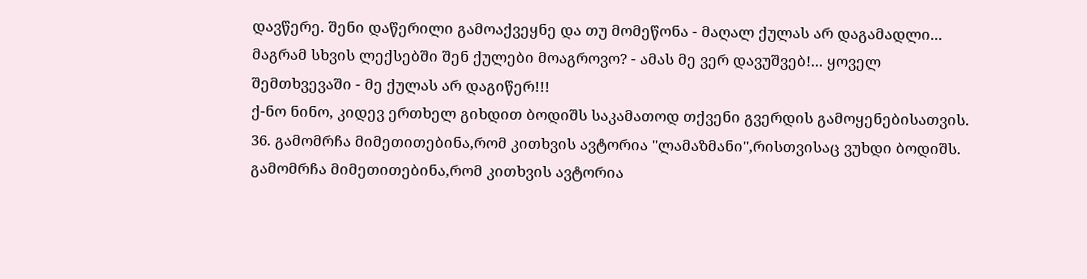დავწერე. შენი დაწერილი გამოაქვეყნე და თუ მომეწონა - მაღალ ქულას არ დაგამადლი... მაგრამ სხვის ლექსებში შენ ქულები მოაგროვო? - ამას მე ვერ დავუშვებ!... ყოველ შემთხვევაში - მე ქულას არ დაგიწერ!!!
ქ-ნო ნინო, კიდევ ერთხელ გიხდით ბოდიშს საკამათოდ თქვენი გვერდის გამოყენებისათვის.
36. გამომრჩა მიმეთითებინა,რომ კითხვის ავტორია ''ლამაზმანი'',რისთვისაც ვუხდი ბოდიშს. გამომრჩა მიმეთითებინა,რომ კითხვის ავტორია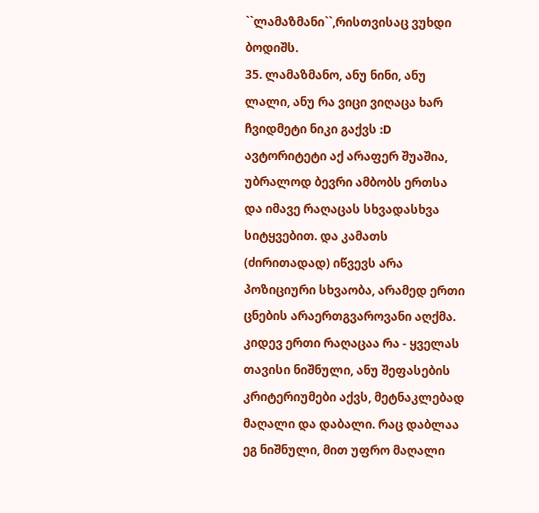``ლამაზმანი``,რისთვისაც ვუხდი ბოდიშს.
35. ლამაზმანო, ანუ ნინი, ანუ ლალი, ანუ რა ვიცი ვიღაცა ხარ ჩვიდმეტი ნიკი გაქვს :D
ავტორიტეტი აქ არაფერ შუაშია, უბრალოდ ბევრი ამბობს ერთსა და იმავე რაღაცას სხვადასხვა სიტყვებით. და კამათს (ძირითადად) იწვევს არა პოზიციური სხვაობა, არამედ ერთი ცნების არაერთგვაროვანი აღქმა.
კიდევ ერთი რაღაცაა რა - ყველას თავისი ნიშნული, ანუ შეფასების კრიტერიუმები აქვს, მეტნაკლებად მაღალი და დაბალი. რაც დაბლაა ეგ ნიშნული, მით უფრო მაღალი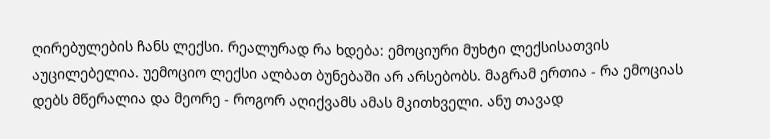ღირებულების ჩანს ლექსი. რეალურად რა ხდება: ემოციური მუხტი ლექსისათვის აუცილებელია. უემოციო ლექსი ალბათ ბუნებაში არ არსებობს. მაგრამ ერთია - რა ემოციას დებს მწერალია და მეორე - როგორ აღიქვამს ამას მკითხველი. ანუ თავად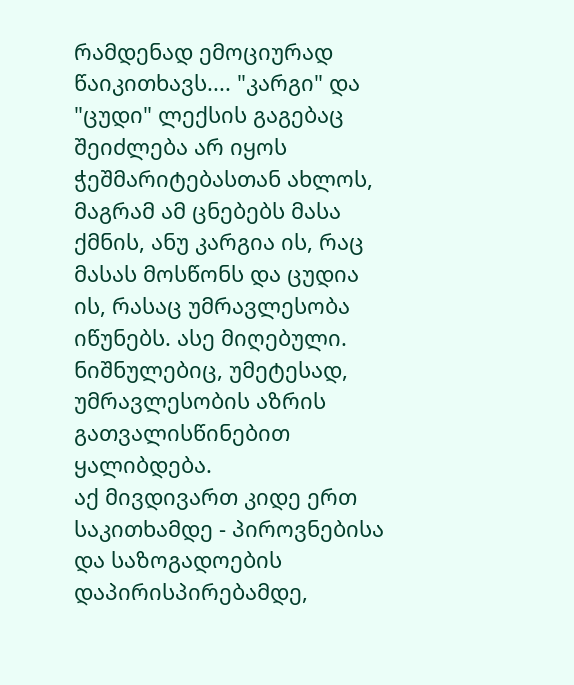რამდენად ემოციურად წაიკითხავს.... "კარგი" და "ცუდი" ლექსის გაგებაც შეიძლება არ იყოს ჭეშმარიტებასთან ახლოს, მაგრამ ამ ცნებებს მასა ქმნის, ანუ კარგია ის, რაც მასას მოსწონს და ცუდია ის, რასაც უმრავლესობა იწუნებს. ასე მიღებული. ნიშნულებიც, უმეტესად, უმრავლესობის აზრის გათვალისწინებით ყალიბდება.
აქ მივდივართ კიდე ერთ საკითხამდე - პიროვნებისა და საზოგადოების დაპირისპირებამდე,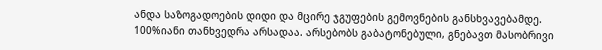ანდა საზოგადოების დიდი და მცირე ჯგუფების გემოვნების განსხვავებამდე. 100%იანი თანხვედრა არსადაა. არსებობს გაბატონებული, გნებავთ მასობრივი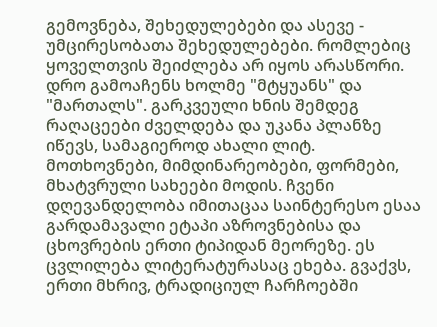გემოვნება, შეხედულებები და ასევე - უმცირესობათა შეხედულებები. რომლებიც ყოველთვის შეიძლება არ იყოს არასწორი. დრო გამოაჩენს ხოლმე "მტყუანს" და "მართალს". გარკვეული ხნის შემდეგ რაღაცეები ძველდება და უკანა პლანზე იწევს, სამაგიეროდ ახალი ლიტ. მოთხოვნები, მიმდინარეობები, ფორმები, მხატვრული სახეები მოდის. ჩვენი დღევანდელობა იმითაცაა საინტერესო ესაა გარდამავალი ეტაპი აზროვნებისა და ცხოვრების ერთი ტიპიდან მეორეზე. ეს ცვლილება ლიტერატურასაც ეხება. გვაქვს, ერთი მხრივ, ტრადიციულ ჩარჩოებში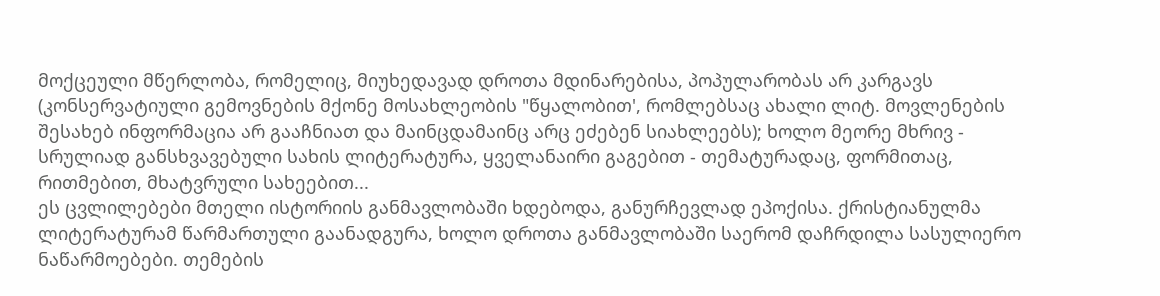მოქცეული მწერლობა, რომელიც, მიუხედავად დროთა მდინარებისა, პოპულარობას არ კარგავს (კონსერვატიული გემოვნების მქონე მოსახლეობის "წყალობით', რომლებსაც ახალი ლიტ. მოვლენების შესახებ ინფორმაცია არ გააჩნიათ და მაინცდამაინც არც ეძებენ სიახლეებს); ხოლო მეორე მხრივ - სრულიად განსხვავებული სახის ლიტერატურა, ყველანაირი გაგებით - თემატურადაც, ფორმითაც, რითმებით, მხატვრული სახეებით...
ეს ცვლილებები მთელი ისტორიის განმავლობაში ხდებოდა, განურჩევლად ეპოქისა. ქრისტიანულმა ლიტერატურამ წარმართული გაანადგურა, ხოლო დროთა განმავლობაში საერომ დაჩრდილა სასულიერო ნაწარმოებები. თემების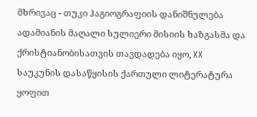მხრივაც - თუკი ჰაგიოგრაფიის დანიშნულება ადამიანის მაღალი სულიერი მისიის ხაზგასმა და ქრისტიანობისათვის თავდადება იყო, XX საუკუნის დასაწყისის ქართული ლიტერატურა ყოფით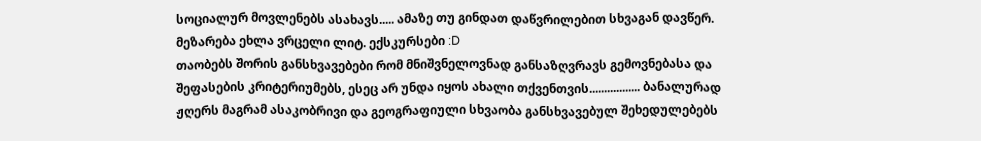სოციალურ მოვლენებს ასახავს..... ამაზე თუ გინდათ დაწვრილებით სხვაგან დავწერ. მეზარება ეხლა ვრცელი ლიტ. ექსკურსები :D
თაობებს შორის განსხვავებები რომ მნიშვნელოვნად განსაზღვრავს გემოვნებასა და შეფასების კრიტერიუმებს, ესეც არ უნდა იყოს ახალი თქვენთვის................. ბანალურად ჟღერს მაგრამ ასაკობრივი და გეოგრაფიული სხვაობა განსხვავებულ შეხედულებებს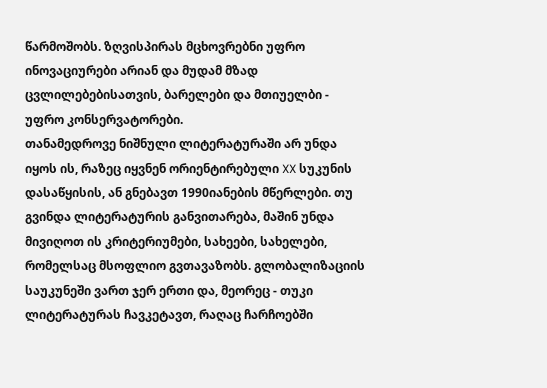წარმოშობს. ზღვისპირას მცხოვრებნი უფრო ინოვაციურები არიან და მუდამ მზად ცვლილებებისათვის, ბარელები და მთიუელბი - უფრო კონსერვატორები.
თანამედროვე ნიშნული ლიტერატურაში არ უნდა იყოს ის, რაზეც იყვნენ ორიენტირებული XX სუკუნის დასაწყისის, ან გნებავთ 1990იანების მწერლები. თუ გვინდა ლიტერატურის განვითარება, მაშინ უნდა მივიღოთ ის კრიტერიუმები, სახეები, სახელები, რომელსაც მსოფლიო გვთავაზობს. გლობალიზაციის საუკუნეში ვართ ჯერ ერთი და, მეორეც - თუკი ლიტერატურას ჩავკეტავთ, რაღაც ჩარჩოებში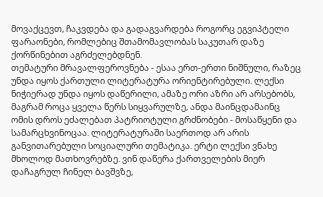მოვაქცევთ, ჩაკვდება და გადაგვარდება როგორც ეგვიპტელი ფარაონები, რომლებიც შთამომავლობას საკუთარ დაზე ქორწინებით აგრძელებდნენ.
თემატური მრავალფეროვნება - ესაა ერთ-ერთი ნიშნული, რაზეც უნდა იყოს ქართული ლიტერატურა ორიენტირებული. ლექსი ნიჭიერად უნდა იყოს დაწერილი, ამაზე ორი აზრი არ არსებობს, მაგრამ როცა ყველა წერს სიყვარულზე, ანდა მაინცდამაინც ომის დროს ეძალებათ პატრიოტული გრძნობები - მოსაწყენი და სამარცხვინოცაა. ლიტერატურაში საერთოდ არ არის განვითარებული სოციალური თემატიკა. ერტი ლექსი ვნახე მხოლოდ მათხოვრებზე. ვინ დაწერა ქართველების მიერ დაჩაგრულ ჩინელ ბავშვზე,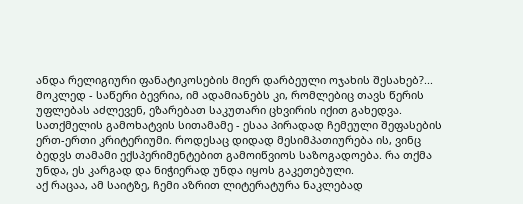ანდა რელიგიური ფანატიკოსების მიერ დარბეული ოჯახის შესახებ?... მოკლედ - საწერი ბევრია, იმ ადამიანებს კი, რომლებიც თავს წერის უფლებას აძლევენ, ეზარებათ საკუთარი ცხვირის იქით გახედვა.
სათქმელის გამოხატვის სითამამე - ესაა პირადად ჩემეული შეფასების ერთ-ერთი კრიტერიუმი. როდესაც დიდად მესიმპათიურება ის, ვინც ბედვს თამამი ექსპერიმენტებით გამოიწვიოს საზოგადოება. რა თქმა უნდა, ეს კარგად და ნიჭიერად უნდა იყოს გაკეთებული.
აქ რაცაა, ამ საიტზე, ჩემი აზრით ლიტერატურა ნაკლებად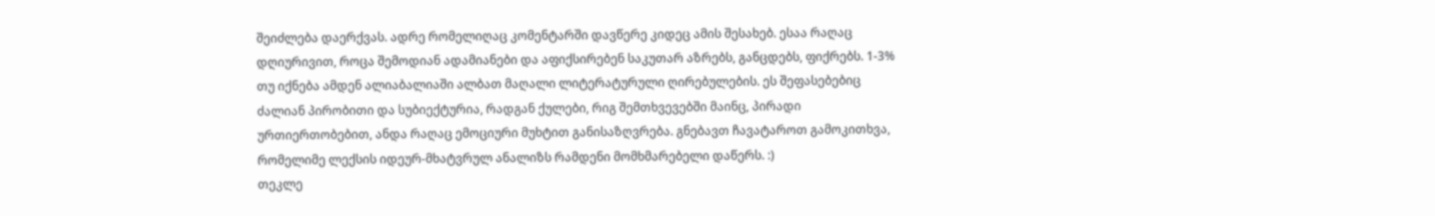შეიძლება დაერქვას. ადრე რომელიღაც კომენტარში დავწერე კიდეც ამის შესახებ. ესაა რაღაც დღიურივით, როცა შემოდიან ადამიანები და აფიქსირებენ საკუთარ აზრებს, განცდებს, ფიქრებს. 1-3% თუ იქნება ამდენ ალიაბალიაში ალბათ მაღალი ლიტერატურული ღირებულების. ეს შეფასებებიც ძალიან პირობითი და სუბიექტურია, რადგან ქულები, რიგ შემთხვევებში მაინც, პირადი ურთიერთობებით, ანდა რაღაც ემოციური მუხტით განისაზღვრება. გნებავთ ჩავატაროთ გამოკითხვა, რომელიმე ლექსის იდეურ-მხატვრულ ანალიზს რამდენი მომხმარებელი დაწერს. :)
თეკლე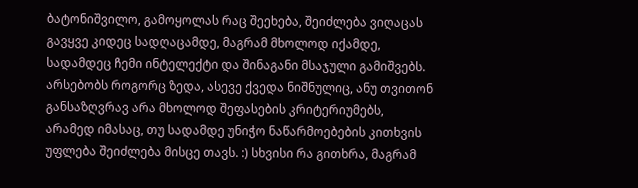ბატონიშვილო, გამოყოლას რაც შეეხება, შეიძლება ვიღაცას გავყვე კიდეც სადღაცამდე, მაგრამ მხოლოდ იქამდე, სადამდეც ჩემი ინტელექტი და შინაგანი მსაჯული გამიშვებს. არსებობს როგორც ზედა, ასევე ქვედა ნიშნულიც, ანუ თვითონ განსაზღვრავ არა მხოლოდ შეფასების კრიტერიუმებს, არამედ იმასაც, თუ სადამდე უნიჭო ნაწარმოებების კითხვის უფლება შეიძლება მისცე თავს. :) სხვისი რა გითხრა, მაგრამ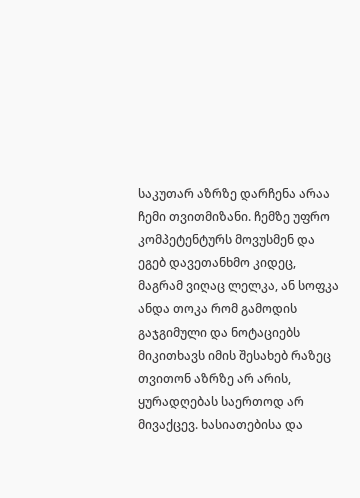საკუთარ აზრზე დარჩენა არაა ჩემი თვითმიზანი. ჩემზე უფრო კომპეტენტურს მოვუსმენ და ეგებ დავეთანხმო კიდეც, მაგრამ ვიღაც ლელკა, ან სოფკა ანდა თოკა რომ გამოდის გაჯგიმული და ნოტაციებს მიკითხავს იმის შესახებ რაზეც თვითონ აზრზე არ არის, ყურადღებას საერთოდ არ მივაქცევ. ხასიათებისა და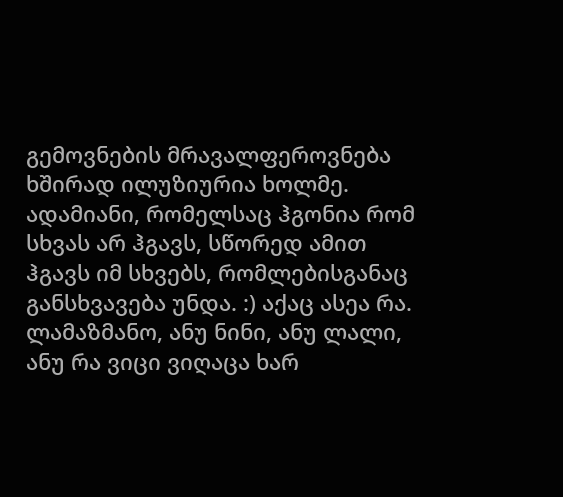გემოვნების მრავალფეროვნება ხშირად ილუზიურია ხოლმე. ადამიანი, რომელსაც ჰგონია რომ სხვას არ ჰგავს, სწორედ ამით ჰგავს იმ სხვებს, რომლებისგანაც განსხვავება უნდა. :) აქაც ასეა რა.
ლამაზმანო, ანუ ნინი, ანუ ლალი, ანუ რა ვიცი ვიღაცა ხარ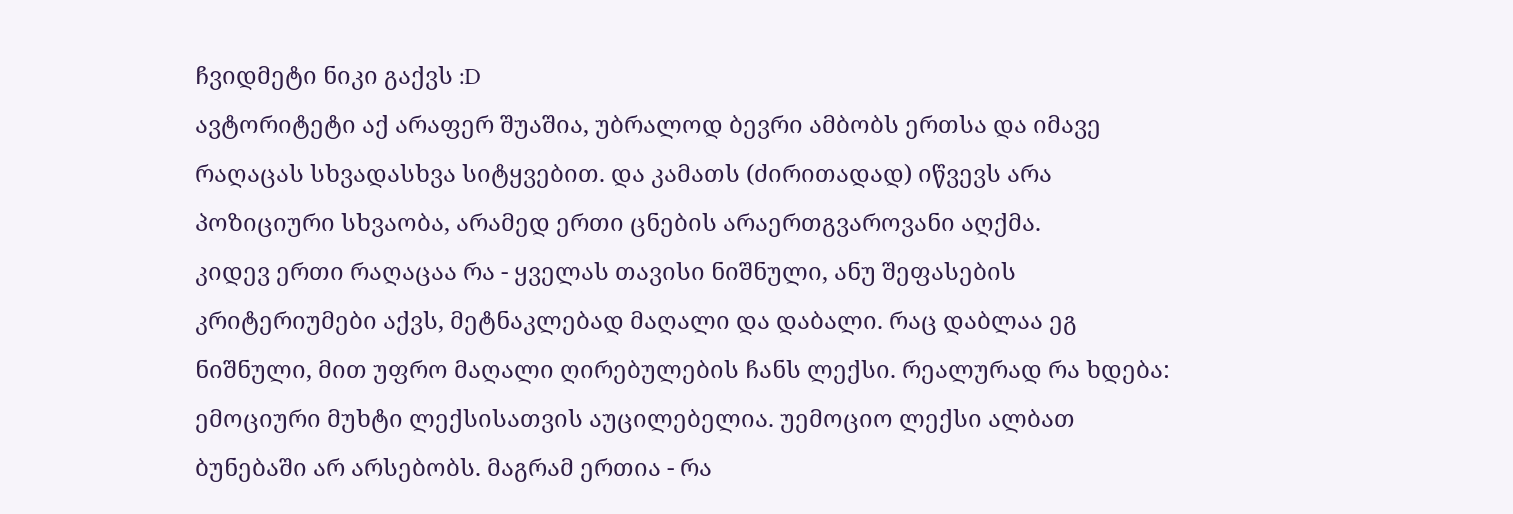ჩვიდმეტი ნიკი გაქვს :D
ავტორიტეტი აქ არაფერ შუაშია, უბრალოდ ბევრი ამბობს ერთსა და იმავე რაღაცას სხვადასხვა სიტყვებით. და კამათს (ძირითადად) იწვევს არა პოზიციური სხვაობა, არამედ ერთი ცნების არაერთგვაროვანი აღქმა.
კიდევ ერთი რაღაცაა რა - ყველას თავისი ნიშნული, ანუ შეფასების კრიტერიუმები აქვს, მეტნაკლებად მაღალი და დაბალი. რაც დაბლაა ეგ ნიშნული, მით უფრო მაღალი ღირებულების ჩანს ლექსი. რეალურად რა ხდება: ემოციური მუხტი ლექსისათვის აუცილებელია. უემოციო ლექსი ალბათ ბუნებაში არ არსებობს. მაგრამ ერთია - რა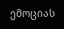ემოციას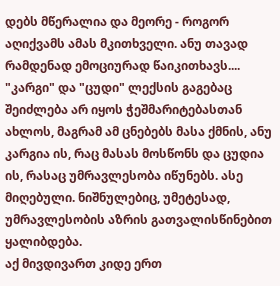დებს მწერალია და მეორე - როგორ აღიქვამს ამას მკითხველი. ანუ თავად რამდენად ემოციურად წაიკითხავს.... "კარგი" და "ცუდი" ლექსის გაგებაც შეიძლება არ იყოს ჭეშმარიტებასთან ახლოს, მაგრამ ამ ცნებებს მასა ქმნის, ანუ კარგია ის, რაც მასას მოსწონს და ცუდია ის, რასაც უმრავლესობა იწუნებს. ასე მიღებული. ნიშნულებიც, უმეტესად, უმრავლესობის აზრის გათვალისწინებით ყალიბდება.
აქ მივდივართ კიდე ერთ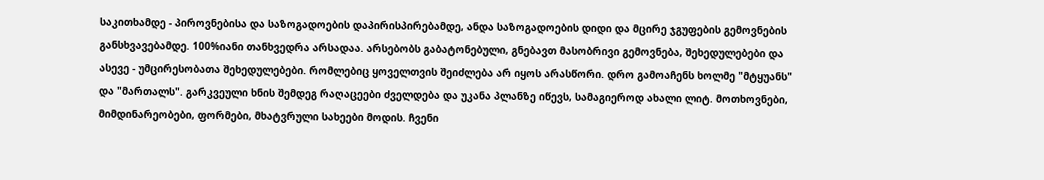საკითხამდე - პიროვნებისა და საზოგადოების დაპირისპირებამდე, ანდა საზოგადოების დიდი და მცირე ჯგუფების გემოვნების განსხვავებამდე. 100%იანი თანხვედრა არსადაა. არსებობს გაბატონებული, გნებავთ მასობრივი გემოვნება, შეხედულებები და ასევე - უმცირესობათა შეხედულებები. რომლებიც ყოველთვის შეიძლება არ იყოს არასწორი. დრო გამოაჩენს ხოლმე "მტყუანს" და "მართალს". გარკვეული ხნის შემდეგ რაღაცეები ძველდება და უკანა პლანზე იწევს, სამაგიეროდ ახალი ლიტ. მოთხოვნები, მიმდინარეობები, ფორმები, მხატვრული სახეები მოდის. ჩვენი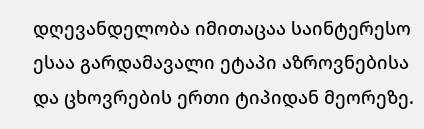დღევანდელობა იმითაცაა საინტერესო ესაა გარდამავალი ეტაპი აზროვნებისა და ცხოვრების ერთი ტიპიდან მეორეზე.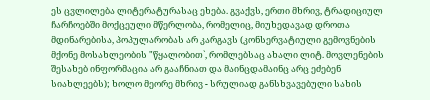ეს ცვლილება ლიტერატურასაც ეხება. გვაქვს, ერთი მხრივ, ტრადიციულ ჩარჩოებში მოქცეული მწერლობა, რომელიც, მიუხედავად დროთა მდინარებისა, პოპულარობას არ კარგავს (კონსერვატიული გემოვნების მქონე მოსახლეობის "წყალობით`, რომლებსაც ახალი ლიტ. მოვლენების შესახებ ინფორმაცია არ გააჩნიათ და მაინცდამაინც არც ეძებენ სიახლეებს); ხოლო მეორე მხრივ - სრულიად განსხვავებული სახის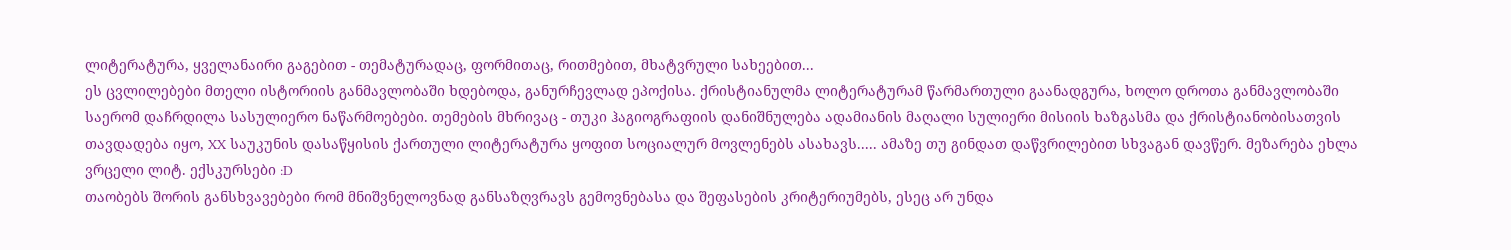ლიტერატურა, ყველანაირი გაგებით - თემატურადაც, ფორმითაც, რითმებით, მხატვრული სახეებით...
ეს ცვლილებები მთელი ისტორიის განმავლობაში ხდებოდა, განურჩევლად ეპოქისა. ქრისტიანულმა ლიტერატურამ წარმართული გაანადგურა, ხოლო დროთა განმავლობაში საერომ დაჩრდილა სასულიერო ნაწარმოებები. თემების მხრივაც - თუკი ჰაგიოგრაფიის დანიშნულება ადამიანის მაღალი სულიერი მისიის ხაზგასმა და ქრისტიანობისათვის თავდადება იყო, XX საუკუნის დასაწყისის ქართული ლიტერატურა ყოფით სოციალურ მოვლენებს ასახავს..... ამაზე თუ გინდათ დაწვრილებით სხვაგან დავწერ. მეზარება ეხლა ვრცელი ლიტ. ექსკურსები :D
თაობებს შორის განსხვავებები რომ მნიშვნელოვნად განსაზღვრავს გემოვნებასა და შეფასების კრიტერიუმებს, ესეც არ უნდა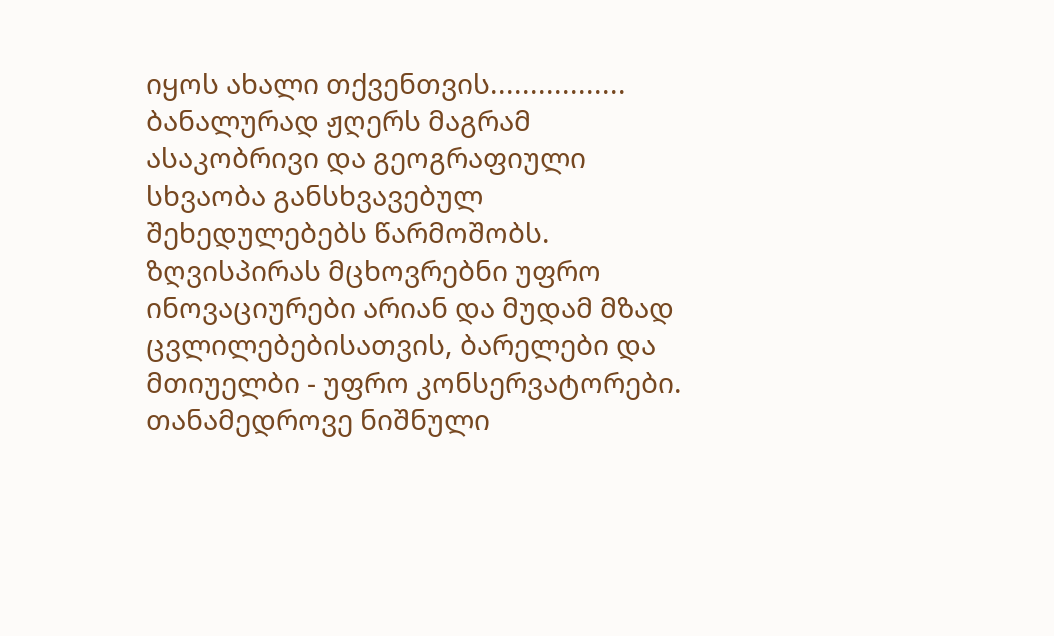იყოს ახალი თქვენთვის................. ბანალურად ჟღერს მაგრამ ასაკობრივი და გეოგრაფიული სხვაობა განსხვავებულ შეხედულებებს წარმოშობს. ზღვისპირას მცხოვრებნი უფრო ინოვაციურები არიან და მუდამ მზად ცვლილებებისათვის, ბარელები და მთიუელბი - უფრო კონსერვატორები.
თანამედროვე ნიშნული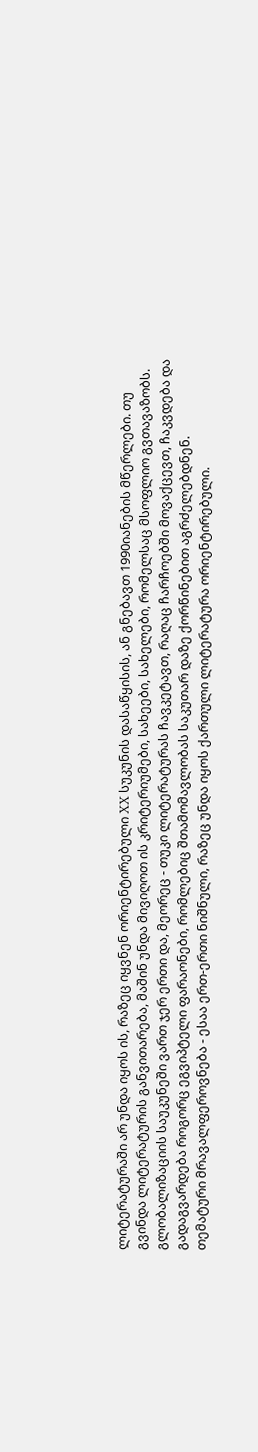ლიტერატურაში არ უნდა იყოს ის, რაზეც იყვნენ ორიენტირებული XX სუკუნის დასაწყისის, ან გნებავთ 1990იანების მწერლები. თუ გვინდა ლიტერატურის განვითარება, მაშინ უნდა მივიღოთ ის კრიტერიუმები, სახეები, სახელები, რომელსაც მსოფლიო გვთავაზობს. გლობალიზაციის საუკუნეში ვართ ჯერ ერთი და, მეორეც - თუკი ლიტერატურას ჩავკეტავთ, რაღაც ჩარჩოებში მოვაქცევთ, ჩაკვდება და გადაგვარდება როგორც ეგვიპტელი ფარაონები, რომლებიც შთამომავლობას საკუთარ დაზე ქორწინებით აგრძელებდნენ.
თემატური მრავალფეროვნება - ესაა ერთ-ერთი ნიშნული, რაზეც უნდა იყოს ქართული ლიტერატურა ორიენტირებული.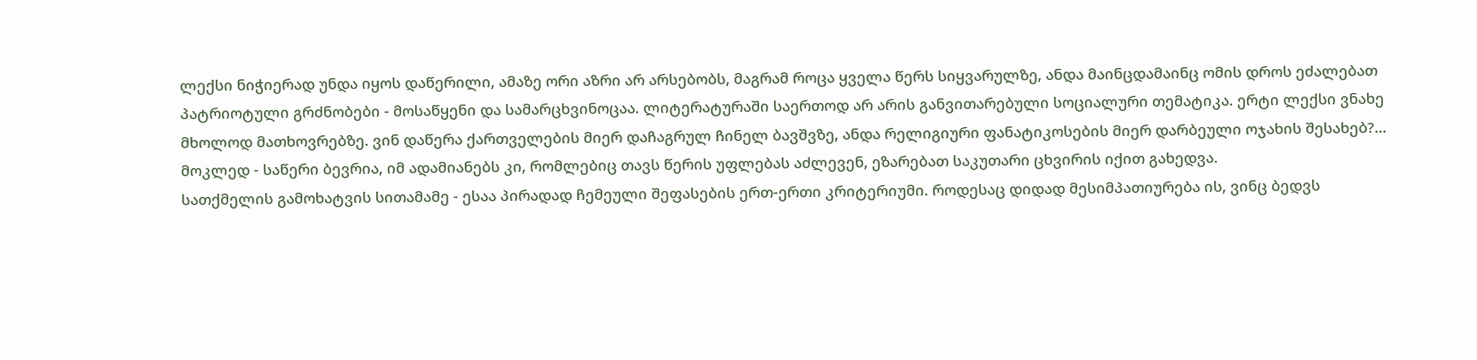ლექსი ნიჭიერად უნდა იყოს დაწერილი, ამაზე ორი აზრი არ არსებობს, მაგრამ როცა ყველა წერს სიყვარულზე, ანდა მაინცდამაინც ომის დროს ეძალებათ პატრიოტული გრძნობები - მოსაწყენი და სამარცხვინოცაა. ლიტერატურაში საერთოდ არ არის განვითარებული სოციალური თემატიკა. ერტი ლექსი ვნახე მხოლოდ მათხოვრებზე. ვინ დაწერა ქართველების მიერ დაჩაგრულ ჩინელ ბავშვზე, ანდა რელიგიური ფანატიკოსების მიერ დარბეული ოჯახის შესახებ?... მოკლედ - საწერი ბევრია, იმ ადამიანებს კი, რომლებიც თავს წერის უფლებას აძლევენ, ეზარებათ საკუთარი ცხვირის იქით გახედვა.
სათქმელის გამოხატვის სითამამე - ესაა პირადად ჩემეული შეფასების ერთ-ერთი კრიტერიუმი. როდესაც დიდად მესიმპათიურება ის, ვინც ბედვს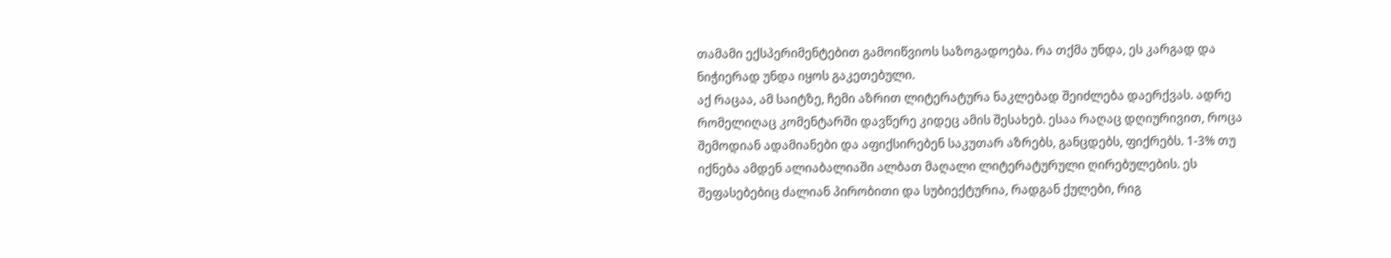თამამი ექსპერიმენტებით გამოიწვიოს საზოგადოება. რა თქმა უნდა, ეს კარგად და ნიჭიერად უნდა იყოს გაკეთებული.
აქ რაცაა, ამ საიტზე, ჩემი აზრით ლიტერატურა ნაკლებად შეიძლება დაერქვას. ადრე რომელიღაც კომენტარში დავწერე კიდეც ამის შესახებ. ესაა რაღაც დღიურივით, როცა შემოდიან ადამიანები და აფიქსირებენ საკუთარ აზრებს, განცდებს, ფიქრებს. 1-3% თუ იქნება ამდენ ალიაბალიაში ალბათ მაღალი ლიტერატურული ღირებულების. ეს შეფასებებიც ძალიან პირობითი და სუბიექტურია, რადგან ქულები, რიგ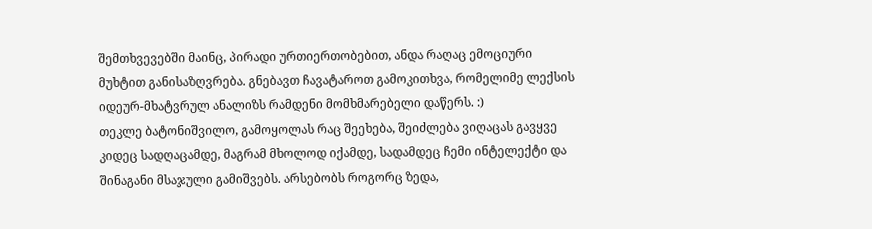შემთხვევებში მაინც, პირადი ურთიერთობებით, ანდა რაღაც ემოციური მუხტით განისაზღვრება. გნებავთ ჩავატაროთ გამოკითხვა, რომელიმე ლექსის იდეურ-მხატვრულ ანალიზს რამდენი მომხმარებელი დაწერს. :)
თეკლე ბატონიშვილო, გამოყოლას რაც შეეხება, შეიძლება ვიღაცას გავყვე კიდეც სადღაცამდე, მაგრამ მხოლოდ იქამდე, სადამდეც ჩემი ინტელექტი და შინაგანი მსაჯული გამიშვებს. არსებობს როგორც ზედა,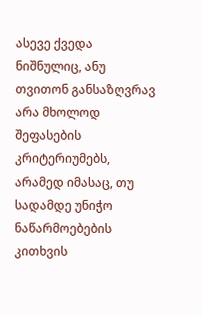ასევე ქვედა ნიშნულიც, ანუ თვითონ განსაზღვრავ არა მხოლოდ შეფასების კრიტერიუმებს, არამედ იმასაც, თუ სადამდე უნიჭო ნაწარმოებების კითხვის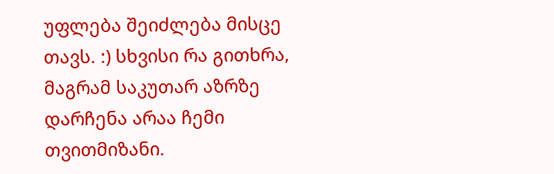უფლება შეიძლება მისცე თავს. :) სხვისი რა გითხრა, მაგრამ საკუთარ აზრზე დარჩენა არაა ჩემი თვითმიზანი.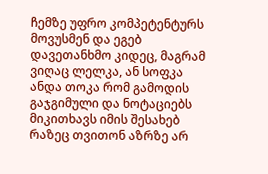ჩემზე უფრო კომპეტენტურს მოვუსმენ და ეგებ დავეთანხმო კიდეც, მაგრამ ვიღაც ლელკა, ან სოფკა ანდა თოკა რომ გამოდის გაჯგიმული და ნოტაციებს მიკითხავს იმის შესახებ რაზეც თვითონ აზრზე არ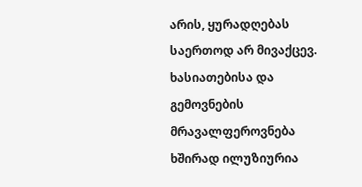არის, ყურადღებას საერთოდ არ მივაქცევ. ხასიათებისა და გემოვნების მრავალფეროვნება ხშირად ილუზიურია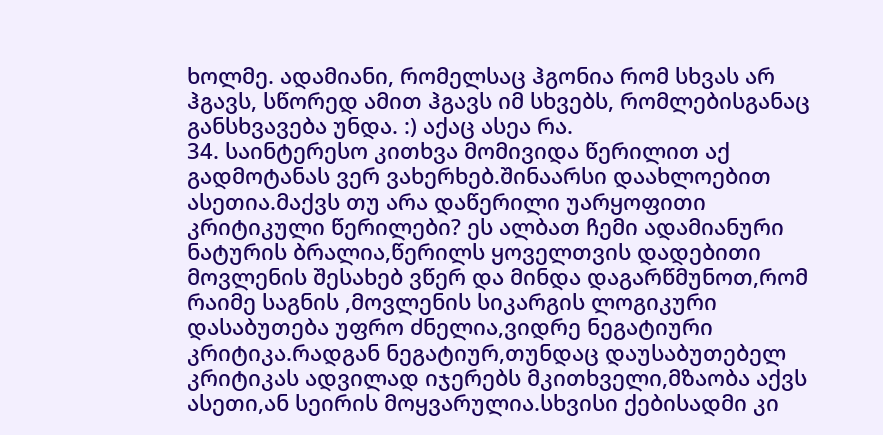ხოლმე. ადამიანი, რომელსაც ჰგონია რომ სხვას არ ჰგავს, სწორედ ამით ჰგავს იმ სხვებს, რომლებისგანაც განსხვავება უნდა. :) აქაც ასეა რა.
34. საინტერესო კითხვა მომივიდა წერილით აქ გადმოტანას ვერ ვახერხებ.შინაარსი დაახლოებით ასეთია.მაქვს თუ არა დაწერილი უარყოფითი კრიტიკული წერილები? ეს ალბათ ჩემი ადამიანური ნატურის ბრალია,წერილს ყოველთვის დადებითი მოვლენის შესახებ ვწერ და მინდა დაგარწმუნოთ,რომ რაიმე საგნის ,მოვლენის სიკარგის ლოგიკური დასაბუთება უფრო ძნელია,ვიდრე ნეგატიური კრიტიკა.რადგან ნეგატიურ,თუნდაც დაუსაბუთებელ კრიტიკას ადვილად იჯერებს მკითხველი,მზაობა აქვს ასეთი,ან სეირის მოყვარულია.სხვისი ქებისადმი კი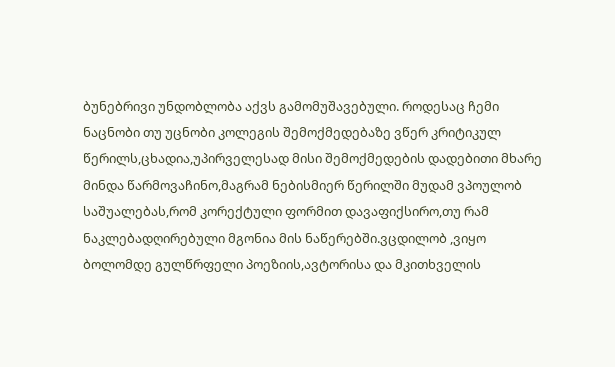ბუნებრივი უნდობლობა აქვს გამომუშავებული. როდესაც ჩემი ნაცნობი თუ უცნობი კოლეგის შემოქმედებაზე ვწერ კრიტიკულ წერილს,ცხადია,უპირველესად მისი შემოქმედების დადებითი მხარე მინდა წარმოვაჩინო,მაგრამ ნებისმიერ წერილში მუდამ ვპოულობ საშუალებას,რომ კორექტული ფორმით დავაფიქსირო,თუ რამ ნაკლებადღირებული მგონია მის ნაწერებში.ვცდილობ ,ვიყო ბოლომდე გულწრფელი პოეზიის,ავტორისა და მკითხველის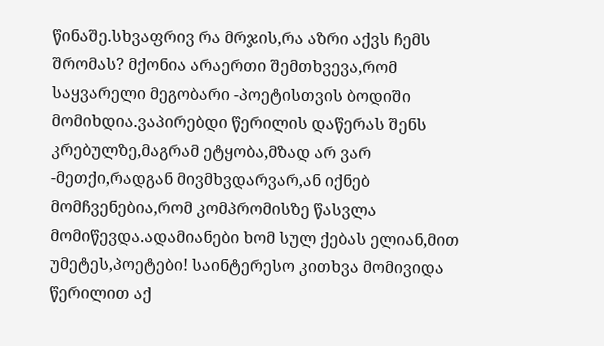წინაშე.სხვაფრივ რა მრჯის,რა აზრი აქვს ჩემს შრომას? მქონია არაერთი შემთხვევა,რომ საყვარელი მეგობარი -პოეტისთვის ბოდიში მომიხდია.ვაპირებდი წერილის დაწერას შენს კრებულზე,მაგრამ ეტყობა,მზად არ ვარ -მეთქი,რადგან მივმხვდარვარ,ან იქნებ მომჩვენებია,რომ კომპრომისზე წასვლა მომიწევდა.ადამიანები ხომ სულ ქებას ელიან,მით უმეტეს,პოეტები! საინტერესო კითხვა მომივიდა წერილით აქ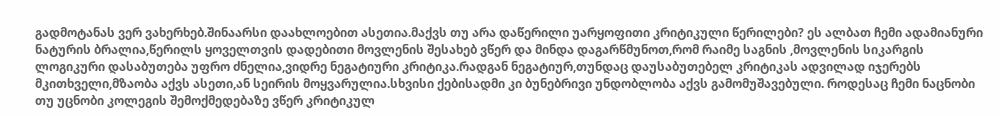გადმოტანას ვერ ვახერხებ.შინაარსი დაახლოებით ასეთია.მაქვს თუ არა დაწერილი უარყოფითი კრიტიკული წერილები? ეს ალბათ ჩემი ადამიანური ნატურის ბრალია,წერილს ყოველთვის დადებითი მოვლენის შესახებ ვწერ და მინდა დაგარწმუნოთ,რომ რაიმე საგნის ,მოვლენის სიკარგის ლოგიკური დასაბუთება უფრო ძნელია,ვიდრე ნეგატიური კრიტიკა.რადგან ნეგატიურ,თუნდაც დაუსაბუთებელ კრიტიკას ადვილად იჯერებს მკითხველი,მზაობა აქვს ასეთი,ან სეირის მოყვარულია.სხვისი ქებისადმი კი ბუნებრივი უნდობლობა აქვს გამომუშავებული. როდესაც ჩემი ნაცნობი თუ უცნობი კოლეგის შემოქმედებაზე ვწერ კრიტიკულ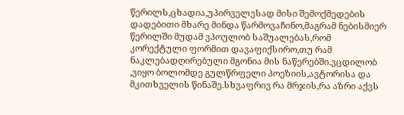წერილს,ცხადია,უპირველესად მისი შემოქმედების დადებითი მხარე მინდა წარმოვაჩინო,მაგრამ ნებისმიერ წერილში მუდამ ვპოულობ საშუალებას,რომ კორექტული ფორმით დავაფიქსირო,თუ რამ ნაკლებადღირებული მგონია მის ნაწერებში.ვცდილობ ,ვიყო ბოლომდე გულწრფელი პოეზიის,ავტორისა და მკითხველის წინაშე.სხვაფრივ რა მრჯის,რა აზრი აქვს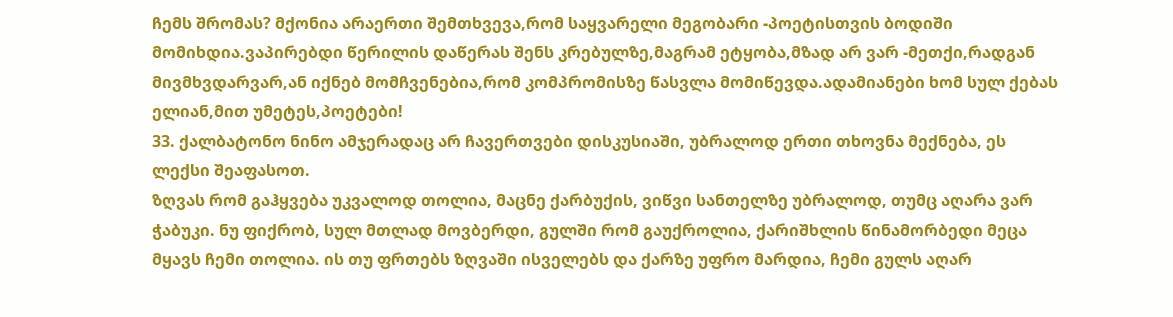ჩემს შრომას? მქონია არაერთი შემთხვევა,რომ საყვარელი მეგობარი -პოეტისთვის ბოდიში მომიხდია.ვაპირებდი წერილის დაწერას შენს კრებულზე,მაგრამ ეტყობა,მზად არ ვარ -მეთქი,რადგან მივმხვდარვარ,ან იქნებ მომჩვენებია,რომ კომპრომისზე წასვლა მომიწევდა.ადამიანები ხომ სულ ქებას ელიან,მით უმეტეს,პოეტები!
33. ქალბატონო ნინო ამჯერადაც არ ჩავერთვები დისკუსიაში, უბრალოდ ერთი თხოვნა მექნება, ეს ლექსი შეაფასოთ.
ზღვას რომ გაჰყვება უკვალოდ თოლია, მაცნე ქარბუქის, ვიწვი სანთელზე უბრალოდ, თუმც აღარა ვარ ჭაბუკი. ნუ ფიქრობ, სულ მთლად მოვბერდი, გულში რომ გაუქროლია, ქარიშხლის წინამორბედი მეცა მყავს ჩემი თოლია. ის თუ ფრთებს ზღვაში ისველებს და ქარზე უფრო მარდია, ჩემი გულს აღარ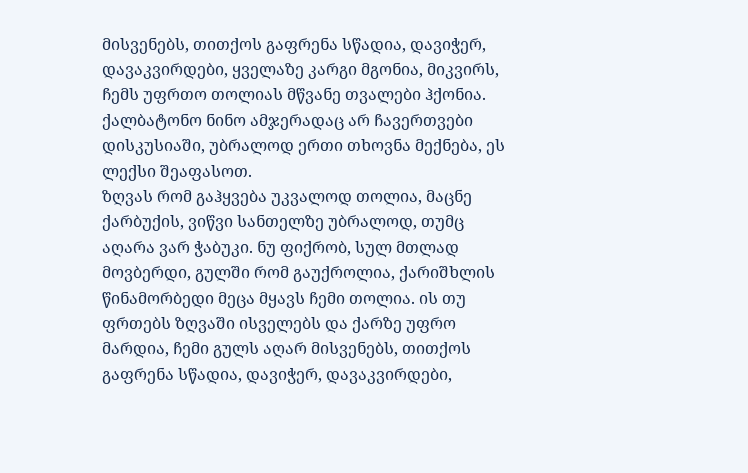მისვენებს, თითქოს გაფრენა სწადია, დავიჭერ, დავაკვირდები, ყველაზე კარგი მგონია, მიკვირს, ჩემს უფრთო თოლიას მწვანე თვალები ჰქონია. ქალბატონო ნინო ამჯერადაც არ ჩავერთვები დისკუსიაში, უბრალოდ ერთი თხოვნა მექნება, ეს ლექსი შეაფასოთ.
ზღვას რომ გაჰყვება უკვალოდ თოლია, მაცნე ქარბუქის, ვიწვი სანთელზე უბრალოდ, თუმც აღარა ვარ ჭაბუკი. ნუ ფიქრობ, სულ მთლად მოვბერდი, გულში რომ გაუქროლია, ქარიშხლის წინამორბედი მეცა მყავს ჩემი თოლია. ის თუ ფრთებს ზღვაში ისველებს და ქარზე უფრო მარდია, ჩემი გულს აღარ მისვენებს, თითქოს გაფრენა სწადია, დავიჭერ, დავაკვირდები,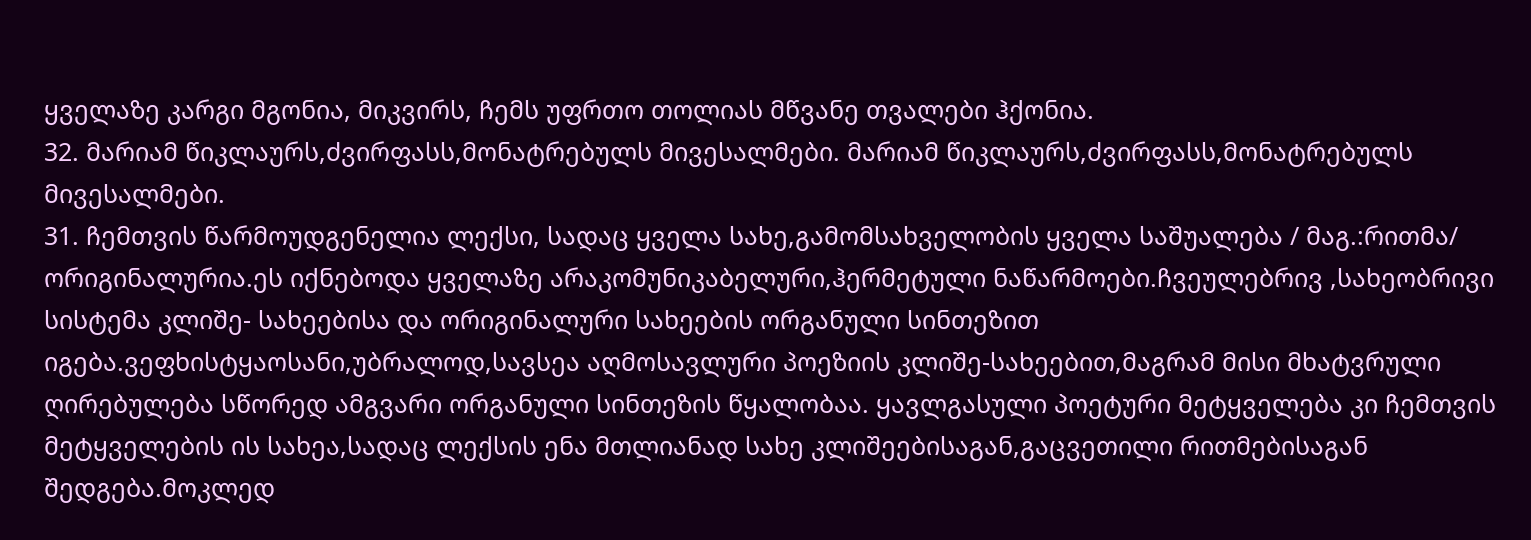ყველაზე კარგი მგონია, მიკვირს, ჩემს უფრთო თოლიას მწვანე თვალები ჰქონია.
32. მარიამ წიკლაურს,ძვირფასს,მონატრებულს მივესალმები. მარიამ წიკლაურს,ძვირფასს,მონატრებულს მივესალმები.
31. ჩემთვის წარმოუდგენელია ლექსი, სადაც ყველა სახე,გამომსახველობის ყველა საშუალება / მაგ.:რითმა/ ორიგინალურია.ეს იქნებოდა ყველაზე არაკომუნიკაბელური,ჰერმეტული ნაწარმოები.ჩვეულებრივ ,სახეობრივი სისტემა კლიშე- სახეებისა და ორიგინალური სახეების ორგანული სინთეზით იგება.ვეფხისტყაოსანი,უბრალოდ,სავსეა აღმოსავლური პოეზიის კლიშე-სახეებით,მაგრამ მისი მხატვრული ღირებულება სწორედ ამგვარი ორგანული სინთეზის წყალობაა. ყავლგასული პოეტური მეტყველება კი ჩემთვის მეტყველების ის სახეა,სადაც ლექსის ენა მთლიანად სახე კლიშეებისაგან,გაცვეთილი რითმებისაგან შედგება.მოკლედ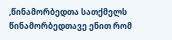,წინამორბედთა სათქმელს წინამორბედთავე ენით რომ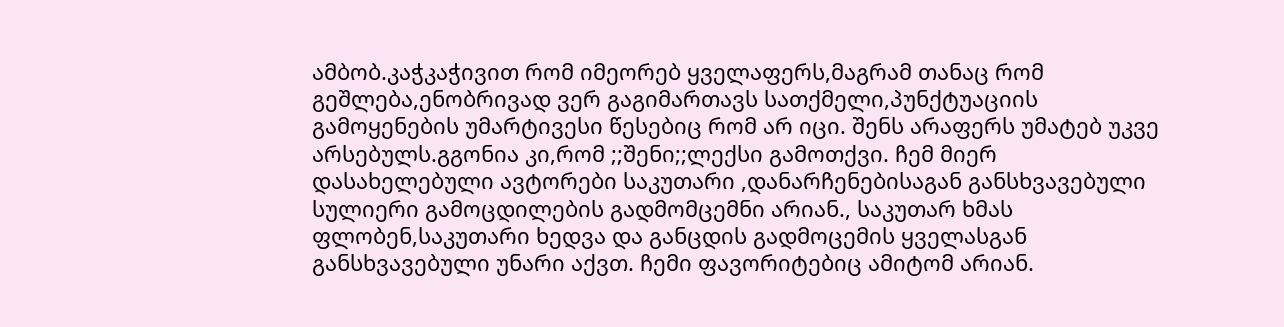ამბობ.კაჭკაჭივით რომ იმეორებ ყველაფერს,მაგრამ თანაც რომ გეშლება,ენობრივად ვერ გაგიმართავს სათქმელი,პუნქტუაციის გამოყენების უმარტივესი წესებიც რომ არ იცი. შენს არაფერს უმატებ უკვე არსებულს.გგონია კი,რომ ;;შენი;;ლექსი გამოთქვი. ჩემ მიერ დასახელებული ავტორები საკუთარი ,დანარჩენებისაგან განსხვავებული სულიერი გამოცდილების გადმომცემნი არიან., საკუთარ ხმას ფლობენ,საკუთარი ხედვა და განცდის გადმოცემის ყველასგან განსხვავებული უნარი აქვთ. ჩემი ფავორიტებიც ამიტომ არიან.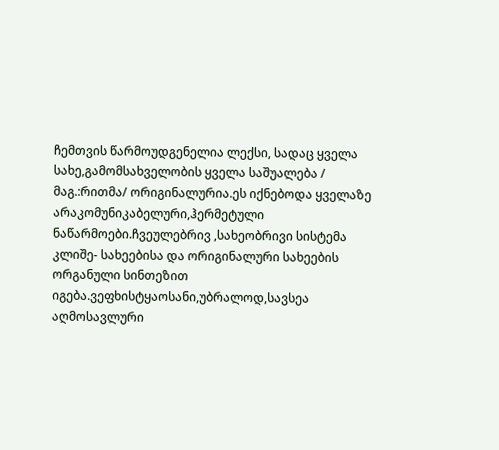ჩემთვის წარმოუდგენელია ლექსი, სადაც ყველა სახე,გამომსახველობის ყველა საშუალება / მაგ.:რითმა/ ორიგინალურია.ეს იქნებოდა ყველაზე არაკომუნიკაბელური,ჰერმეტული ნაწარმოები.ჩვეულებრივ ,სახეობრივი სისტემა კლიშე- სახეებისა და ორიგინალური სახეების ორგანული სინთეზით იგება.ვეფხისტყაოსანი,უბრალოდ,სავსეა აღმოსავლური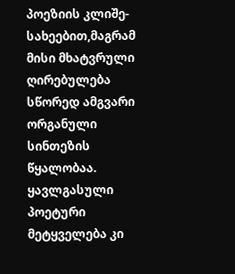პოეზიის კლიშე-სახეებით,მაგრამ მისი მხატვრული ღირებულება სწორედ ამგვარი ორგანული სინთეზის წყალობაა. ყავლგასული პოეტური მეტყველება კი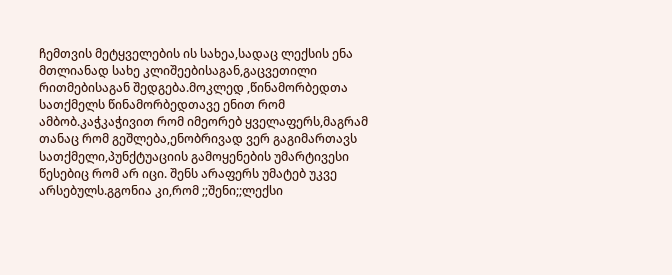ჩემთვის მეტყველების ის სახეა,სადაც ლექსის ენა მთლიანად სახე კლიშეებისაგან,გაცვეთილი რითმებისაგან შედგება.მოკლედ ,წინამორბედთა სათქმელს წინამორბედთავე ენით რომ ამბობ.კაჭკაჭივით რომ იმეორებ ყველაფერს,მაგრამ თანაც რომ გეშლება,ენობრივად ვერ გაგიმართავს სათქმელი,პუნქტუაციის გამოყენების უმარტივესი წესებიც რომ არ იცი. შენს არაფერს უმატებ უკვე არსებულს.გგონია კი,რომ ;;შენი;;ლექსი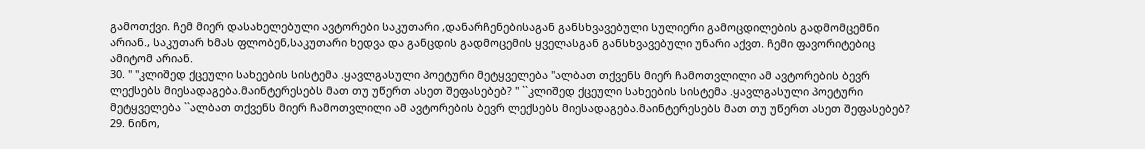გამოთქვი. ჩემ მიერ დასახელებული ავტორები საკუთარი ,დანარჩენებისაგან განსხვავებული სულიერი გამოცდილების გადმომცემნი არიან., საკუთარ ხმას ფლობენ,საკუთარი ხედვა და განცდის გადმოცემის ყველასგან განსხვავებული უნარი აქვთ. ჩემი ფავორიტებიც ამიტომ არიან.
30. " ''კლიშედ ქცეული სახეების სისტემა .ყავლგასული პოეტური მეტყველება ''ალბათ თქვენს მიერ ჩამოთვლილი ამ ავტორების ბევრ ლექსებს მიესადაგება.მაინტერესებს მათ თუ უწერთ ასეთ შეფასებებ? " ``კლიშედ ქცეული სახეების სისტემა .ყავლგასული პოეტური მეტყველება ``ალბათ თქვენს მიერ ჩამოთვლილი ამ ავტორების ბევრ ლექსებს მიესადაგება.მაინტერესებს მათ თუ უწერთ ასეთ შეფასებებ?
29. ნინო,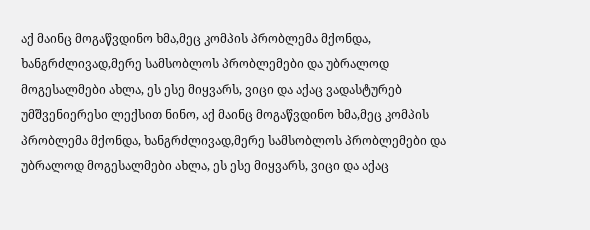აქ მაინც მოგაწვდინო ხმა,მეც კომპის პრობლემა მქონდა, ხანგრძლივად,მერე სამსობლოს პრობლემები და უბრალოდ მოგესალმები ახლა, ეს ესე მიყვარს, ვიცი და აქაც ვადასტურებ უმშვენიერესი ლექსით ნინო, აქ მაინც მოგაწვდინო ხმა,მეც კომპის პრობლემა მქონდა, ხანგრძლივად,მერე სამსობლოს პრობლემები და უბრალოდ მოგესალმები ახლა, ეს ესე მიყვარს, ვიცი და აქაც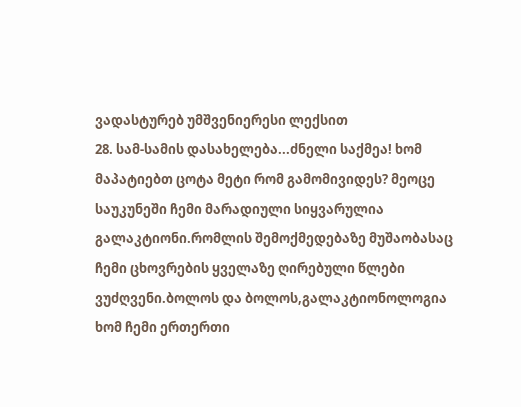ვადასტურებ უმშვენიერესი ლექსით
28. სამ-სამის დასახელება...ძნელი საქმეა! ხომ მაპატიებთ ცოტა მეტი რომ გამომივიდეს? მეოცე საუკუნეში ჩემი მარადიული სიყვარულია გალაკტიონი.რომლის შემოქმედებაზე მუშაობასაც ჩემი ცხოვრების ყველაზე ღირებული წლები ვუძღვენი.ბოლოს და ბოლოს,გალაკტიონოლოგია ხომ ჩემი ერთერთი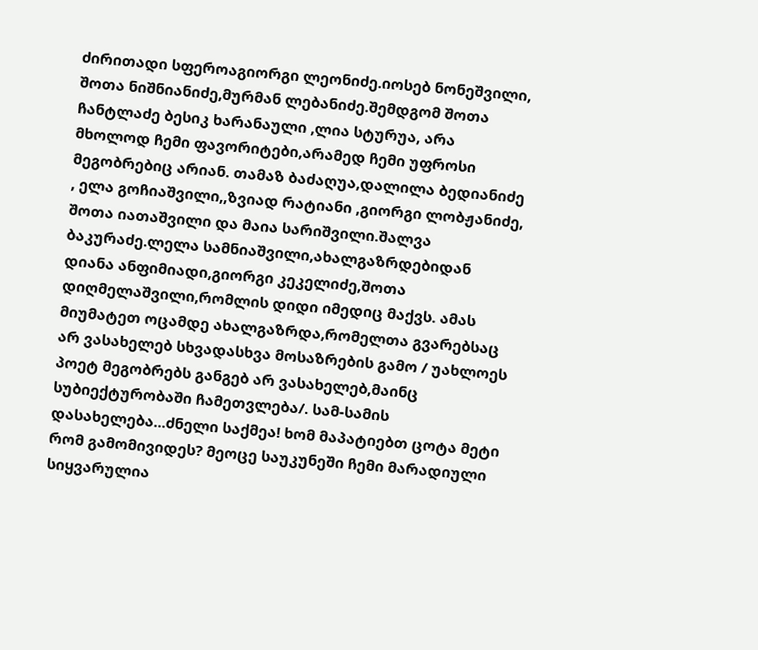ძირითადი სფეროაგიორგი ლეონიძე.იოსებ ნონეშვილი, შოთა ნიშნიანიძე,მურმან ლებანიძე.შემდგომ შოთა ჩანტლაძე ბესიკ ხარანაული ,ლია სტურუა, არა მხოლოდ ჩემი ფავორიტები,არამედ ჩემი უფროსი მეგობრებიც არიან. თამაზ ბაძაღუა,დალილა ბედიანიძე , ელა გოჩიაშვილი,,ზვიად რატიანი ,გიორგი ლობჟანიძე, შოთა იათაშვილი და მაია სარიშვილი.შალვა ბაკურაძე.ლელა სამნიაშვილი,ახალგაზრდებიდან დიანა ანფიმიადი,გიორგი კეკელიძე,შოთა დიღმელაშვილი,რომლის დიდი იმედიც მაქვს. ამას მიუმატეთ ოცამდე ახალგაზრდა,რომელთა გვარებსაც არ ვასახელებ სხვადასხვა მოსაზრების გამო / უახლოეს პოეტ მეგობრებს განგებ არ ვასახელებ,მაინც სუბიექტურობაში ჩამეთვლება/. სამ-სამის დასახელება...ძნელი საქმეა! ხომ მაპატიებთ ცოტა მეტი რომ გამომივიდეს? მეოცე საუკუნეში ჩემი მარადიული სიყვარულია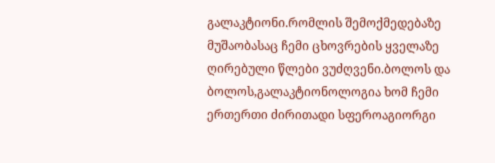გალაკტიონი.რომლის შემოქმედებაზე მუშაობასაც ჩემი ცხოვრების ყველაზე ღირებული წლები ვუძღვენი.ბოლოს და ბოლოს,გალაკტიონოლოგია ხომ ჩემი ერთერთი ძირითადი სფეროაგიორგი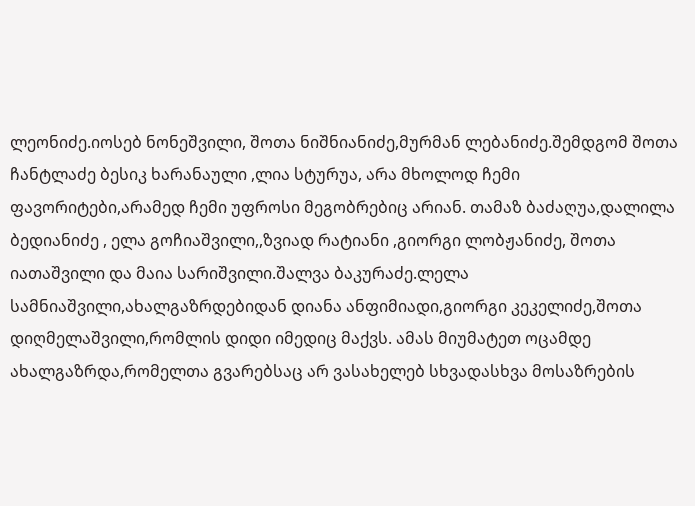ლეონიძე.იოსებ ნონეშვილი, შოთა ნიშნიანიძე,მურმან ლებანიძე.შემდგომ შოთა ჩანტლაძე ბესიკ ხარანაული ,ლია სტურუა, არა მხოლოდ ჩემი ფავორიტები,არამედ ჩემი უფროსი მეგობრებიც არიან. თამაზ ბაძაღუა,დალილა ბედიანიძე , ელა გოჩიაშვილი,,ზვიად რატიანი ,გიორგი ლობჟანიძე, შოთა იათაშვილი და მაია სარიშვილი.შალვა ბაკურაძე.ლელა სამნიაშვილი,ახალგაზრდებიდან დიანა ანფიმიადი,გიორგი კეკელიძე,შოთა დიღმელაშვილი,რომლის დიდი იმედიც მაქვს. ამას მიუმატეთ ოცამდე ახალგაზრდა,რომელთა გვარებსაც არ ვასახელებ სხვადასხვა მოსაზრების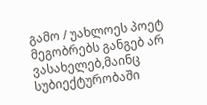გამო / უახლოეს პოეტ მეგობრებს განგებ არ ვასახელებ,მაინც სუბიექტურობაში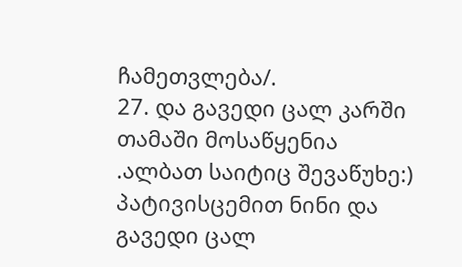ჩამეთვლება/.
27. და გავედი ცალ კარში თამაში მოსაწყენია .ალბათ საიტიც შევაწუხე:) პატივისცემით ნინი და გავედი ცალ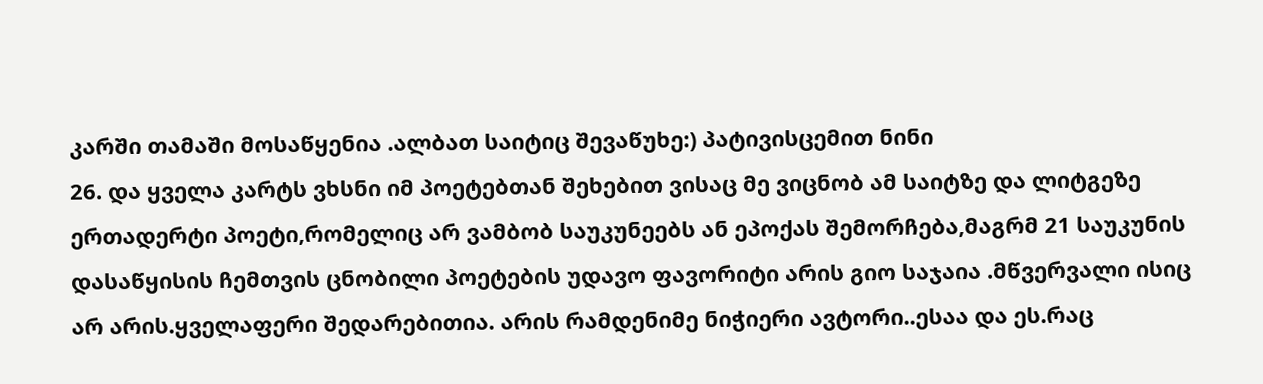კარში თამაში მოსაწყენია .ალბათ საიტიც შევაწუხე:) პატივისცემით ნინი
26. და ყველა კარტს ვხსნი იმ პოეტებთან შეხებით ვისაც მე ვიცნობ ამ საიტზე და ლიტგეზე ერთადერტი პოეტი,რომელიც არ ვამბობ საუკუნეებს ან ეპოქას შემორჩება,მაგრმ 21 საუკუნის დასაწყისის ჩემთვის ცნობილი პოეტების უდავო ფავორიტი არის გიო საჯაია .მწვერვალი ისიც არ არის.ყველაფერი შედარებითია. არის რამდენიმე ნიჭიერი ავტორი..ესაა და ეს.რაც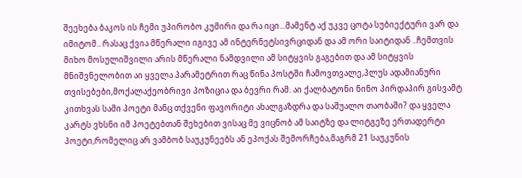შეეხება ბაკოს ის ჩემი უპირობო კუმირი და რა იცი...მამენტ აქ უკვე ცოტა სუბიექტური ვარ და იმიტომ.. რასაც ქვია მწერალი იგივე ამ ინტერნეტსივრციდან და ამ ორი საიტიდან ..ჩემთვის მიხო მოსულიშვილი არის მწერალი ნამდვილი ამ სიტყვის გაგებით და ამ სიტყვის მნიშვნელობით აი ყველა პარამეტრით რაც წინა პოსტში ჩამოვთვალე,პლუს ადამიანური თვისებები,მოქალაქეობრივი პოზიცია და ბევრი რამ. აი ქალბატონი ნინო პირდაპირ გისვამტ კითხვას სამი პოეტი მანც თქვენი ფავორიტი ახალგაზდრა და საშუალო თაობაში? და ყველა კარტს ვხსნი იმ პოეტებთან შეხებით ვისაც მე ვიცნობ ამ საიტზე და ლიტგეზე ერთადერტი პოეტი,რომელიც არ ვამბობ საუკუნეებს ან ეპოქას შემორჩება,მაგრმ 21 საუკუნის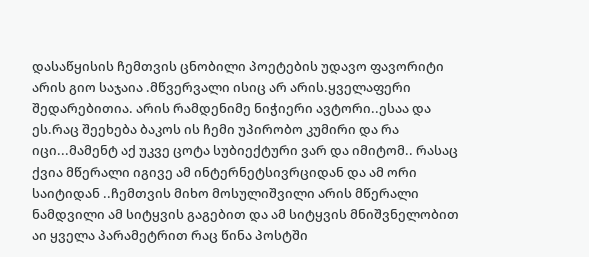დასაწყისის ჩემთვის ცნობილი პოეტების უდავო ფავორიტი არის გიო საჯაია .მწვერვალი ისიც არ არის.ყველაფერი შედარებითია. არის რამდენიმე ნიჭიერი ავტორი..ესაა და ეს.რაც შეეხება ბაკოს ის ჩემი უპირობო კუმირი და რა იცი...მამენტ აქ უკვე ცოტა სუბიექტური ვარ და იმიტომ.. რასაც ქვია მწერალი იგივე ამ ინტერნეტსივრციდან და ამ ორი საიტიდან ..ჩემთვის მიხო მოსულიშვილი არის მწერალი ნამდვილი ამ სიტყვის გაგებით და ამ სიტყვის მნიშვნელობით აი ყველა პარამეტრით რაც წინა პოსტში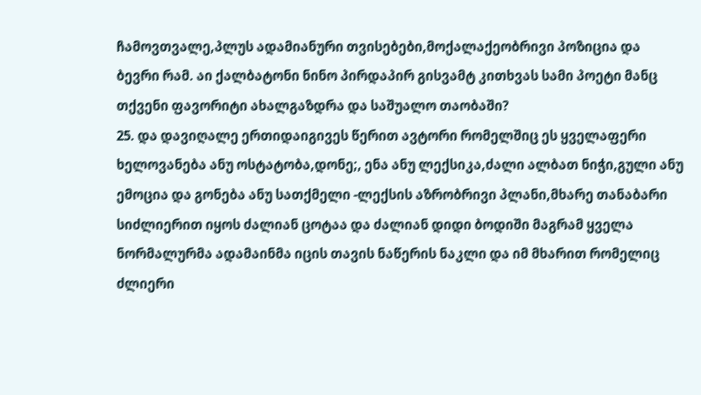ჩამოვთვალე,პლუს ადამიანური თვისებები,მოქალაქეობრივი პოზიცია და ბევრი რამ. აი ქალბატონი ნინო პირდაპირ გისვამტ კითხვას სამი პოეტი მანც თქვენი ფავორიტი ახალგაზდრა და საშუალო თაობაში?
25. და დავიღალე ერთიდაიგივეს წერით ავტორი რომელშიც ეს ყველაფერი ხელოვანება ანუ ოსტატობა,დონე;, ენა ანუ ლექსიკა,ძალი ალბათ ნიჭი,გული ანუ ემოცია და გონება ანუ სათქმელი -ლექსის აზრობრივი პლანი,მხარე თანაბარი სიძლიერით იყოს ძალიან ცოტაა და ძალიან დიდი ბოდიში მაგრამ ყველა ნორმალურმა ადამაინმა იცის თავის ნაწერის ნაკლი და იმ მხარით რომელიც ძლიერი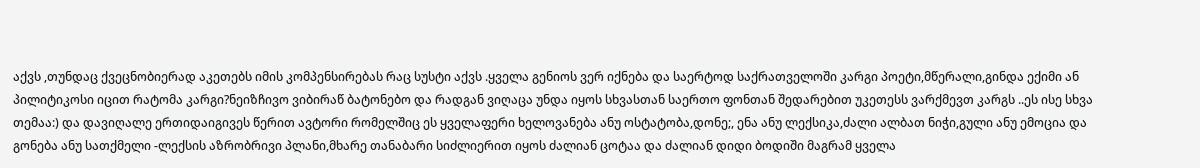აქვს ,თუნდაც ქვეცნობიერად აკეთებს იმის კომპენსირებას რაც სუსტი აქვს .ყველა გენიოს ვერ იქნება და საერტოდ საქრათველოში კარგი პოეტი,მწერალი,გინდა ექიმი ან პილიტიკოსი იცით რატომა კარგი?ნეიზჩივო ვიბირაწ ბატონებო და რადგან ვიღაცა უნდა იყოს სხვასთან საერთო ფონთან შედარებით უკეთესს ვარქმევთ კარგს ..ეს ისე სხვა თემაა:) და დავიღალე ერთიდაიგივეს წერით ავტორი რომელშიც ეს ყველაფერი ხელოვანება ანუ ოსტატობა,დონე;, ენა ანუ ლექსიკა,ძალი ალბათ ნიჭი,გული ანუ ემოცია და გონება ანუ სათქმელი -ლექსის აზრობრივი პლანი,მხარე თანაბარი სიძლიერით იყოს ძალიან ცოტაა და ძალიან დიდი ბოდიში მაგრამ ყველა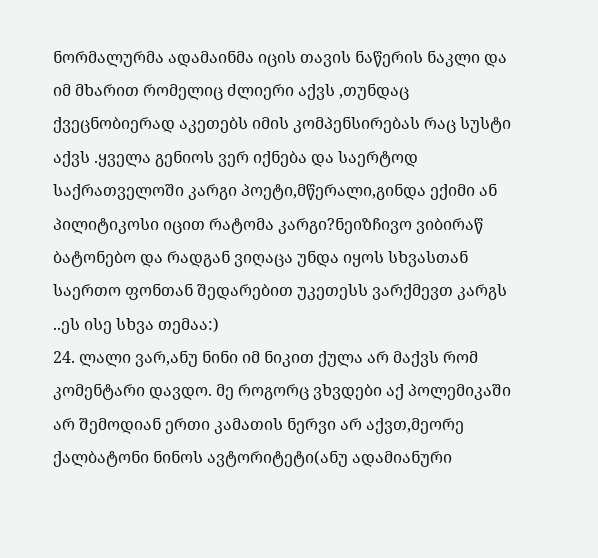ნორმალურმა ადამაინმა იცის თავის ნაწერის ნაკლი და იმ მხარით რომელიც ძლიერი აქვს ,თუნდაც ქვეცნობიერად აკეთებს იმის კომპენსირებას რაც სუსტი აქვს .ყველა გენიოს ვერ იქნება და საერტოდ საქრათველოში კარგი პოეტი,მწერალი,გინდა ექიმი ან პილიტიკოსი იცით რატომა კარგი?ნეიზჩივო ვიბირაწ ბატონებო და რადგან ვიღაცა უნდა იყოს სხვასთან საერთო ფონთან შედარებით უკეთესს ვარქმევთ კარგს ..ეს ისე სხვა თემაა:)
24. ლალი ვარ,ანუ ნინი იმ ნიკით ქულა არ მაქვს რომ კომენტარი დავდო. მე როგორც ვხვდები აქ პოლემიკაში არ შემოდიან ერთი კამათის ნერვი არ აქვთ,მეორე ქალბატონი ნინოს ავტორიტეტი(ანუ ადამიანური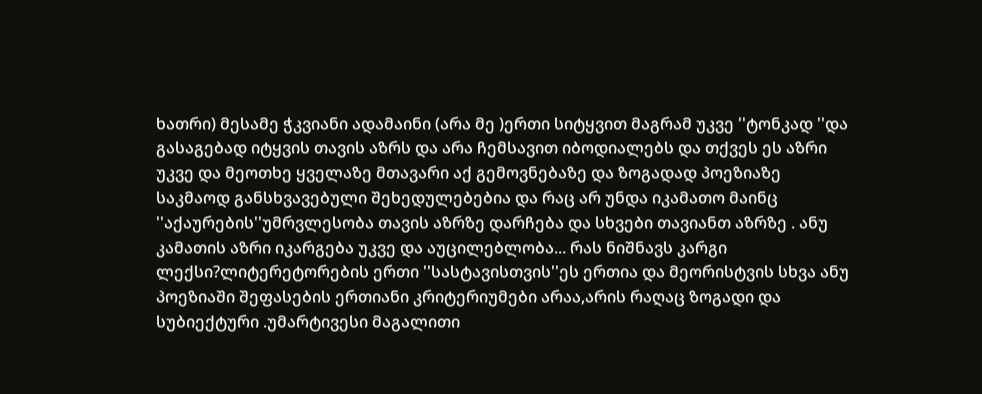ხათრი) მესამე ჭკვიანი ადამაინი (არა მე )ერთი სიტყვით მაგრამ უკვე ''ტონკად ''და გასაგებად იტყვის თავის აზრს და არა ჩემსავით იბოდიალებს და თქვეს ეს აზრი უკვე და მეოთხე ყველაზე მთავარი აქ გემოვნებაზე და ზოგადად პოეზიაზე საკმაოდ განსხვავებული შეხედულებებია და რაც არ უნდა იკამათო მაინც ''აქაურების''უმრვლესობა თავის აზრზე დარჩება და სხვები თავიანთ აზრზე . ანუ კამათის აზრი იკარგება უკვე და აუცილებლობა... რას ნიშნავს კარგი ლექსი?ლიტერეტორების ერთი ''სასტავისთვის''ეს ერთია და მეორისტვის სხვა ანუ პოეზიაში შეფასების ერთიანი კრიტერიუმები არაა,არის რაღაც ზოგადი და სუბიექტური .უმარტივესი მაგალითი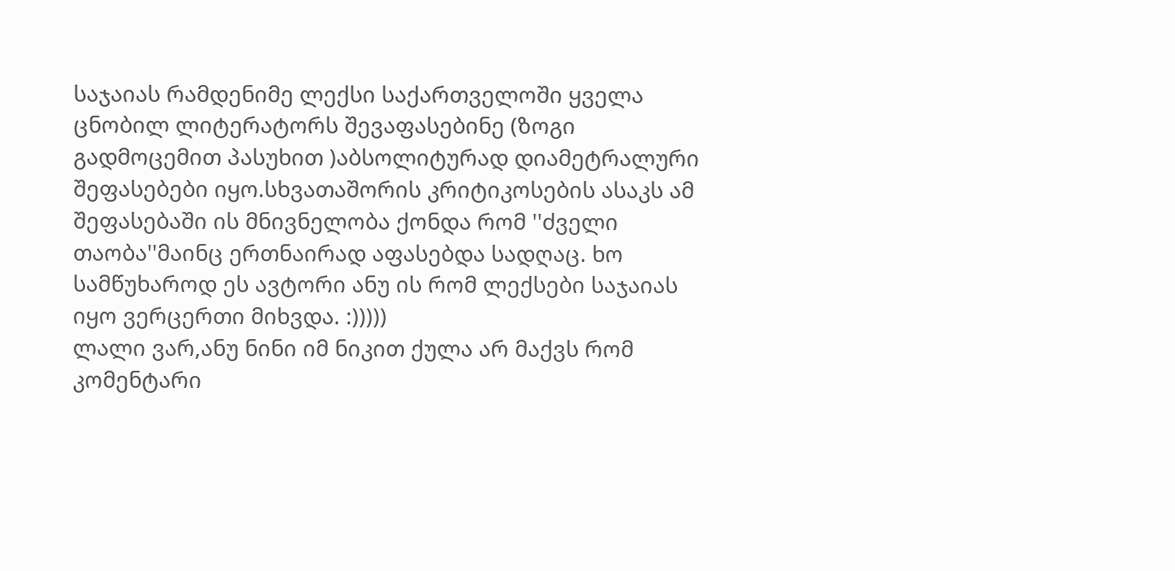საჯაიას რამდენიმე ლექსი საქართველოში ყველა ცნობილ ლიტერატორს შევაფასებინე (ზოგი გადმოცემით პასუხით )აბსოლიტურად დიამეტრალური შეფასებები იყო.სხვათაშორის კრიტიკოსების ასაკს ამ შეფასებაში ის მნივნელობა ქონდა რომ ''ძველი თაობა''მაინც ერთნაირად აფასებდა სადღაც. ხო სამწუხაროდ ეს ავტორი ანუ ის რომ ლექსები საჯაიას იყო ვერცერთი მიხვდა. :)))))
ლალი ვარ,ანუ ნინი იმ ნიკით ქულა არ მაქვს რომ კომენტარი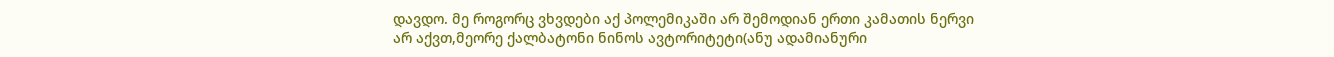დავდო. მე როგორც ვხვდები აქ პოლემიკაში არ შემოდიან ერთი კამათის ნერვი არ აქვთ,მეორე ქალბატონი ნინოს ავტორიტეტი(ანუ ადამიანური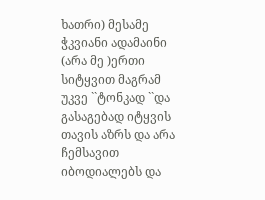ხათრი) მესამე ჭკვიანი ადამაინი (არა მე )ერთი სიტყვით მაგრამ უკვე ``ტონკად ``და გასაგებად იტყვის თავის აზრს და არა ჩემსავით იბოდიალებს და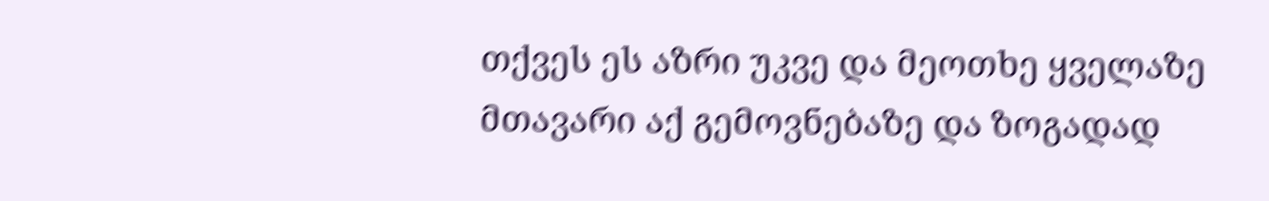თქვეს ეს აზრი უკვე და მეოთხე ყველაზე მთავარი აქ გემოვნებაზე და ზოგადად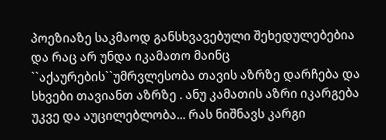პოეზიაზე საკმაოდ განსხვავებული შეხედულებებია და რაც არ უნდა იკამათო მაინც ``აქაურების``უმრვლესობა თავის აზრზე დარჩება და სხვები თავიანთ აზრზე . ანუ კამათის აზრი იკარგება უკვე და აუცილებლობა... რას ნიშნავს კარგი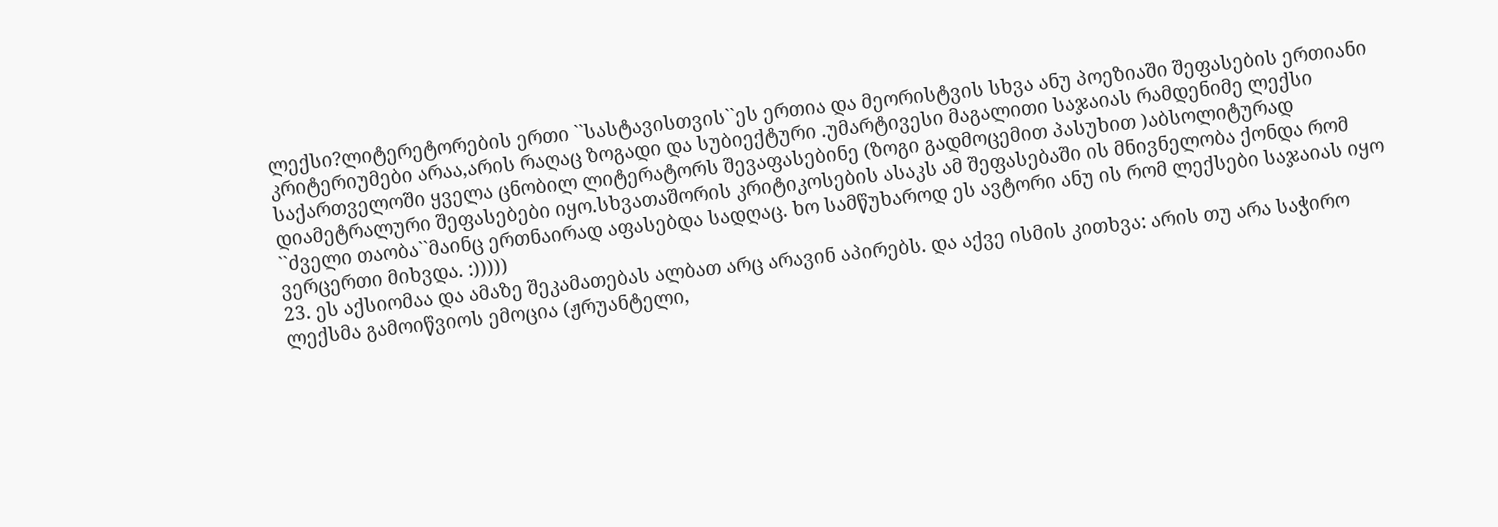ლექსი?ლიტერეტორების ერთი ``სასტავისთვის``ეს ერთია და მეორისტვის სხვა ანუ პოეზიაში შეფასების ერთიანი კრიტერიუმები არაა,არის რაღაც ზოგადი და სუბიექტური .უმარტივესი მაგალითი საჯაიას რამდენიმე ლექსი საქართველოში ყველა ცნობილ ლიტერატორს შევაფასებინე (ზოგი გადმოცემით პასუხით )აბსოლიტურად დიამეტრალური შეფასებები იყო.სხვათაშორის კრიტიკოსების ასაკს ამ შეფასებაში ის მნივნელობა ქონდა რომ ``ძველი თაობა``მაინც ერთნაირად აფასებდა სადღაც. ხო სამწუხაროდ ეს ავტორი ანუ ის რომ ლექსები საჯაიას იყო ვერცერთი მიხვდა. :)))))
23. ეს აქსიომაა და ამაზე შეკამათებას ალბათ არც არავინ აპირებს. და აქვე ისმის კითხვა: არის თუ არა საჭირო ლექსმა გამოიწვიოს ემოცია (ჟრუანტელი,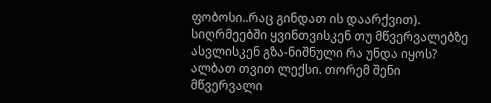ფობოსი..რაც გინდათ ის დაარქვით). სიღრმეებში ყვინთვისკენ თუ მწვერვალებზე ასვლისკენ გზა-ნიშნული რა უნდა იყოს? ალბათ თვით ლექსი. თორემ შენი მწვერვალი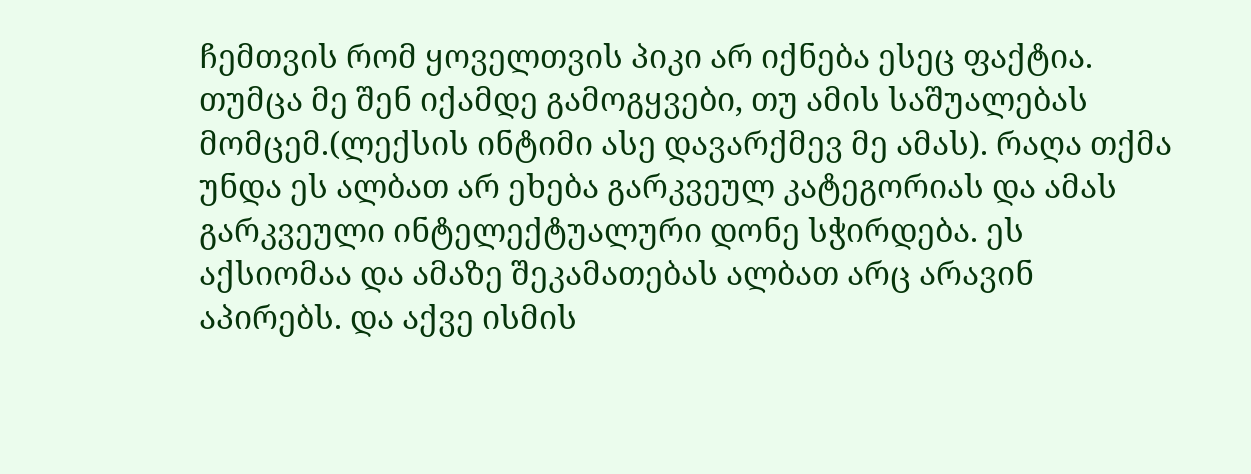ჩემთვის რომ ყოველთვის პიკი არ იქნება ესეც ფაქტია. თუმცა მე შენ იქამდე გამოგყვები, თუ ამის საშუალებას მომცემ.(ლექსის ინტიმი ასე დავარქმევ მე ამას). რაღა თქმა უნდა ეს ალბათ არ ეხება გარკვეულ კატეგორიას და ამას გარკვეული ინტელექტუალური დონე სჭირდება. ეს აქსიომაა და ამაზე შეკამათებას ალბათ არც არავინ აპირებს. და აქვე ისმის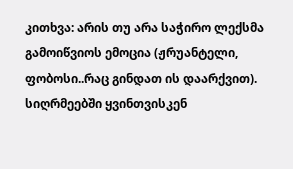კითხვა: არის თუ არა საჭირო ლექსმა გამოიწვიოს ემოცია (ჟრუანტელი, ფობოსი..რაც გინდათ ის დაარქვით). სიღრმეებში ყვინთვისკენ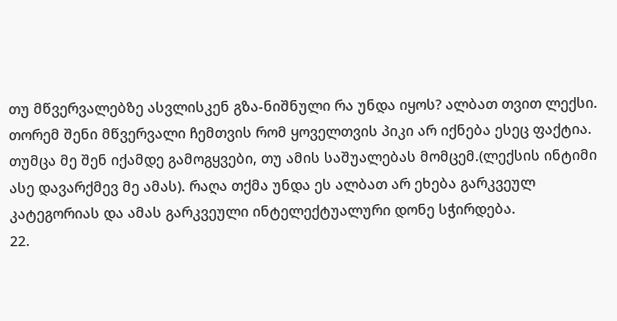თუ მწვერვალებზე ასვლისკენ გზა-ნიშნული რა უნდა იყოს? ალბათ თვით ლექსი. თორემ შენი მწვერვალი ჩემთვის რომ ყოველთვის პიკი არ იქნება ესეც ფაქტია. თუმცა მე შენ იქამდე გამოგყვები, თუ ამის საშუალებას მომცემ.(ლექსის ინტიმი ასე დავარქმევ მე ამას). რაღა თქმა უნდა ეს ალბათ არ ეხება გარკვეულ კატეგორიას და ამას გარკვეული ინტელექტუალური დონე სჭირდება.
22.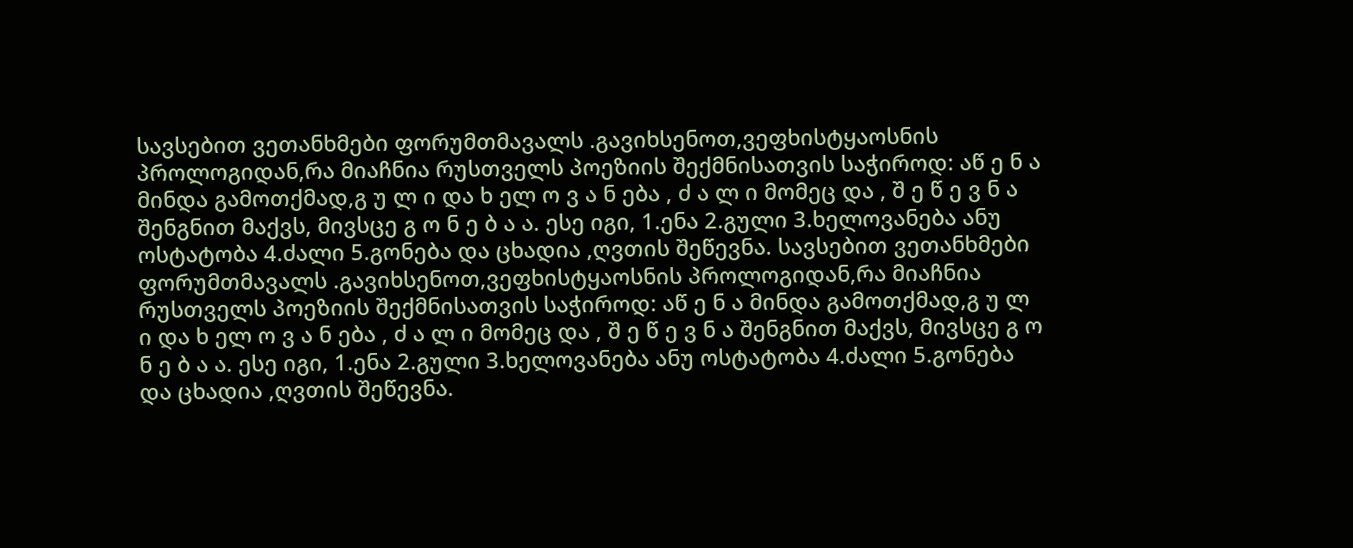სავსებით ვეთანხმები ფორუმთმავალს .გავიხსენოთ,ვეფხისტყაოსნის პროლოგიდან,რა მიაჩნია რუსთველს პოეზიის შექმნისათვის საჭიროდ: აწ ე ნ ა მინდა გამოთქმად,გ უ ლ ი და ხ ელ ო ვ ა ნ ება , ძ ა ლ ი მომეც და , შ ე წ ე ვ ნ ა შენგნით მაქვს, მივსცე გ ო ნ ე ბ ა ა. ესე იგი, 1.ენა 2.გული 3.ხელოვანება ანუ ოსტატობა 4.ძალი 5.გონება და ცხადია ,ღვთის შეწევნა. სავსებით ვეთანხმები ფორუმთმავალს .გავიხსენოთ,ვეფხისტყაოსნის პროლოგიდან,რა მიაჩნია რუსთველს პოეზიის შექმნისათვის საჭიროდ: აწ ე ნ ა მინდა გამოთქმად,გ უ ლ ი და ხ ელ ო ვ ა ნ ება , ძ ა ლ ი მომეც და , შ ე წ ე ვ ნ ა შენგნით მაქვს, მივსცე გ ო ნ ე ბ ა ა. ესე იგი, 1.ენა 2.გული 3.ხელოვანება ანუ ოსტატობა 4.ძალი 5.გონება და ცხადია ,ღვთის შეწევნა.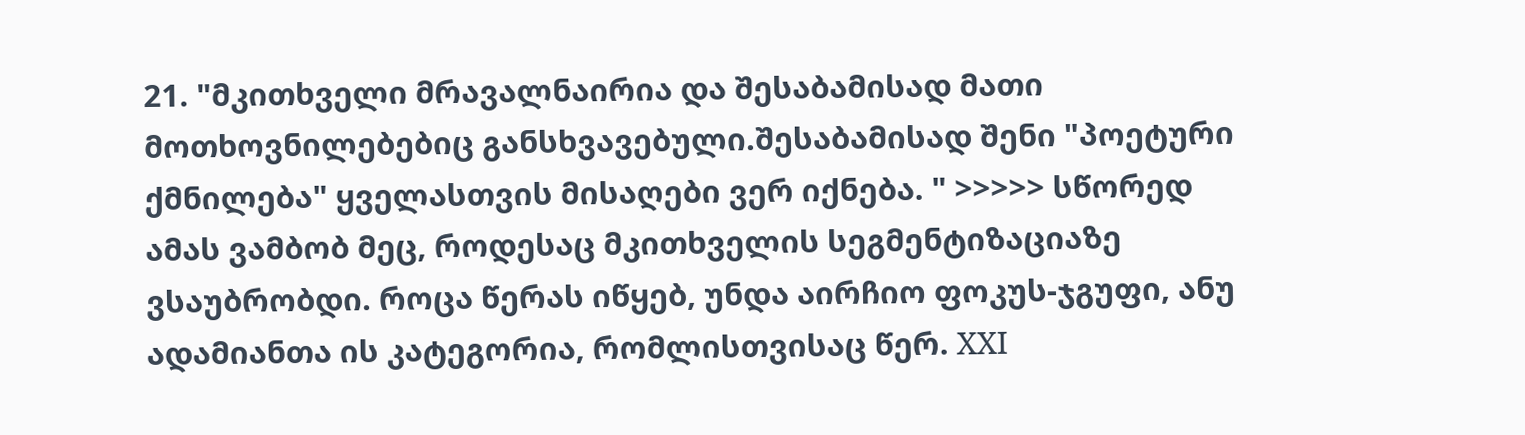21. "მკითხველი მრავალნაირია და შესაბამისად მათი მოთხოვნილებებიც განსხვავებული.შესაბამისად შენი "პოეტური ქმნილება" ყველასთვის მისაღები ვერ იქნება. " >>>>> სწორედ ამას ვამბობ მეც, როდესაც მკითხველის სეგმენტიზაციაზე ვსაუბრობდი. როცა წერას იწყებ, უნდა აირჩიო ფოკუს-ჯგუფი, ანუ ადამიანთა ის კატეგორია, რომლისთვისაც წერ. XXI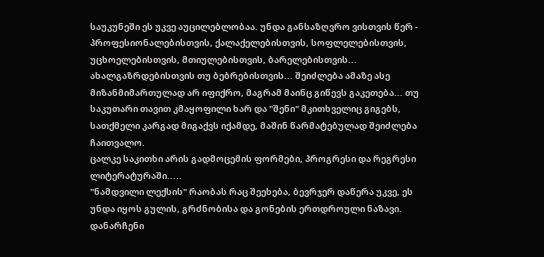საუკუნეში ეს უკვე აუცილებლობაა. უნდა განსაზღვრო ვისთვის წერ - პროფესიონალებისთვის, ქალაქელებისთვის, სოფლელებისთვის, უცხოელებისთვის, მთიულებისთვის, ბარელებისთვის... ახალგაზრდებისთვის თუ ბებრებისთვის... შეიძლება ამაზე ასე მიზანმიმართულად არ იფიქრო, მაგრამ მაინც გიწევს გაკეთება... თუ საკუთარი თავით კმაყოფილი ხარ და "შენი" მკითხველიც გიგებს, სათქმელი კარგად მიგაქვს იქამდე, მაშინ წარმატებულად შეიძლება ჩაითვალო.
ცალკე საკითხი არის გადმოცემის ფორმები, პროგრესი და რეგრესი ლიტერატურაში.....
"ნამდვილი ლექსის" რაობას რაც შეეხება, ბევრჯერ დაწერა უკვე, ეს უნდა იყოს გულის, გრძნობისა და გონების ერთდროული ნაზავი. დანარჩენი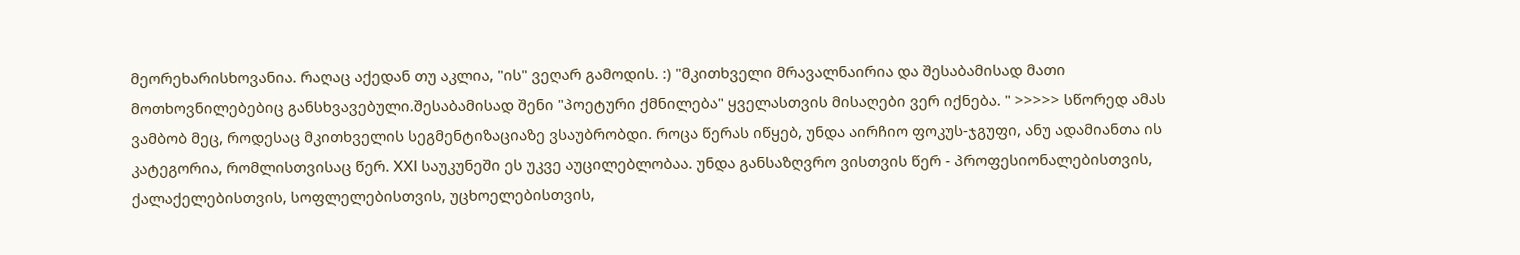მეორეხარისხოვანია. რაღაც აქედან თუ აკლია, "ის" ვეღარ გამოდის. :) "მკითხველი მრავალნაირია და შესაბამისად მათი მოთხოვნილებებიც განსხვავებული.შესაბამისად შენი "პოეტური ქმნილება" ყველასთვის მისაღები ვერ იქნება. " >>>>> სწორედ ამას ვამბობ მეც, როდესაც მკითხველის სეგმენტიზაციაზე ვსაუბრობდი. როცა წერას იწყებ, უნდა აირჩიო ფოკუს-ჯგუფი, ანუ ადამიანთა ის კატეგორია, რომლისთვისაც წერ. XXI საუკუნეში ეს უკვე აუცილებლობაა. უნდა განსაზღვრო ვისთვის წერ - პროფესიონალებისთვის, ქალაქელებისთვის, სოფლელებისთვის, უცხოელებისთვის,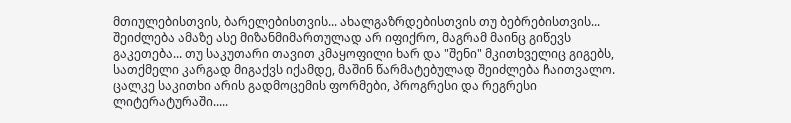მთიულებისთვის, ბარელებისთვის... ახალგაზრდებისთვის თუ ბებრებისთვის... შეიძლება ამაზე ასე მიზანმიმართულად არ იფიქრო, მაგრამ მაინც გიწევს გაკეთება... თუ საკუთარი თავით კმაყოფილი ხარ და "შენი" მკითხველიც გიგებს, სათქმელი კარგად მიგაქვს იქამდე, მაშინ წარმატებულად შეიძლება ჩაითვალო.
ცალკე საკითხი არის გადმოცემის ფორმები, პროგრესი და რეგრესი ლიტერატურაში.....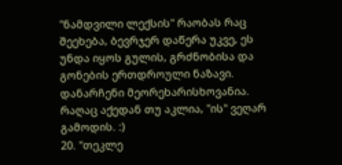"ნამდვილი ლექსის" რაობას რაც შეეხება, ბევრჯერ დაწერა უკვე, ეს უნდა იყოს გულის, გრძნობისა და გონების ერთდროული ნაზავი. დანარჩენი მეორეხარისხოვანია. რაღაც აქედან თუ აკლია, "ის" ვეღარ გამოდის. :)
20. "თეკლე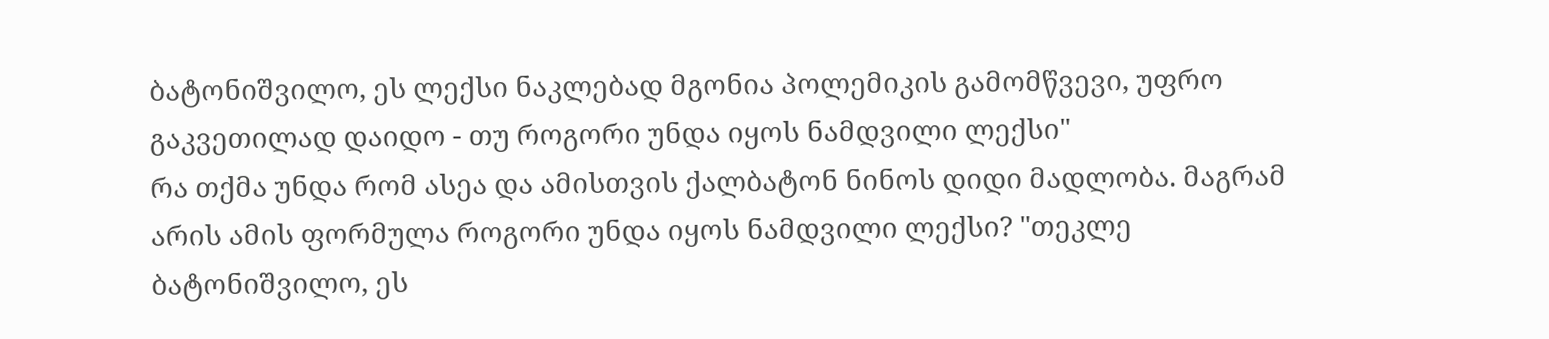ბატონიშვილო, ეს ლექსი ნაკლებად მგონია პოლემიკის გამომწვევი, უფრო გაკვეთილად დაიდო - თუ როგორი უნდა იყოს ნამდვილი ლექსი"
რა თქმა უნდა რომ ასეა და ამისთვის ქალბატონ ნინოს დიდი მადლობა. მაგრამ არის ამის ფორმულა როგორი უნდა იყოს ნამდვილი ლექსი? "თეკლე ბატონიშვილო, ეს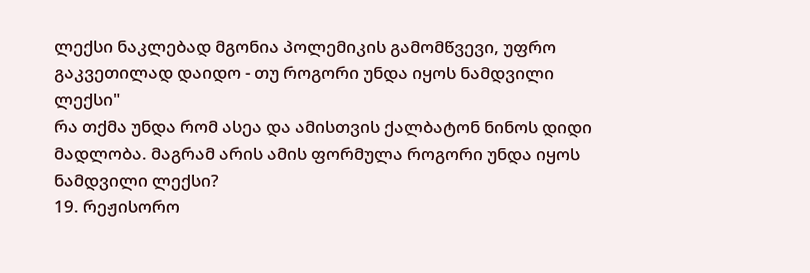ლექსი ნაკლებად მგონია პოლემიკის გამომწვევი, უფრო გაკვეთილად დაიდო - თუ როგორი უნდა იყოს ნამდვილი ლექსი"
რა თქმა უნდა რომ ასეა და ამისთვის ქალბატონ ნინოს დიდი მადლობა. მაგრამ არის ამის ფორმულა როგორი უნდა იყოს ნამდვილი ლექსი?
19. რეჟისორო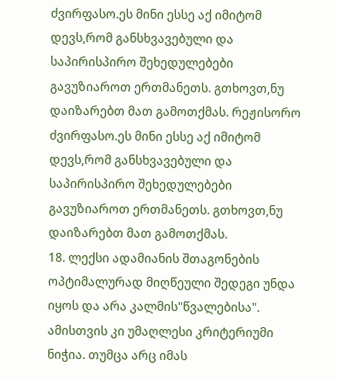ძვირფასო.ეს მინი ესსე აქ იმიტომ დევს,რომ განსხვავებული და საპირისპირო შეხედულებები გავუზიაროთ ერთმანეთს. გთხოვთ,ნუ დაიზარებთ მათ გამოთქმას. რეჟისორო ძვირფასო.ეს მინი ესსე აქ იმიტომ დევს,რომ განსხვავებული და საპირისპირო შეხედულებები გავუზიაროთ ერთმანეთს. გთხოვთ,ნუ დაიზარებთ მათ გამოთქმას.
18. ლექსი ადამიანის შთაგონების ოპტიმალურად მიღწეული შედეგი უნდა იყოს და არა კალმის"წვალებისა". ამისთვის კი უმაღლესი კრიტერიუმი ნიჭია. თუმცა არც იმას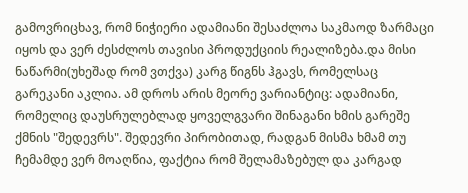გამოვრიცხავ, რომ ნიჭიერი ადამიანი შესაძლოა საკმაოდ ზარმაცი იყოს და ვერ ძესძლოს თავისი პროდუქციის რეალიზება.და მისი ნაწარმი(უხეშად რომ ვთქვა) კარგ წიგნს ჰგავს, რომელსაც გარეკანი აკლია. ამ დროს არის მეორე ვარიანტიც: ადამიანი, რომელიც დაუსრულებლად ყოველგვარი შინაგანი ხმის გარეშე ქმნის "შედევრს". შედევრი პირობითად, რადგან მისმა ხმამ თუ ჩემამდე ვერ მოაღწია, ფაქტია რომ შელამაზებულ და კარგად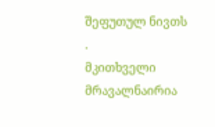შეფუთულ ნივთს .
მკითხველი მრავალნაირია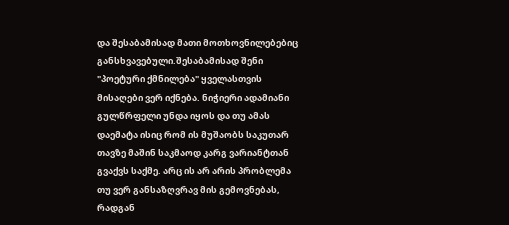და შესაბამისად მათი მოთხოვნილებებიც განსხვავებული.შესაბამისად შენი "პოეტური ქმნილება" ყველასთვის მისაღები ვერ იქნება. ნიჭიერი ადამიანი გულწრფელი უნდა იყოს და თუ ამას დაემატა ისიც რომ ის მუშაობს საკუთარ თავზე მაშინ საკმაოდ კარგ ვარიანტთან გვაქვს საქმე. არც ის არ არის პრობლემა თუ ვერ განსაზღვრავ მის გემოვნებას, რადგან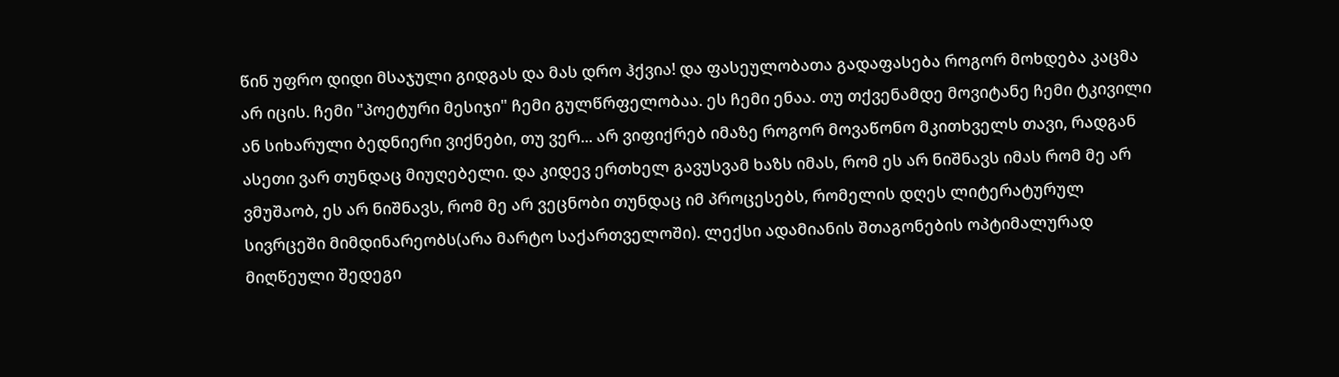წინ უფრო დიდი მსაჯული გიდგას და მას დრო ჰქვია! და ფასეულობათა გადაფასება როგორ მოხდება კაცმა არ იცის. ჩემი "პოეტური მესიჯი" ჩემი გულწრფელობაა. ეს ჩემი ენაა. თუ თქვენამდე მოვიტანე ჩემი ტკივილი ან სიხარული ბედნიერი ვიქნები, თუ ვერ... არ ვიფიქრებ იმაზე როგორ მოვაწონო მკითხველს თავი, რადგან ასეთი ვარ თუნდაც მიუღებელი. და კიდევ ერთხელ გავუსვამ ხაზს იმას, რომ ეს არ ნიშნავს იმას რომ მე არ ვმუშაობ, ეს არ ნიშნავს, რომ მე არ ვეცნობი თუნდაც იმ პროცესებს, რომელის დღეს ლიტერატურულ სივრცეში მიმდინარეობს(არა მარტო საქართველოში). ლექსი ადამიანის შთაგონების ოპტიმალურად მიღწეული შედეგი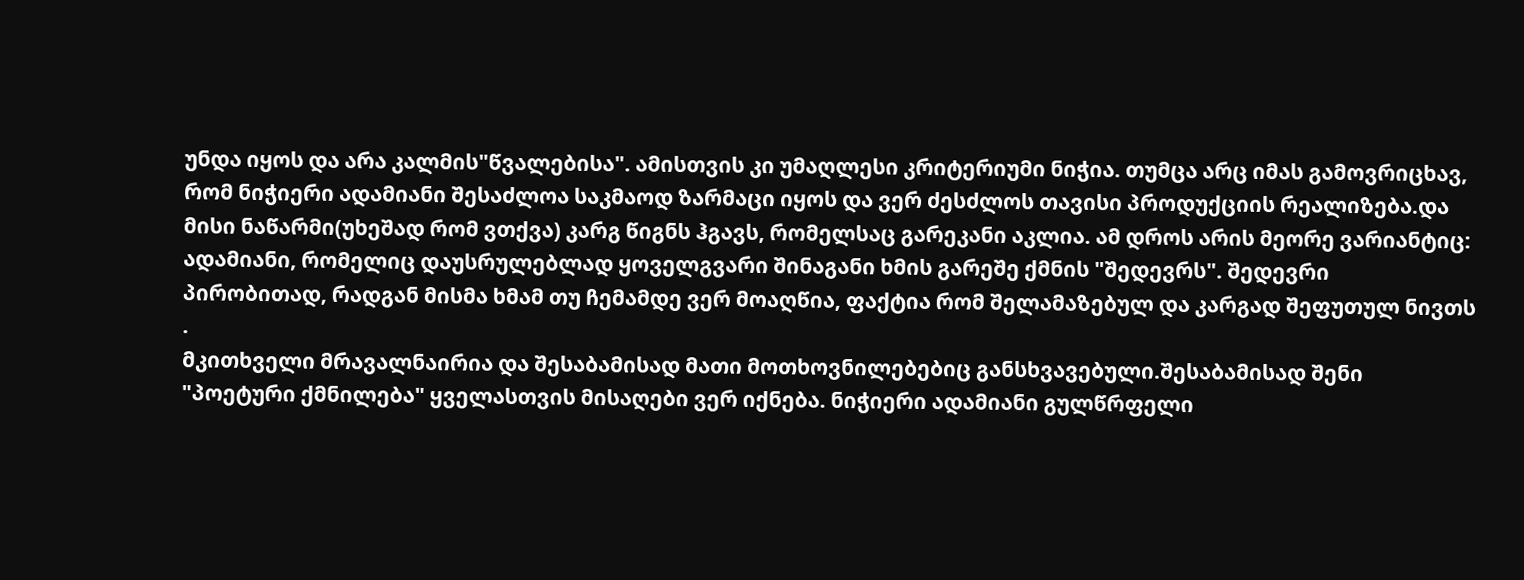უნდა იყოს და არა კალმის"წვალებისა". ამისთვის კი უმაღლესი კრიტერიუმი ნიჭია. თუმცა არც იმას გამოვრიცხავ, რომ ნიჭიერი ადამიანი შესაძლოა საკმაოდ ზარმაცი იყოს და ვერ ძესძლოს თავისი პროდუქციის რეალიზება.და მისი ნაწარმი(უხეშად რომ ვთქვა) კარგ წიგნს ჰგავს, რომელსაც გარეკანი აკლია. ამ დროს არის მეორე ვარიანტიც: ადამიანი, რომელიც დაუსრულებლად ყოველგვარი შინაგანი ხმის გარეშე ქმნის "შედევრს". შედევრი პირობითად, რადგან მისმა ხმამ თუ ჩემამდე ვერ მოაღწია, ფაქტია რომ შელამაზებულ და კარგად შეფუთულ ნივთს .
მკითხველი მრავალნაირია და შესაბამისად მათი მოთხოვნილებებიც განსხვავებული.შესაბამისად შენი "პოეტური ქმნილება" ყველასთვის მისაღები ვერ იქნება. ნიჭიერი ადამიანი გულწრფელი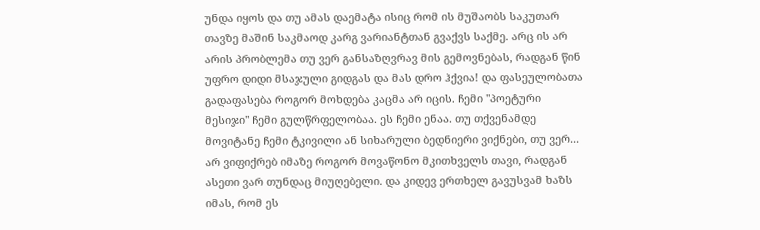უნდა იყოს და თუ ამას დაემატა ისიც რომ ის მუშაობს საკუთარ თავზე მაშინ საკმაოდ კარგ ვარიანტთან გვაქვს საქმე. არც ის არ არის პრობლემა თუ ვერ განსაზღვრავ მის გემოვნებას, რადგან წინ უფრო დიდი მსაჯული გიდგას და მას დრო ჰქვია! და ფასეულობათა გადაფასება როგორ მოხდება კაცმა არ იცის. ჩემი "პოეტური მესიჯი" ჩემი გულწრფელობაა. ეს ჩემი ენაა. თუ თქვენამდე მოვიტანე ჩემი ტკივილი ან სიხარული ბედნიერი ვიქნები, თუ ვერ... არ ვიფიქრებ იმაზე როგორ მოვაწონო მკითხველს თავი, რადგან ასეთი ვარ თუნდაც მიუღებელი. და კიდევ ერთხელ გავუსვამ ხაზს იმას, რომ ეს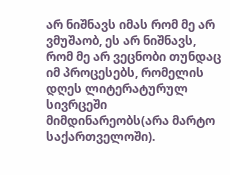არ ნიშნავს იმას რომ მე არ ვმუშაობ, ეს არ ნიშნავს, რომ მე არ ვეცნობი თუნდაც იმ პროცესებს, რომელის დღეს ლიტერატურულ სივრცეში მიმდინარეობს(არა მარტო საქართველოში).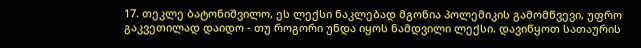17. თეკლე ბატონიშვილო, ეს ლექსი ნაკლებად მგონია პოლემიკის გამომწვევი, უფრო გაკვეთილად დაიდო - თუ როგორი უნდა იყოს ნამდვილი ლექსი. დავიწყოთ სათაურის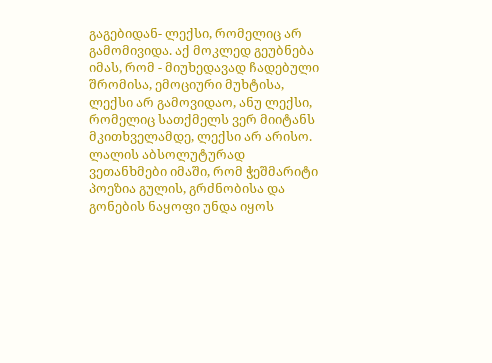გაგებიდან- ლექსი, რომელიც არ გამომივიდა. აქ მოკლედ გეუბნება იმას, რომ - მიუხედავად ჩადებული შრომისა, ემოციური მუხტისა, ლექსი არ გამოვიდაო, ანუ ლექსი, რომელიც სათქმელს ვერ მიიტანს მკითხველამდე, ლექსი არ არისო.
ლალის აბსოლუტურად ვეთანხმები იმაში, რომ ჭეშმარიტი პოეზია გულის, გრძნობისა და გონების ნაყოფი უნდა იყოს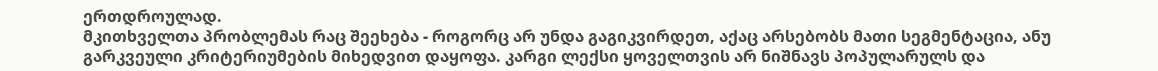ერთდროულად.
მკითხველთა პრობლემას რაც შეეხება - როგორც არ უნდა გაგიკვირდეთ, აქაც არსებობს მათი სეგმენტაცია, ანუ გარკვეული კრიტერიუმების მიხედვით დაყოფა. კარგი ლექსი ყოველთვის არ ნიშნავს პოპულარულს და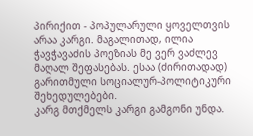პირიქით - პოპულარული ყოველთვის არაა კარგი. მაგალითად, ილია ჭავჭავაძის პოეზიას მე ვერ ვაძლევ მაღალ შეფასებას. ესაა (ძირითადად) გარითმული სოციალურ-პოლიტიკური შეხედულებები.
კარგ მთქმელს კარგი გამგონი უნდა.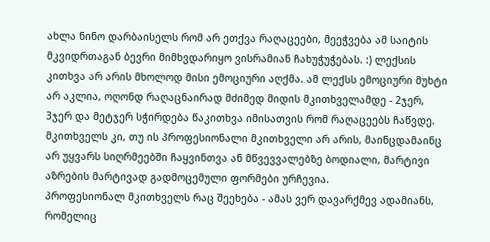ახლა ნინო დარბაისელს რომ არ ეთქვა რაღაცეები, მეეჭვება ამ საიტის მკვიდრთაგან ბევრი მიმხვდარიყო ვისრამიან ჩახუჭუჭებას. :) ლექსის კითხვა არ არის მხოლოდ მისი ემოციური აღქმა. ამ ლექსს ემოციური მუხტი არ აკლია, ოღონდ რაღაცნაირად მძიმედ მიდის მკითხველამდე - 2ჯერ, 3ჯერ და მეტჯერ სჭირდება წაკითხვა იმისათვის რომ რაღაცეებს ჩაწვდე. მკითხველს კი, თუ ის პროფესიონალი მკითხველი არ არის, მაინცდამაინც არ უყვარს სიღრმეებში ჩაყვინთვა ან მწვევვალებზე ბოდიალი, მარტივი აზრების მარტივად გადმოცემული ფორმები ურჩევია.
პროფესიონალ მკითხველს რაც შეეხება - ამას ვერ დავარქმევ ადამიანს, რომელიც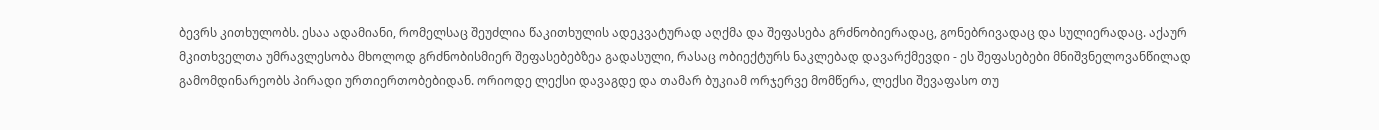ბევრს კითხულობს. ესაა ადამიანი, რომელსაც შეუძლია წაკითხულის ადეკვატურად აღქმა და შეფასება გრძნობიერადაც, გონებრივადაც და სულიერადაც. აქაურ მკითხველთა უმრავლესობა მხოლოდ გრძნობისმიერ შეფასებებზეა გადასული, რასაც ობიექტურს ნაკლებად დავარქმევდი - ეს შეფასებები მნიშვნელოვანწილად გამომდინარეობს პირადი ურთიერთობებიდან. ორიოდე ლექსი დავაგდე და თამარ ბუკიამ ორჯერვე მომწერა, ლექსი შევაფასო თუ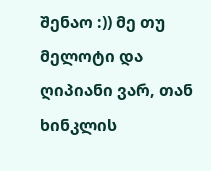შენაო :)) მე თუ მელოტი და ღიპიანი ვარ, თან ხინკლის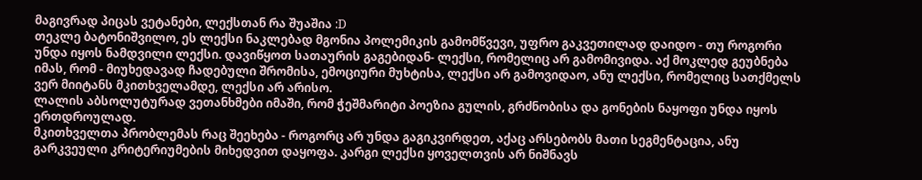მაგივრად პიცას ვეტანები, ლექსთან რა შუაშია :D
თეკლე ბატონიშვილო, ეს ლექსი ნაკლებად მგონია პოლემიკის გამომწვევი, უფრო გაკვეთილად დაიდო - თუ როგორი უნდა იყოს ნამდვილი ლექსი. დავიწყოთ სათაურის გაგებიდან- ლექსი, რომელიც არ გამომივიდა. აქ მოკლედ გეუბნება იმას, რომ - მიუხედავად ჩადებული შრომისა, ემოციური მუხტისა, ლექსი არ გამოვიდაო, ანუ ლექსი, რომელიც სათქმელს ვერ მიიტანს მკითხველამდე, ლექსი არ არისო.
ლალის აბსოლუტურად ვეთანხმები იმაში, რომ ჭეშმარიტი პოეზია გულის, გრძნობისა და გონების ნაყოფი უნდა იყოს ერთდროულად.
მკითხველთა პრობლემას რაც შეეხება - როგორც არ უნდა გაგიკვირდეთ, აქაც არსებობს მათი სეგმენტაცია, ანუ გარკვეული კრიტერიუმების მიხედვით დაყოფა. კარგი ლექსი ყოველთვის არ ნიშნავს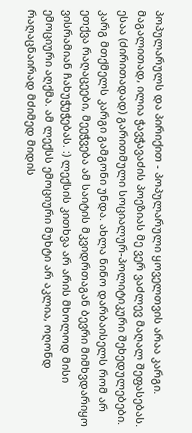პოპულარულს და პირიქით - პოპულარული ყოველთვის არაა კარგი. მაგალითად, ილია ჭავჭავაძის პოეზიას მე ვერ ვაძლევ მაღალ შეფასებას. ესაა (ძირითადად) გარითმული სოციალურ-პოლიტიკური შეხედულებები.
კარგ მთქმელს კარგი გამგონი უნდა. ახლა ნინო დარბაისელს რომ არ ეთქვა რაღაცეები, მეეჭვება ამ საიტის მკვიდრთაგან ბევრი მიმხვდარიყო ვისრამიან ჩახუჭუჭებას. :) ლექსის კითხვა არ არის მხოლოდ მისი ემოციური აღქმა. ამ ლექსს ემოციური მუხტი არ აკლია, ოღონდ რაღაცნაირად მძიმედ მიდის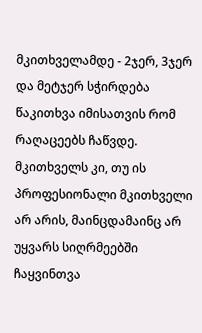მკითხველამდე - 2ჯერ, 3ჯერ და მეტჯერ სჭირდება წაკითხვა იმისათვის რომ რაღაცეებს ჩაწვდე. მკითხველს კი, თუ ის პროფესიონალი მკითხველი არ არის, მაინცდამაინც არ უყვარს სიღრმეებში ჩაყვინთვა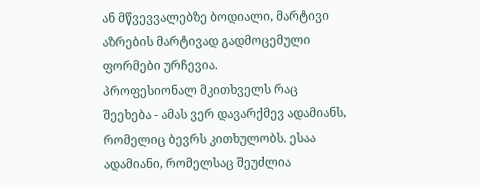ან მწვევვალებზე ბოდიალი, მარტივი აზრების მარტივად გადმოცემული ფორმები ურჩევია.
პროფესიონალ მკითხველს რაც შეეხება - ამას ვერ დავარქმევ ადამიანს, რომელიც ბევრს კითხულობს. ესაა ადამიანი, რომელსაც შეუძლია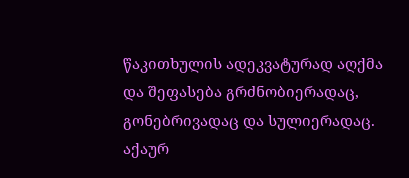წაკითხულის ადეკვატურად აღქმა და შეფასება გრძნობიერადაც, გონებრივადაც და სულიერადაც. აქაურ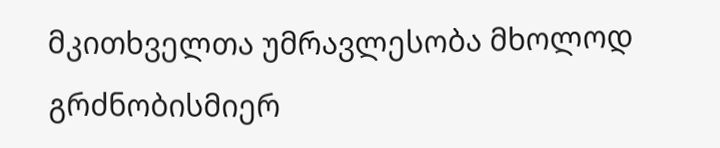მკითხველთა უმრავლესობა მხოლოდ გრძნობისმიერ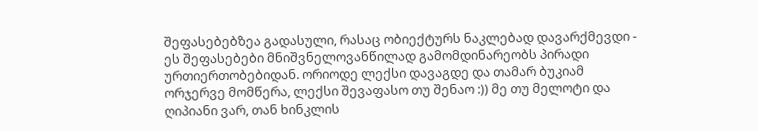შეფასებებზეა გადასული, რასაც ობიექტურს ნაკლებად დავარქმევდი - ეს შეფასებები მნიშვნელოვანწილად გამომდინარეობს პირადი ურთიერთობებიდან. ორიოდე ლექსი დავაგდე და თამარ ბუკიამ ორჯერვე მომწერა, ლექსი შევაფასო თუ შენაო :)) მე თუ მელოტი და ღიპიანი ვარ, თან ხინკლის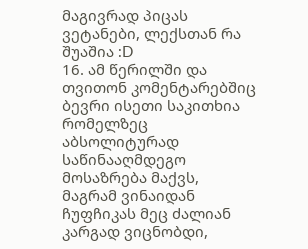მაგივრად პიცას ვეტანები, ლექსთან რა შუაშია :D
16. ამ წერილში და თვითონ კომენტარებშიც ბევრი ისეთი საკითხია რომელზეც აბსოლიტურად საწინააღმდეგო მოსაზრება მაქვს, მაგრამ ვინაიდან ჩუფჩიკას მეც ძალიან კარგად ვიცნობდი,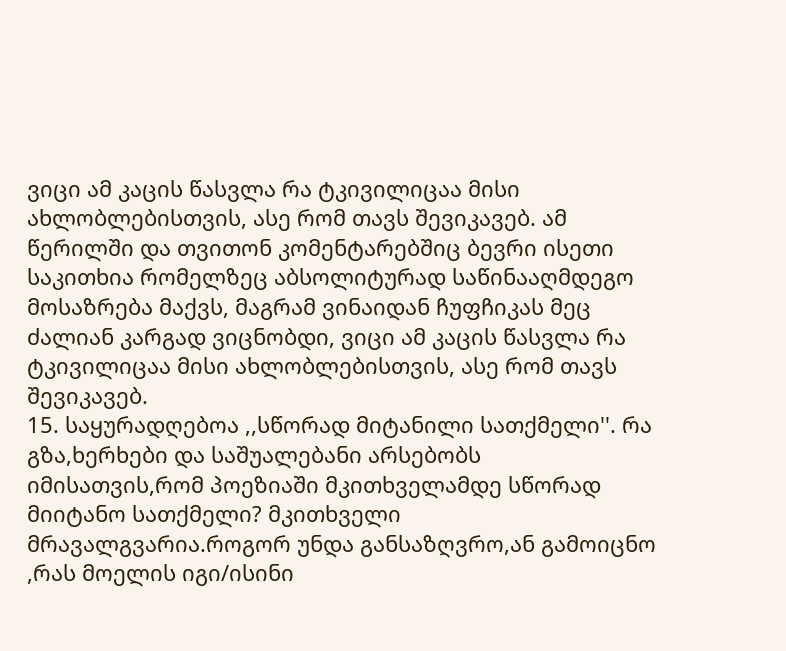ვიცი ამ კაცის წასვლა რა ტკივილიცაა მისი ახლობლებისთვის, ასე რომ თავს შევიკავებ. ამ წერილში და თვითონ კომენტარებშიც ბევრი ისეთი საკითხია რომელზეც აბსოლიტურად საწინააღმდეგო მოსაზრება მაქვს, მაგრამ ვინაიდან ჩუფჩიკას მეც ძალიან კარგად ვიცნობდი, ვიცი ამ კაცის წასვლა რა ტკივილიცაა მისი ახლობლებისთვის, ასე რომ თავს შევიკავებ.
15. საყურადღებოა ,,სწორად მიტანილი სათქმელი''. რა გზა,ხერხები და საშუალებანი არსებობს იმისათვის,რომ პოეზიაში მკითხველამდე სწორად მიიტანო სათქმელი? მკითხველი მრავალგვარია.როგორ უნდა განსაზღვრო,ან გამოიცნო ,რას მოელის იგი/ისინი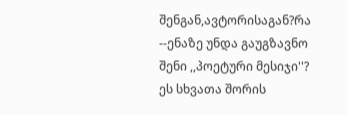შენგან,ავტორისაგან?რა --ენაზე უნდა გაუგზავნო შენი ,,პოეტური მესიჯი''? ეს სხვათა შორის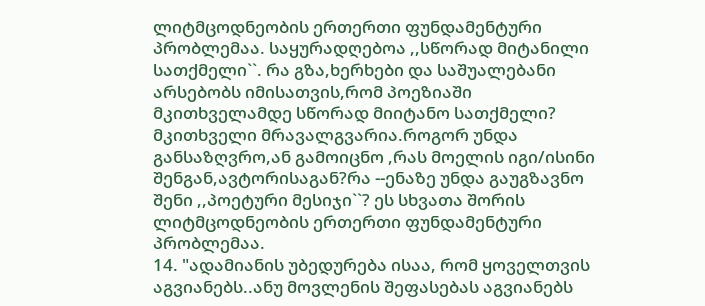ლიტმცოდნეობის ერთერთი ფუნდამენტური პრობლემაა. საყურადღებოა ,,სწორად მიტანილი სათქმელი``. რა გზა,ხერხები და საშუალებანი არსებობს იმისათვის,რომ პოეზიაში მკითხველამდე სწორად მიიტანო სათქმელი? მკითხველი მრავალგვარია.როგორ უნდა განსაზღვრო,ან გამოიცნო ,რას მოელის იგი/ისინი შენგან,ავტორისაგან?რა --ენაზე უნდა გაუგზავნო შენი ,,პოეტური მესიჯი``? ეს სხვათა შორის ლიტმცოდნეობის ერთერთი ფუნდამენტური პრობლემაა.
14. "ადამიანის უბედურება ისაა, რომ ყოველთვის აგვიანებს..ანუ მოვლენის შეფასებას აგვიანებს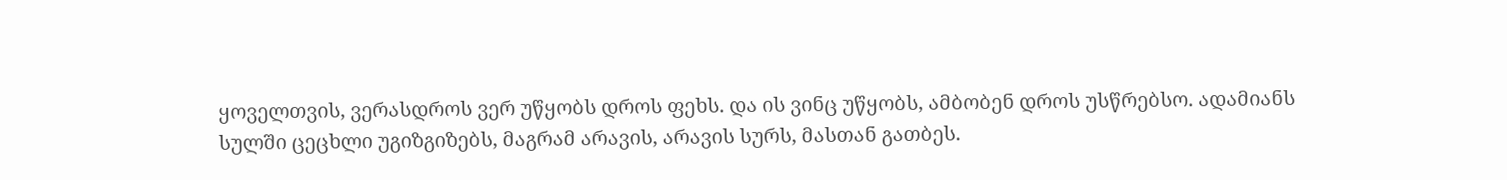ყოველთვის, ვერასდროს ვერ უწყობს დროს ფეხს. და ის ვინც უწყობს, ამბობენ დროს უსწრებსო. ადამიანს სულში ცეცხლი უგიზგიზებს, მაგრამ არავის, არავის სურს, მასთან გათბეს.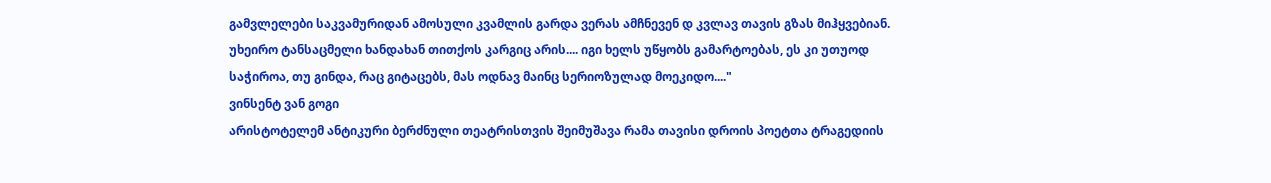გამვლელები საკვამურიდან ამოსული კვამლის გარდა ვერას ამჩნევენ დ კვლავ თავის გზას მიჰყვებიან. უხეირო ტანსაცმელი ხანდახან თითქოს კარგიც არის.... იგი ხელს უწყობს გამარტოებას, ეს კი უთუოდ საჭიროა, თუ გინდა, რაც გიტაცებს, მას ოდნავ მაინც სერიოზულად მოეკიდო...."
ვინსენტ ვან გოგი
არისტოტელემ ანტიკური ბერძნული თეატრისთვის შეიმუშავა რამა თავისი დროის პოეტთა ტრაგედიის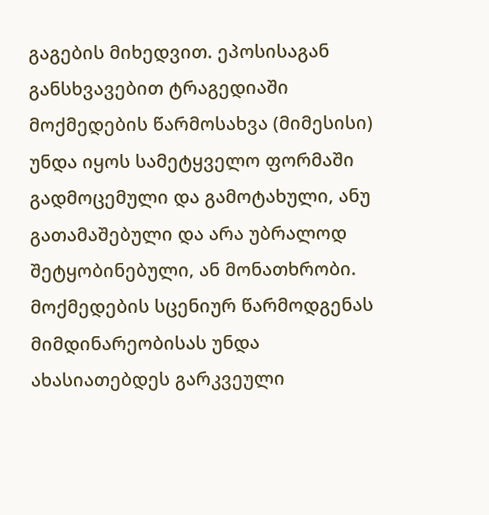გაგების მიხედვით. ეპოსისაგან განსხვავებით ტრაგედიაში მოქმედების წარმოსახვა (მიმესისი) უნდა იყოს სამეტყველო ფორმაში გადმოცემული და გამოტახული, ანუ გათამაშებული და არა უბრალოდ შეტყობინებული, ან მონათხრობი. მოქმედების სცენიურ წარმოდგენას მიმდინარეობისას უნდა ახასიათებდეს გარკვეული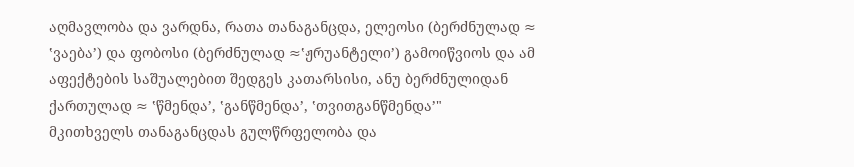აღმავლობა და ვარდნა, რათა თანაგანცდა, ელეოსი (ბერძნულად ≈ ‛ვაება’) და ფობოსი (ბერძნულად ≈‛ჟრუანტელი’) გამოიწვიოს და ამ აფექტების საშუალებით შედგეს კათარსისი, ანუ ბერძნულიდან ქართულად ≈ ‛წმენდა’, ‛განწმენდა’, ‛თვითგანწმენდა’"
მკითხველს თანაგანცდას გულწრფელობა და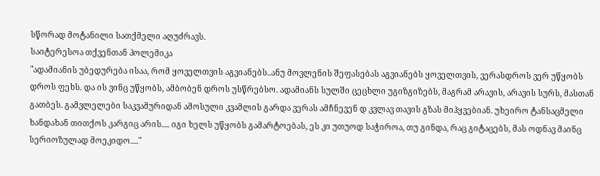სწორად მოტანილი სათქმელი აღუძრავს.
საიტერესოა თქვენთან პოლემიკა
"ადამიანის უბედურება ისაა, რომ ყოველთვის აგვიანებს..ანუ მოვლენის შეფასებას აგვიანებს ყოველთვის, ვერასდროს ვერ უწყობს დროს ფეხს. და ის ვინც უწყობს, ამბობენ დროს უსწრებსო. ადამიანს სულში ცეცხლი უგიზგიზებს, მაგრამ არავის, არავის სურს, მასთან გათბეს. გამვლელები საკვამურიდან ამოსული კვამლის გარდა ვერას ამჩნევენ დ კვლავ თავის გზას მიჰყვებიან. უხეირო ტანსაცმელი ხანდახან თითქოს კარგიც არის.... იგი ხელს უწყობს გამარტოებას, ეს კი უთუოდ საჭიროა, თუ გინდა, რაც გიტაცებს, მას ოდნავ მაინც სერიოზულად მოეკიდო...."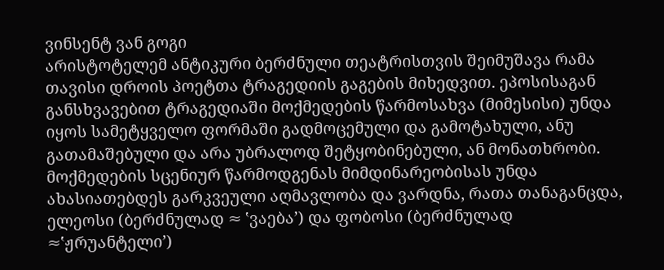ვინსენტ ვან გოგი
არისტოტელემ ანტიკური ბერძნული თეატრისთვის შეიმუშავა რამა თავისი დროის პოეტთა ტრაგედიის გაგების მიხედვით. ეპოსისაგან განსხვავებით ტრაგედიაში მოქმედების წარმოსახვა (მიმესისი) უნდა იყოს სამეტყველო ფორმაში გადმოცემული და გამოტახული, ანუ გათამაშებული და არა უბრალოდ შეტყობინებული, ან მონათხრობი. მოქმედების სცენიურ წარმოდგენას მიმდინარეობისას უნდა ახასიათებდეს გარკვეული აღმავლობა და ვარდნა, რათა თანაგანცდა, ელეოსი (ბერძნულად ≈ ‛ვაება’) და ფობოსი (ბერძნულად ≈‛ჟრუანტელი’)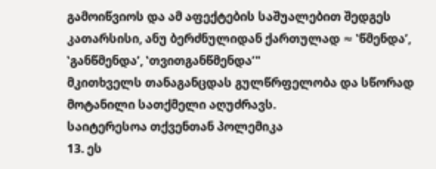გამოიწვიოს და ამ აფექტების საშუალებით შედგეს კათარსისი, ანუ ბერძნულიდან ქართულად ≈ ‛წმენდა’, ‛განწმენდა’, ‛თვითგანწმენდა’"
მკითხველს თანაგანცდას გულწრფელობა და სწორად მოტანილი სათქმელი აღუძრავს.
საიტერესოა თქვენთან პოლემიკა
13. ეს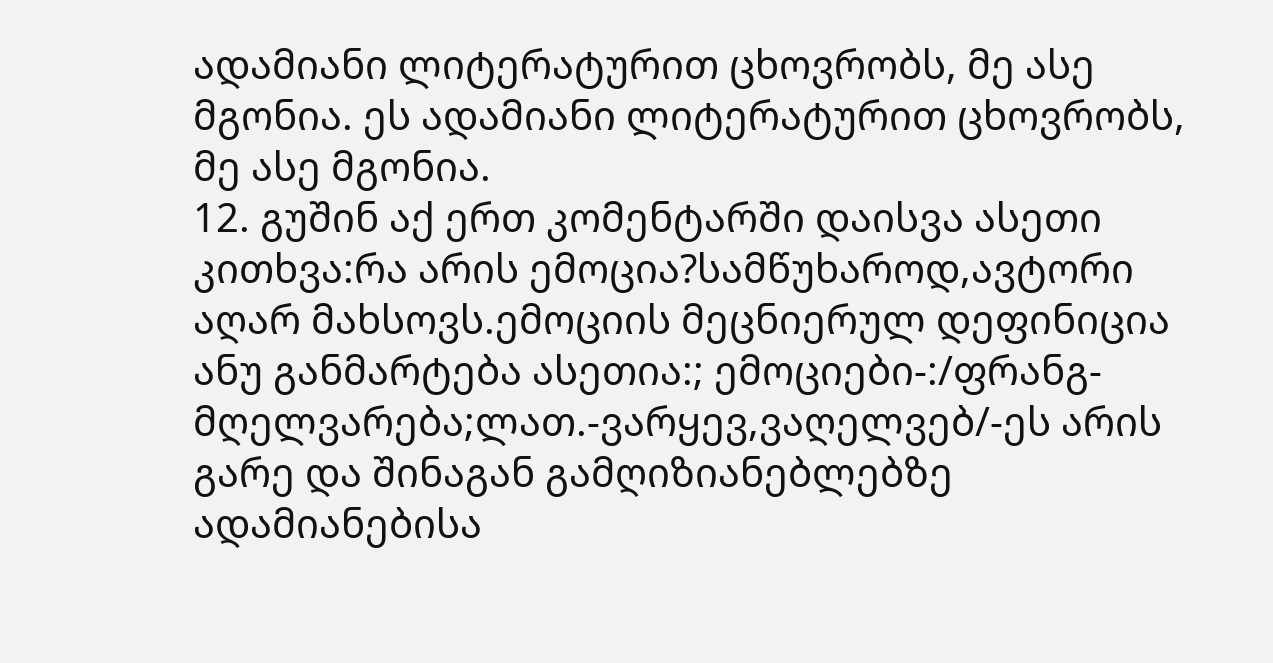ადამიანი ლიტერატურით ცხოვრობს, მე ასე მგონია. ეს ადამიანი ლიტერატურით ცხოვრობს, მე ასე მგონია.
12. გუშინ აქ ერთ კომენტარში დაისვა ასეთი კითხვა:რა არის ემოცია?სამწუხაროდ,ავტორი აღარ მახსოვს.ემოციის მეცნიერულ დეფინიცია ანუ განმარტება ასეთია:; ემოციები-:/ფრანგ-მღელვარება;ლათ.-ვარყევ,ვაღელვებ/-ეს არის გარე და შინაგან გამღიზიანებლებზე ადამიანებისა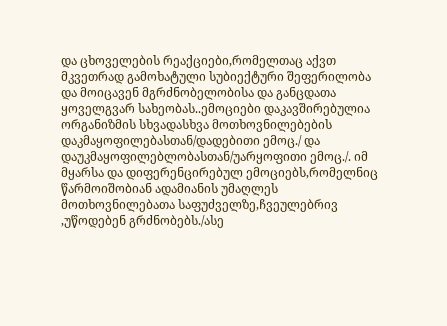და ცხოველების რეაქციები,რომელთაც აქვთ მკვეთრად გამოხატული სუბიექტური შეფერილობა და მოიცავენ მგრძნობელობისა და განცდათა ყოველგვარ სახეობას..ემოციები დაკავშირებულია ორგანიზმის სხვადასხვა მოთხოვნილებების დაკმაყოფილებასთან/დადებითი ემოც./ და დაუკმაყოფილებლობასთან/უარყოფითი ემოც./. იმ მყარსა და დიფერენცირებულ ემოციებს,რომელნიც წარმოიშობიან ადამიანის უმაღლეს მოთხოვნილებათა საფუძველზე,ჩვეულებრივ ,უწოდებენ გრძნობებს./ასე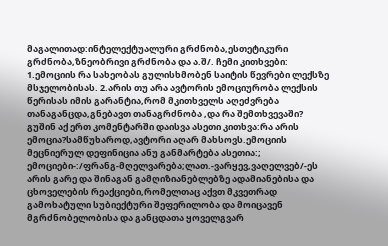მაგალითად:ინტელექტუალური გრძნობა,ესთეტიკური გრძნობა,ზნეობრივი გრძნობა და ა.შ/. ჩემი კითხვები: 1.ემოციის რა სახეობას გულისხმობენ საიტის წევრები ლექსზე მსჯელობისას. 2.არის თუ არა ავტორის ემოციურობა ლექსის წერისას იმის გარანტია,რომ მკითხველს აღეძვრება თანაგანცდა,გნებავთ თანაგრძნობა ,და რა შემთხვევაში? გუშინ აქ ერთ კომენტარში დაისვა ასეთი კითხვა:რა არის ემოცია?სამწუხაროდ,ავტორი აღარ მახსოვს.ემოციის მეცნიერულ დეფინიცია ანუ განმარტება ასეთია:; ემოციები-:/ფრანგ-მღელვარება;ლათ.-ვარყევ,ვაღელვებ/-ეს არის გარე და შინაგან გამღიზიანებლებზე ადამიანებისა და ცხოველების რეაქციები,რომელთაც აქვთ მკვეთრად გამოხატული სუბიექტური შეფერილობა და მოიცავენ მგრძნობელობისა და განცდათა ყოველგვარ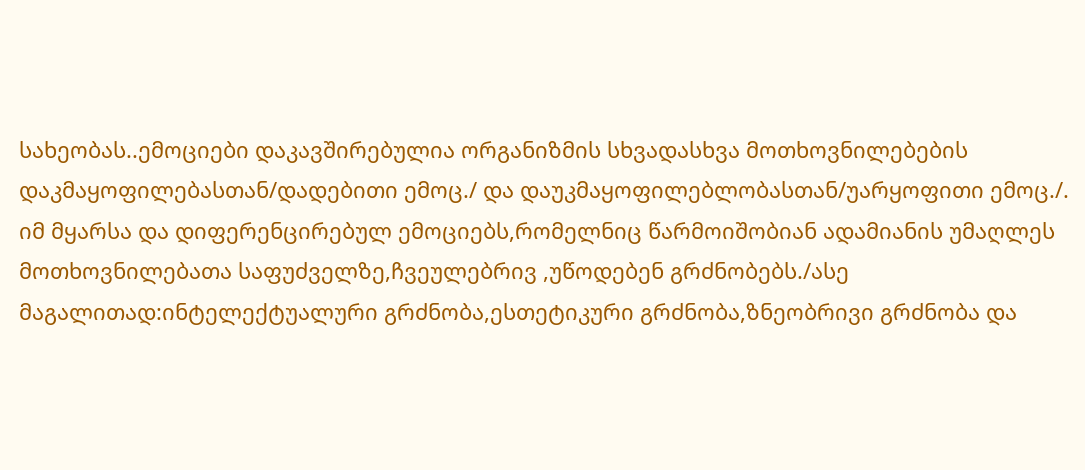სახეობას..ემოციები დაკავშირებულია ორგანიზმის სხვადასხვა მოთხოვნილებების დაკმაყოფილებასთან/დადებითი ემოც./ და დაუკმაყოფილებლობასთან/უარყოფითი ემოც./. იმ მყარსა და დიფერენცირებულ ემოციებს,რომელნიც წარმოიშობიან ადამიანის უმაღლეს მოთხოვნილებათა საფუძველზე,ჩვეულებრივ ,უწოდებენ გრძნობებს./ასე მაგალითად:ინტელექტუალური გრძნობა,ესთეტიკური გრძნობა,ზნეობრივი გრძნობა და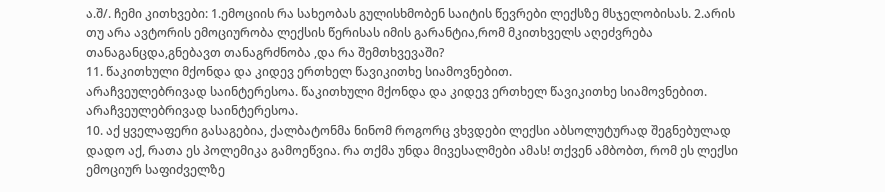ა.შ/. ჩემი კითხვები: 1.ემოციის რა სახეობას გულისხმობენ საიტის წევრები ლექსზე მსჯელობისას. 2.არის თუ არა ავტორის ემოციურობა ლექსის წერისას იმის გარანტია,რომ მკითხველს აღეძვრება თანაგანცდა,გნებავთ თანაგრძნობა ,და რა შემთხვევაში?
11. წაკითხული მქონდა და კიდევ ერთხელ წავიკითხე სიამოვნებით.
არაჩვეულებრივად საინტერესოა. წაკითხული მქონდა და კიდევ ერთხელ წავიკითხე სიამოვნებით.
არაჩვეულებრივად საინტერესოა.
10. აქ ყველაფერი გასაგებია, ქალბატონმა ნინომ როგორც ვხვდები ლექსი აბსოლუტურად შეგნებულად დადო აქ, რათა ეს პოლემიკა გამოეწვია. რა თქმა უნდა მივესალმები ამას! თქვენ ამბობთ, რომ ეს ლექსი ემოციურ საფიძველზე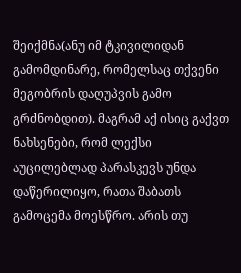შეიქმნა(ანუ იმ ტკივილიდან გამომდინარე, რომელსაც თქვენი მეგობრის დაღუპვის გამო გრძნობდით). მაგრამ აქ ისიც გაქვთ ნახსენები, რომ ლექსი აუცილებლად პარასკევს უნდა დაწერილიყო, რათა შაბათს გამოცემა მოესწრო. არის თუ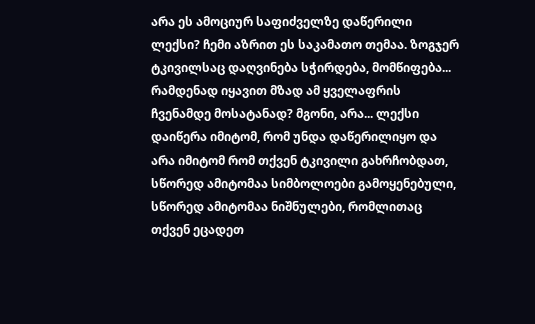არა ეს ამოციურ საფიძველზე დაწერილი ლექსი? ჩემი აზრით ეს საკამათო თემაა. ზოგჯერ ტკივილსაც დაღვინება სჭირდება, მომწიფება... რამდენად იყავით მზად ამ ყველაფრის ჩვენამდე მოსატანად? მგონი, არა... ლექსი დაიწერა იმიტომ, რომ უნდა დაწერილიყო და არა იმიტომ რომ თქვენ ტკივილი გახრჩობდათ, სწორედ ამიტომაა სიმბოლოები გამოყენებული, სწორედ ამიტომაა ნიშნულები, რომლითაც თქვენ ეცადეთ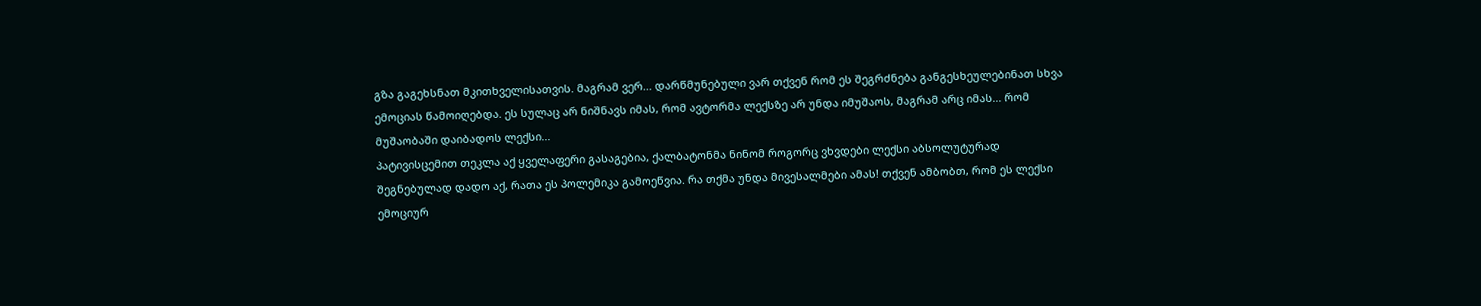გზა გაგეხსნათ მკითხველისათვის. მაგრამ ვერ... დარწმუნებული ვარ თქვენ რომ ეს შეგრძნება განგესხეულებინათ სხვა ემოციას წამოიღებდა. ეს სულაც არ ნიშნავს იმას, რომ ავტორმა ლექსზე არ უნდა იმუშაოს, მაგრამ არც იმას... რომ მუშაობაში დაიბადოს ლექსი...
პატივისცემით თეკლა აქ ყველაფერი გასაგებია, ქალბატონმა ნინომ როგორც ვხვდები ლექსი აბსოლუტურად შეგნებულად დადო აქ, რათა ეს პოლემიკა გამოეწვია. რა თქმა უნდა მივესალმები ამას! თქვენ ამბობთ, რომ ეს ლექსი ემოციურ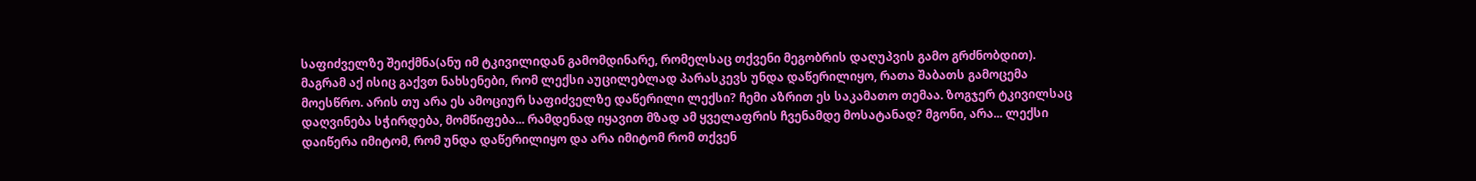საფიძველზე შეიქმნა(ანუ იმ ტკივილიდან გამომდინარე, რომელსაც თქვენი მეგობრის დაღუპვის გამო გრძნობდით). მაგრამ აქ ისიც გაქვთ ნახსენები, რომ ლექსი აუცილებლად პარასკევს უნდა დაწერილიყო, რათა შაბათს გამოცემა მოესწრო. არის თუ არა ეს ამოციურ საფიძველზე დაწერილი ლექსი? ჩემი აზრით ეს საკამათო თემაა. ზოგჯერ ტკივილსაც დაღვინება სჭირდება, მომწიფება... რამდენად იყავით მზად ამ ყველაფრის ჩვენამდე მოსატანად? მგონი, არა... ლექსი დაიწერა იმიტომ, რომ უნდა დაწერილიყო და არა იმიტომ რომ თქვენ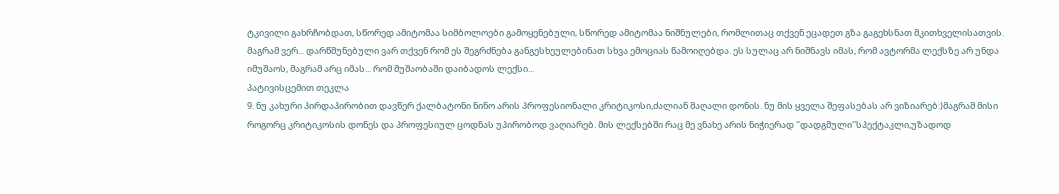ტკივილი გახრჩობდათ, სწორედ ამიტომაა სიმბოლოები გამოყენებული, სწორედ ამიტომაა ნიშნულები, რომლითაც თქვენ ეცადეთ გზა გაგეხსნათ მკითხველისათვის. მაგრამ ვერ... დარწმუნებული ვარ თქვენ რომ ეს შეგრძნება განგესხეულებინათ სხვა ემოციას წამოიღებდა. ეს სულაც არ ნიშნავს იმას, რომ ავტორმა ლექსზე არ უნდა იმუშაოს, მაგრამ არც იმას... რომ მუშაობაში დაიბადოს ლექსი...
პატივისცემით თეკლა
9. ნუ კახური პირდაპირობით დავწერ ქალბატონი ნინო არის პროფესიონალი კრიტიკოსი,ძალიან მაღალი დონის. ნუ მის ყველა შეფასებას არ ვიზიარებ:)მაგრამ მისი როგორც კრიტიკოსის დონეს და პროფესიულ ცოდნას უპირობოდ ვაღიარებ. მის ლექსებში რაც მე ვნახე არის ნიჭიერად ''დადგმული''სპექტაკლი,უზადოდ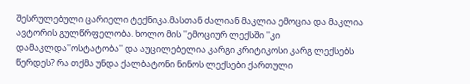შესრულებული ცარიელი ტექნიკა.მასთან ძალიან მაკლია ემოცია და მაკლია ავტორის გულწრფელობა. ხოლო მის ''ემოციურ ლექსში ''კი დამაკლდა''ოსტატობა'' და აუცილებელია კარგი კრიტიკოსი კარგ ლექსებს წერდეს? რა თქმა უნდა ქალბატონი ნინოს ლექსები ქართული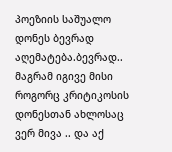პოეზიის საშუალო დონეს ბევრად აღემატება.ბევრად..
მაგრამ იგივე მისი როგორც კრიტიკოსის დონესთან ახლოსაც ვერ მივა .. და აქ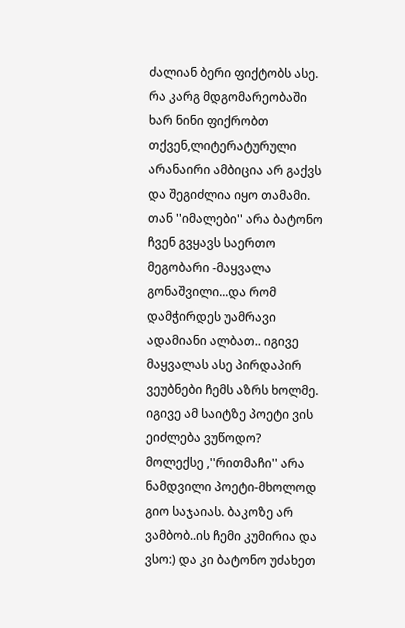ძალიან ბერი ფიქტობს ასე. რა კარგ მდგომარეობაში ხარ ნინი ფიქრობთ თქვენ,ლიტერატურული არანაირი ამბიცია არ გაქვს და შეგიძლია იყო თამამი. თან ''იმალები'' არა ბატონო ჩვენ გვყავს საერთო მეგობარი -მაყვალა გონაშვილი...და რომ დამჭირდეს უამრავი ადამიანი ალბათ.. იგივე მაყვალას ასე პირდაპირ ვეუბნები ჩემს აზრს ხოლმე. იგივე ამ საიტზე პოეტი ვის ეიძლება ვუწოდო? მოლექსე ,''რითმაჩი'' არა ნამდვილი პოეტი-მხოლოდ გიო საჯაიას. ბაკოზე არ ვამბობ..ის ჩემი კუმირია და ვსო:) და კი ბატონო უძახეთ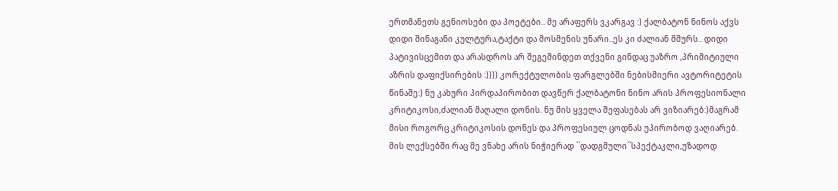ერთმანეთს გენიოსები და პოეტები.. მე არაფერს ვკარგავ :) ქალბატონ ნინოს აქვს დიდი შინაგანი კულტურა,ტაქტი და მოსმენის უნარი..ეს კი ძალიან მშურს.. დიდი პატივისცემით და არასდროს არ შეგეშინდეთ თქვენი გინდაც უაზრო ,პრიმიტიული აზრის დაფიქსირების :)))) კორექტულობის ფარგლებში ნებისმიერი ავტორიტეტის წინაშე:) ნუ კახური პირდაპირობით დავწერ ქალბატონი ნინო არის პროფესიონალი კრიტიკოსი,ძალიან მაღალი დონის. ნუ მის ყველა შეფასებას არ ვიზიარებ:)მაგრამ მისი როგორც კრიტიკოსის დონეს და პროფესიულ ცოდნას უპირობოდ ვაღიარებ. მის ლექსებში რაც მე ვნახე არის ნიჭიერად ``დადგმული``სპექტაკლი,უზადოდ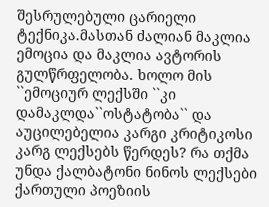შესრულებული ცარიელი ტექნიკა.მასთან ძალიან მაკლია ემოცია და მაკლია ავტორის გულწრფელობა. ხოლო მის ``ემოციურ ლექსში ``კი დამაკლდა``ოსტატობა`` და აუცილებელია კარგი კრიტიკოსი კარგ ლექსებს წერდეს? რა თქმა უნდა ქალბატონი ნინოს ლექსები ქართული პოეზიის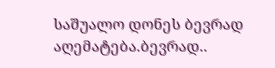საშუალო დონეს ბევრად აღემატება.ბევრად..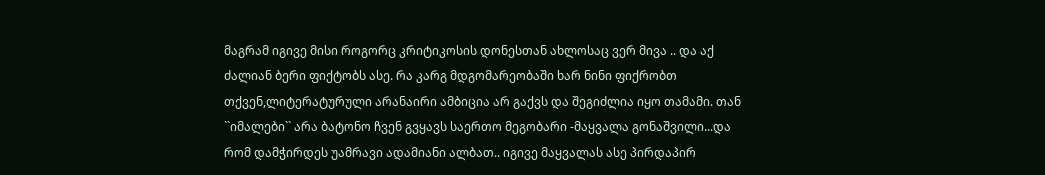მაგრამ იგივე მისი როგორც კრიტიკოსის დონესთან ახლოსაც ვერ მივა .. და აქ ძალიან ბერი ფიქტობს ასე. რა კარგ მდგომარეობაში ხარ ნინი ფიქრობთ თქვენ,ლიტერატურული არანაირი ამბიცია არ გაქვს და შეგიძლია იყო თამამი. თან ``იმალები`` არა ბატონო ჩვენ გვყავს საერთო მეგობარი -მაყვალა გონაშვილი...და რომ დამჭირდეს უამრავი ადამიანი ალბათ.. იგივე მაყვალას ასე პირდაპირ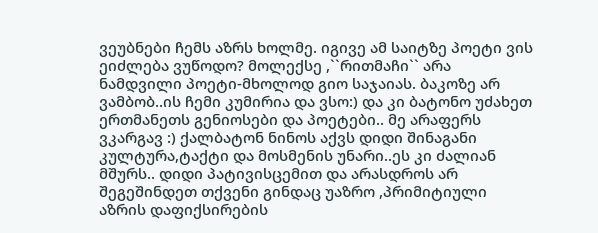ვეუბნები ჩემს აზრს ხოლმე. იგივე ამ საიტზე პოეტი ვის ეიძლება ვუწოდო? მოლექსე ,``რითმაჩი`` არა ნამდვილი პოეტი-მხოლოდ გიო საჯაიას. ბაკოზე არ ვამბობ..ის ჩემი კუმირია და ვსო:) და კი ბატონო უძახეთ ერთმანეთს გენიოსები და პოეტები.. მე არაფერს ვკარგავ :) ქალბატონ ნინოს აქვს დიდი შინაგანი კულტურა,ტაქტი და მოსმენის უნარი..ეს კი ძალიან მშურს.. დიდი პატივისცემით და არასდროს არ შეგეშინდეთ თქვენი გინდაც უაზრო ,პრიმიტიული აზრის დაფიქსირების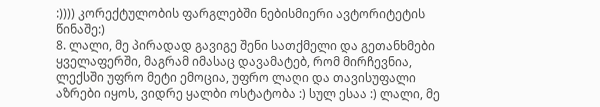:)))) კორექტულობის ფარგლებში ნებისმიერი ავტორიტეტის წინაშე:)
8. ლალი, მე პირადად გავიგე შენი სათქმელი და გეთანხმები ყველაფერში, მაგრამ იმასაც დავამატებ, რომ მირჩევნია, ლექსში უფრო მეტი ემოცია, უფრო ლაღი და თავისუფალი აზრები იყოს, ვიდრე ყალბი ოსტატობა :) სულ ესაა :) ლალი, მე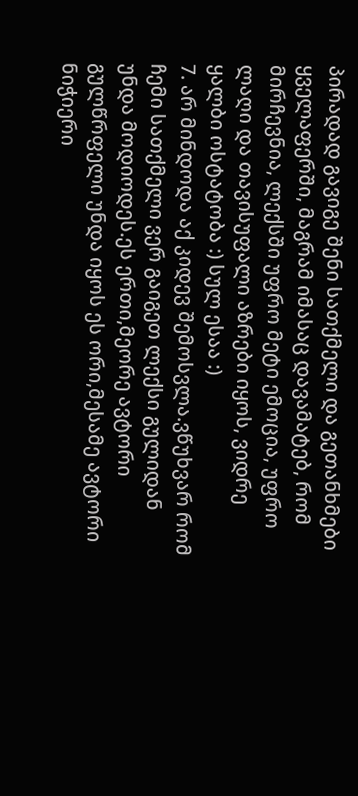პირადად გავიგე შენი სათქმელი და გეთანხმები ყველაფერში, მაგრამ იმასაც დავამატებ, რომ მირჩევნია, ლექსში უფრო მეტი ემოცია, უფრო ლაღი და თავისუფალი აზრები იყოს, ვიდრე ყალბი ოსტატობა :) სულ ესაა :)
7. არ მინდოდა აქ კიდევ შემოსვლა.ვწუხვარ რომ ჩემი სათქმელი ვერ გაიგეთ ლექსი გულიდან უნდა მოდიოდეს.ეს ერთი,მეორე ავტორი გულწრფელი უნდა იყოს ეს ორი,მესამე ავტორი ნიჭიერი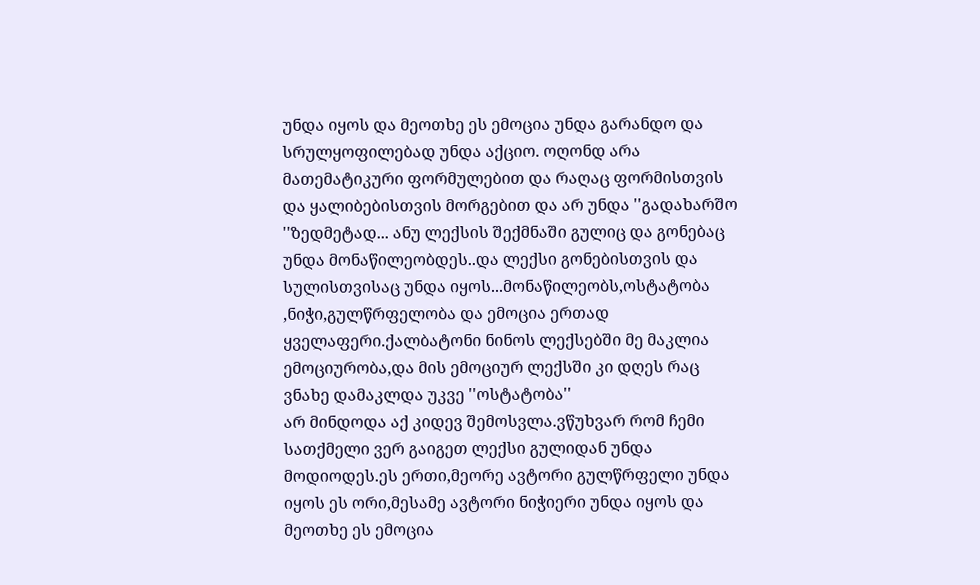უნდა იყოს და მეოთხე ეს ემოცია უნდა გარანდო და სრულყოფილებად უნდა აქციო. ოღონდ არა მათემატიკური ფორმულებით და რაღაც ფორმისთვის და ყალიბებისთვის მორგებით და არ უნდა ''გადახარშო ''ზედმეტად... ანუ ლექსის შექმნაში გულიც და გონებაც უნდა მონაწილეობდეს..და ლექსი გონებისთვის და სულისთვისაც უნდა იყოს...მონაწილეობს,ოსტატობა ,ნიჭი,გულწრფელობა და ემოცია ერთად ყველაფერი.ქალბატონი ნინოს ლექსებში მე მაკლია ემოციურობა,და მის ემოციურ ლექსში კი დღეს რაც ვნახე დამაკლდა უკვე ''ოსტატობა''
არ მინდოდა აქ კიდევ შემოსვლა.ვწუხვარ რომ ჩემი სათქმელი ვერ გაიგეთ ლექსი გულიდან უნდა მოდიოდეს.ეს ერთი,მეორე ავტორი გულწრფელი უნდა იყოს ეს ორი,მესამე ავტორი ნიჭიერი უნდა იყოს და მეოთხე ეს ემოცია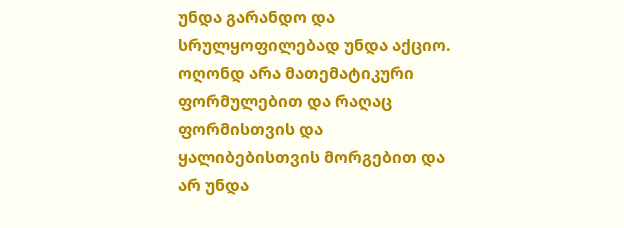უნდა გარანდო და სრულყოფილებად უნდა აქციო. ოღონდ არა მათემატიკური ფორმულებით და რაღაც ფორმისთვის და ყალიბებისთვის მორგებით და არ უნდა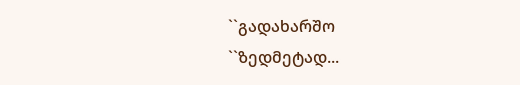``გადახარშო ``ზედმეტად...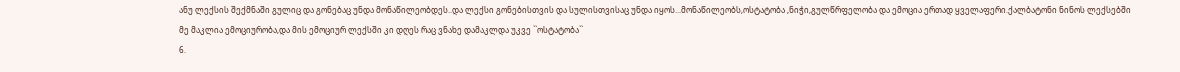ანუ ლექსის შექმნაში გულიც და გონებაც უნდა მონაწილეობდეს..და ლექსი გონებისთვის და სულისთვისაც უნდა იყოს...მონაწილეობს,ოსტატობა ,ნიჭი,გულწრფელობა და ემოცია ერთად ყველაფერი.ქალბატონი ნინოს ლექსებში მე მაკლია ემოციურობა,და მის ემოციურ ლექსში კი დღეს რაც ვნახე დამაკლდა უკვე ``ოსტატობა``
6.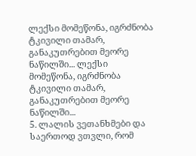ლექსი მომეწონა, იგრძნობა ტკივილი თამარ, განაკუთრებით მეორე ნაწილში... ლექსი მომეწონა, იგრძნობა ტკივილი თამარ, განაკუთრებით მეორე ნაწილში...
5. ლალის ვეთანხმები და საერთოდ ვთვლი, რომ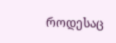როდესაც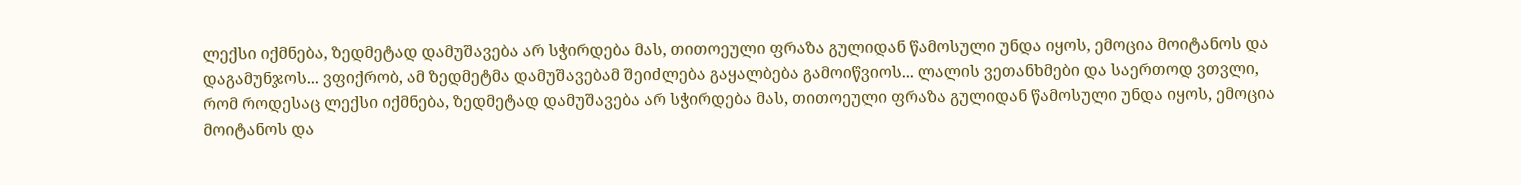ლექსი იქმნება, ზედმეტად დამუშავება არ სჭირდება მას, თითოეული ფრაზა გულიდან წამოსული უნდა იყოს, ემოცია მოიტანოს და დაგამუნჯოს... ვფიქრობ, ამ ზედმეტმა დამუშავებამ შეიძლება გაყალბება გამოიწვიოს... ლალის ვეთანხმები და საერთოდ ვთვლი, რომ როდესაც ლექსი იქმნება, ზედმეტად დამუშავება არ სჭირდება მას, თითოეული ფრაზა გულიდან წამოსული უნდა იყოს, ემოცია მოიტანოს და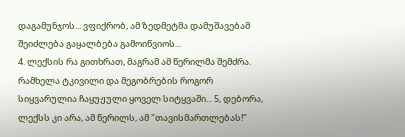დაგამუნჯოს... ვფიქრობ, ამ ზედმეტმა დამუშავებამ შეიძლება გაყალბება გამოიწვიოს...
4. ლექსის რა გითხრათ, მაგრამ ამ წერილმა შემძრა. რამხელა ტკივილი და მეგობრების როგორ სიყვარულია ჩაყუჟული ყოველ სიტყვაში... 5, დებორა, ლექსს კი არა, ამ წერილს, ამ "თავისმართლებას!"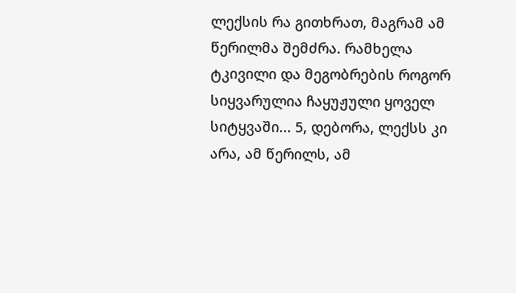ლექსის რა გითხრათ, მაგრამ ამ წერილმა შემძრა. რამხელა ტკივილი და მეგობრების როგორ სიყვარულია ჩაყუჟული ყოველ სიტყვაში... 5, დებორა, ლექსს კი არა, ამ წერილს, ამ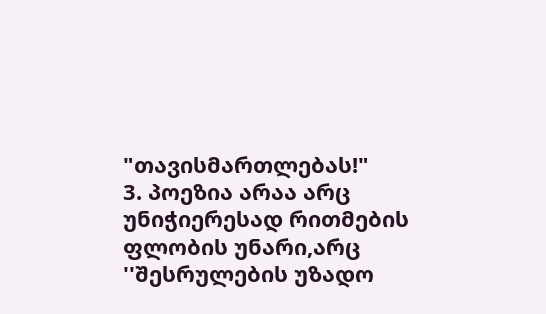"თავისმართლებას!"
3. პოეზია არაა არც უნიჭიერესად რითმების ფლობის უნარი,არც ''შესრულების უზადო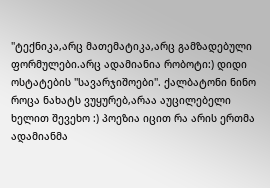''ტექნიკა,არც მათემატიკა,არც გამზადებული ფორმულები.არც ადამიანია რობოტი:) დიდი ოსტატების ''სავარჯიშოები''. ქალბატონი ნინო როცა ნახატს ვუყურებ,არაა აუცილებელი ხელით შევეხო :) პოეზია იცით რა არის ერთმა ადამიანმა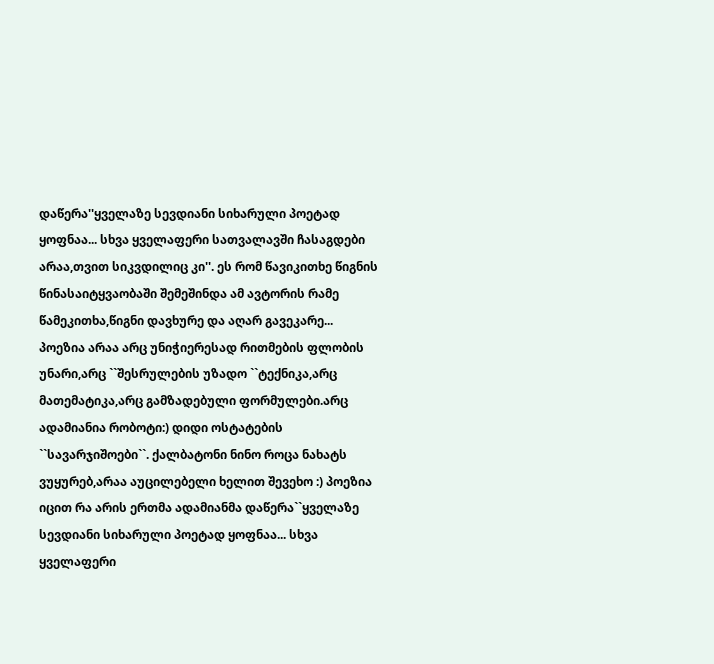დაწერა''ყველაზე სევდიანი სიხარული პოეტად ყოფნაა... სხვა ყველაფერი სათვალავში ჩასაგდები არაა,თვით სიკვდილიც კი''. ეს რომ წავიკითხე წიგნის წინასაიტყვაობაში შემეშინდა ამ ავტორის რამე წამეკითხა,წიგნი დავხურე და აღარ გავეკარე...
პოეზია არაა არც უნიჭიერესად რითმების ფლობის უნარი,არც ``შესრულების უზადო ``ტექნიკა,არც მათემატიკა,არც გამზადებული ფორმულები.არც ადამიანია რობოტი:) დიდი ოსტატების ``სავარჯიშოები``. ქალბატონი ნინო როცა ნახატს ვუყურებ,არაა აუცილებელი ხელით შევეხო :) პოეზია იცით რა არის ერთმა ადამიანმა დაწერა``ყველაზე სევდიანი სიხარული პოეტად ყოფნაა... სხვა ყველაფერი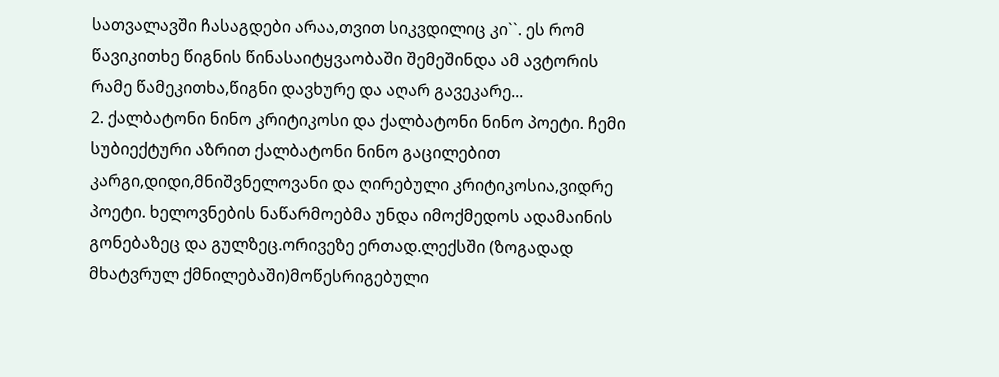სათვალავში ჩასაგდები არაა,თვით სიკვდილიც კი``. ეს რომ წავიკითხე წიგნის წინასაიტყვაობაში შემეშინდა ამ ავტორის რამე წამეკითხა,წიგნი დავხურე და აღარ გავეკარე...
2. ქალბატონი ნინო კრიტიკოსი და ქალბატონი ნინო პოეტი. ჩემი სუბიექტური აზრით ქალბატონი ნინო გაცილებით კარგი,დიდი,მნიშვნელოვანი და ღირებული კრიტიკოსია,ვიდრე პოეტი. ხელოვნების ნაწარმოებმა უნდა იმოქმედოს ადამაინის გონებაზეც და გულზეც.ორივეზე ერთად.ლექსში (ზოგადად მხატვრულ ქმნილებაში)მოწესრიგებული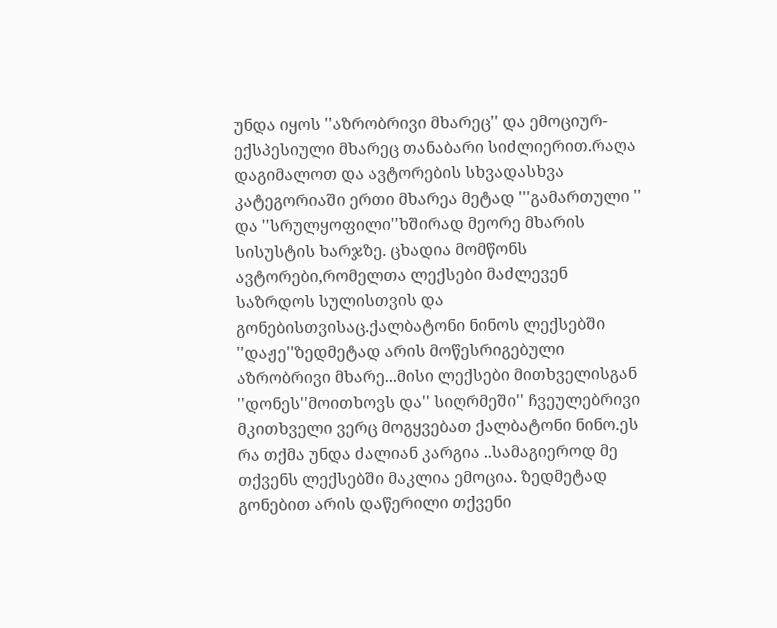უნდა იყოს ''აზრობრივი მხარეც'' და ემოციურ-ექსპესიული მხარეც თანაბარი სიძლიერით.რაღა დაგიმალოთ და ავტორების სხვადასხვა კატეგორიაში ერთი მხარეა მეტად '''გამართული '' და ''სრულყოფილი''ხშირად მეორე მხარის სისუსტის ხარჯზე. ცხადია მომწონს ავტორები,რომელთა ლექსები მაძლევენ საზრდოს სულისთვის და გონებისთვისაც.ქალბატონი ნინოს ლექსებში ''დაჟე''ზედმეტად არის მოწესრიგებული აზრობრივი მხარე...მისი ლექსები მითხველისგან ''დონეს''მოითხოვს და'' სიღრმეში'' ჩვეულებრივი მკითხველი ვერც მოგყვებათ ქალბატონი ნინო.ეს რა თქმა უნდა ძალიან კარგია ..სამაგიეროდ მე თქვენს ლექსებში მაკლია ემოცია. ზედმეტად გონებით არის დაწერილი თქვენი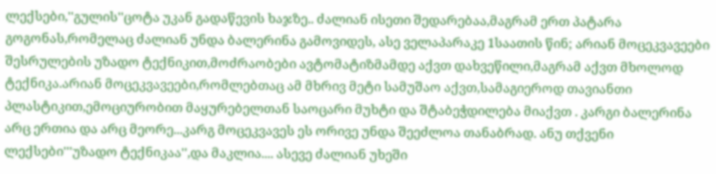ლექსები,''გულის''ცოტა უკან გადაწევის ხაჯზე.. ძალიან ისეთი შედარებაა,მაგრამ ერთ პატარა გოგონას,რომელაც ძალიან უნდა ბალერინა გამოვიდეს, ასე ველაპარაკე 1საათის წინ; არიან მოცეკვავეები შესრულების უზადო ტექნიკით,მოძრაობები ავტომატიზმამდე აქვთ დახვეწილი,მაგრამ აქვთ მხოლოდ ტექნიკა.არიან მოცეკვავეები,რომლებთაც ამ მხრივ მეტი სამუშაო აქვთ,სამაგიეროდ თავიანთი პლასტიკით,ემოციურობით მაყურებელთან საოცარი მუხტი და შტაბეჭდილება მიაქვთ . კარგი ბალერინა არც ერთია და არც მეორე...კარგ მოცეკვავეს ეს ორივე უნდა შეეძლოა თანაბრად. ანუ თქვენი ლექსები'''უზადო ტექნიკაა'',და მაკლია.... ასევე ძალიან უხეში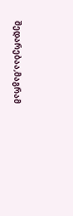შედარებაა,მაგრამ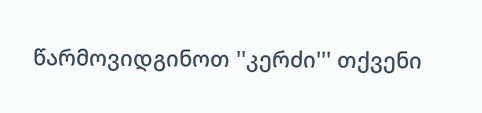წარმოვიდგინოთ ''კერძი''' თქვენი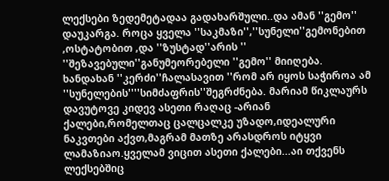ლექსები ზედემეტადაა გადახარშული..და ამან ''გემო'' დაუკარგა. როცა ყველა ''საკმაზი'',''სუნელი''გემონებით ,ოსტატობით ,და ''ზუსტად''არის '' ''შეზავებული''განუმეორებელი ''გემო'' მიიღება. ხანდახან ''კერძი''ჩალასავით ''რომ არ იყოს საჭიროა ამ ''სუნელების''''სიმძაფრის''შეგრძნება. მარიამ წიკლაურს დავუტოვე კიდევ ასეთი რაღაც -არიან ქალები,რომელთაც ცალცალკე უზადო,იდეალური ნაკვთები აქვთ,მაგრამ მათზე არასდროს იტყვი ლამაზიაო.ყველამ ვიცით ასეთი ქალები...აი თქვენს ლექსებშიც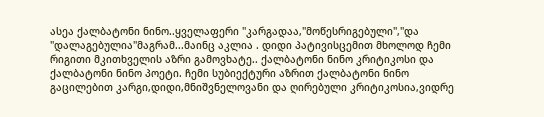ასეა ქალბატონი ნინო..ყველაფერი ''კარგადაა,''მოწესრიგებული'',''და ''დალაგებულია''მაგრამ...მაინც აკლია . დიდი პატივისცემით მხოლოდ ჩემი რიგითი მკითხველის აზრი გამოვხატე.. ქალბატონი ნინო კრიტიკოსი და ქალბატონი ნინო პოეტი. ჩემი სუბიექტური აზრით ქალბატონი ნინო გაცილებით კარგი,დიდი,მნიშვნელოვანი და ღირებული კრიტიკოსია,ვიდრე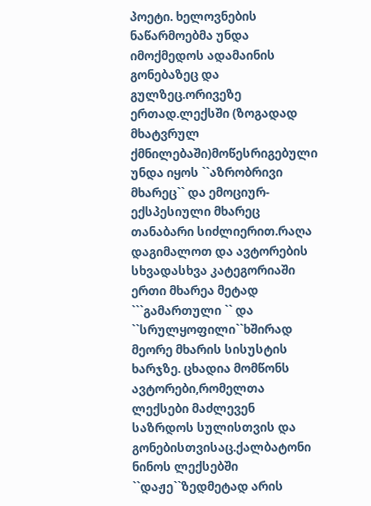პოეტი. ხელოვნების ნაწარმოებმა უნდა იმოქმედოს ადამაინის გონებაზეც და გულზეც.ორივეზე ერთად.ლექსში (ზოგადად მხატვრულ ქმნილებაში)მოწესრიგებული უნდა იყოს ``აზრობრივი მხარეც`` და ემოციურ-ექსპესიული მხარეც თანაბარი სიძლიერით.რაღა დაგიმალოთ და ავტორების სხვადასხვა კატეგორიაში ერთი მხარეა მეტად ```გამართული `` და ``სრულყოფილი``ხშირად მეორე მხარის სისუსტის ხარჯზე. ცხადია მომწონს ავტორები,რომელთა ლექსები მაძლევენ საზრდოს სულისთვის და გონებისთვისაც.ქალბატონი ნინოს ლექსებში ``დაჟე``ზედმეტად არის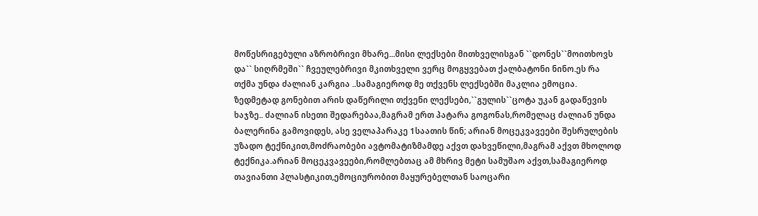მოწესრიგებული აზრობრივი მხარე...მისი ლექსები მითხველისგან ``დონეს``მოითხოვს და`` სიღრმეში`` ჩვეულებრივი მკითხველი ვერც მოგყვებათ ქალბატონი ნინო.ეს რა თქმა უნდა ძალიან კარგია ..სამაგიეროდ მე თქვენს ლექსებში მაკლია ემოცია. ზედმეტად გონებით არის დაწერილი თქვენი ლექსები,``გულის``ცოტა უკან გადაწევის ხაჯზე.. ძალიან ისეთი შედარებაა,მაგრამ ერთ პატარა გოგონას,რომელაც ძალიან უნდა ბალერინა გამოვიდეს, ასე ველაპარაკე 1საათის წინ; არიან მოცეკვავეები შესრულების უზადო ტექნიკით,მოძრაობები ავტომატიზმამდე აქვთ დახვეწილი,მაგრამ აქვთ მხოლოდ ტექნიკა.არიან მოცეკვავეები,რომლებთაც ამ მხრივ მეტი სამუშაო აქვთ,სამაგიეროდ თავიანთი პლასტიკით,ემოციურობით მაყურებელთან საოცარი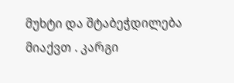მუხტი და შტაბეჭდილება მიაქვთ . კარგი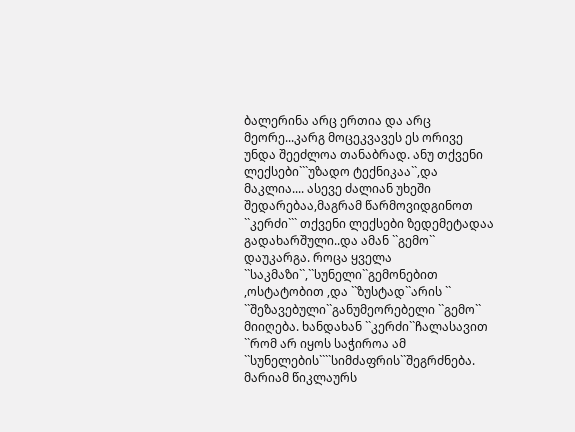ბალერინა არც ერთია და არც მეორე...კარგ მოცეკვავეს ეს ორივე უნდა შეეძლოა თანაბრად. ანუ თქვენი ლექსები```უზადო ტექნიკაა``,და მაკლია.... ასევე ძალიან უხეში შედარებაა,მაგრამ წარმოვიდგინოთ ``კერძი``` თქვენი ლექსები ზედემეტადაა გადახარშული..და ამან ``გემო`` დაუკარგა. როცა ყველა ``საკმაზი``,``სუნელი``გემონებით ,ოსტატობით ,და ``ზუსტად``არის `` ``შეზავებული``განუმეორებელი ``გემო`` მიიღება. ხანდახან ``კერძი``ჩალასავით ``რომ არ იყოს საჭიროა ამ ``სუნელების````სიმძაფრის``შეგრძნება. მარიამ წიკლაურს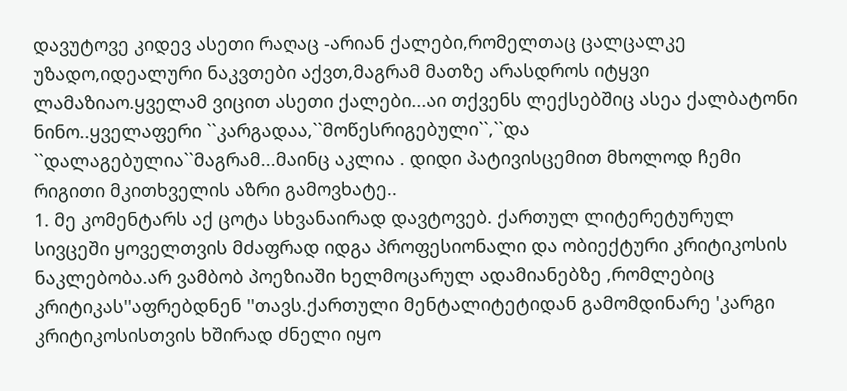დავუტოვე კიდევ ასეთი რაღაც -არიან ქალები,რომელთაც ცალცალკე უზადო,იდეალური ნაკვთები აქვთ,მაგრამ მათზე არასდროს იტყვი ლამაზიაო.ყველამ ვიცით ასეთი ქალები...აი თქვენს ლექსებშიც ასეა ქალბატონი ნინო..ყველაფერი ``კარგადაა,``მოწესრიგებული``,``და ``დალაგებულია``მაგრამ...მაინც აკლია . დიდი პატივისცემით მხოლოდ ჩემი რიგითი მკითხველის აზრი გამოვხატე..
1. მე კომენტარს აქ ცოტა სხვანაირად დავტოვებ. ქართულ ლიტერეტურულ სივცეში ყოველთვის მძაფრად იდგა პროფესიონალი და ობიექტური კრიტიკოსის ნაკლებობა.არ ვამბობ პოეზიაში ხელმოცარულ ადამიანებზე ,რომლებიც კრიტიკას''აფრებდნენ ''თავს.ქართული მენტალიტეტიდან გამომდინარე 'კარგი კრიტიკოსისთვის ხშირად ძნელი იყო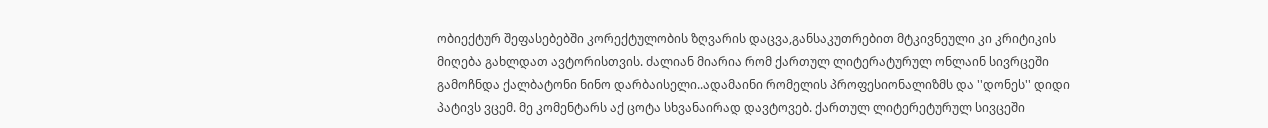ობიექტურ შეფასებებში კორექტულობის ზღვარის დაცვა,განსაკუთრებით მტკივნეული კი კრიტიკის მიღება გახლდათ ავტორისთვის. ძალიან მიარია რომ ქართულ ლიტერატურულ ონლაინ სივრცეში გამოჩნდა ქალბატონი ნინო დარბაისელი..ადამაინი რომელის პროფესიონალიზმს და ''დონეს'' დიდი პატივს ვცემ. მე კომენტარს აქ ცოტა სხვანაირად დავტოვებ. ქართულ ლიტერეტურულ სივცეში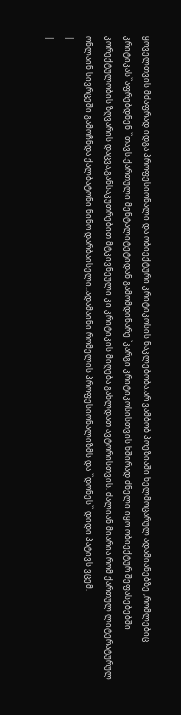ყოველთვის მძაფრად იდგა პროფესიონალი და ობიექტური კრიტიკოსის ნაკლებობა.არ ვამბობ პოეზიაში ხელმოცარულ ადამიანებზე ,რომლებიც კრიტიკას``აფრებდნენ ``თავს.ქართული მენტალიტეტიდან გამომდინარე `კარგი კრიტიკოსისთვის ხშირად ძნელი იყო ობიექტურ შეფასებებში კორექტულობის ზღვარის დაცვა,განსაკუთრებით მტკივნეული კი კრიტიკის მიღება გახლდათ ავტორისთვის. ძალიან მიარია რომ ქართულ ლიტერატურულ ონლაინ სივრცეში გამოჩნდა ქალბატონი ნინო დარბაისელი..ადამაინი რომელის პროფესიონალიზმს და ``დონეს`` დიდი პატივს ვცემ.
|
|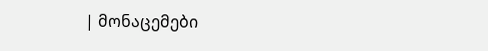| მონაცემები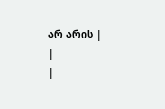არ არის |
|
|